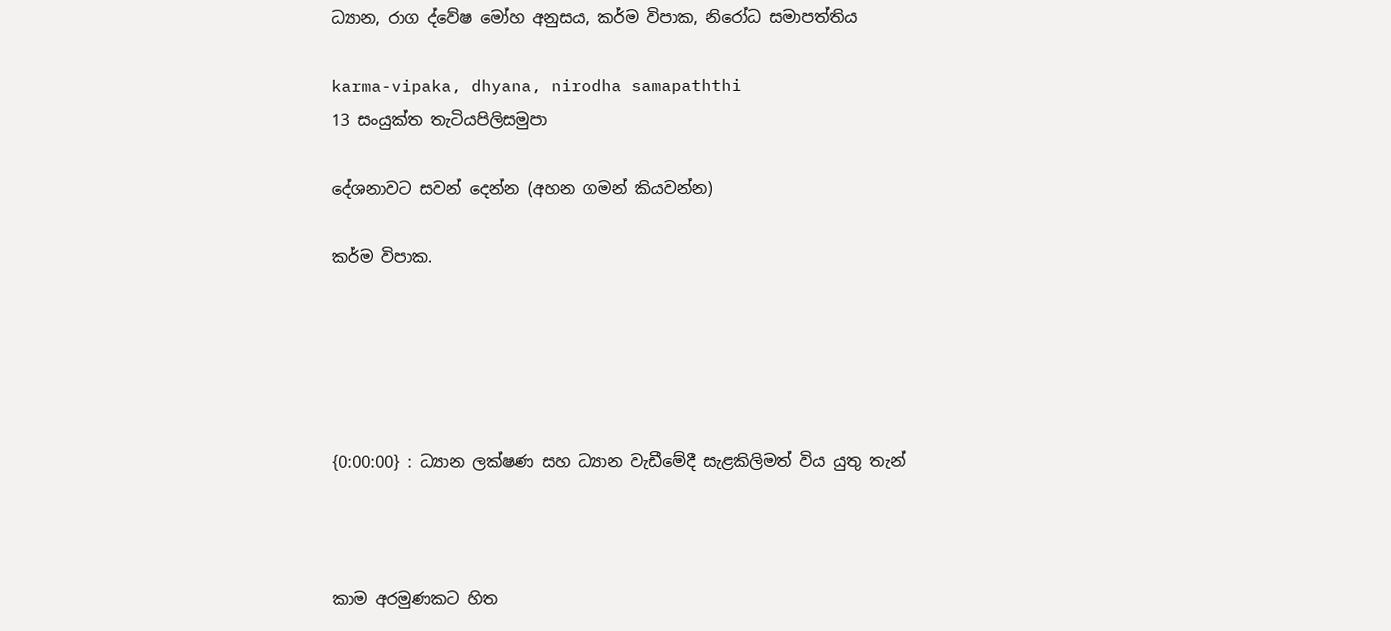ධ්‍යාන, රාග ද්වේෂ මෝහ අනුසය, කර්ම විපාක, නිරෝධ සමාපත්තිය

karma-vipaka, dhyana, nirodha samapaththi
13 සංයුක්ත තැටියපිලිසමුපා

දේශනාවට සවන් දෙන්න (අහන ගමන් කියවන්න)

කර්ම විපාක.





{0:00:00} : ධ්‍යාන ලක්ෂණ සහ ධ්‍යාන වැඩීමේදී සැළකිලිමත් විය යුතු තැන්



කාම අරමුණකට හිත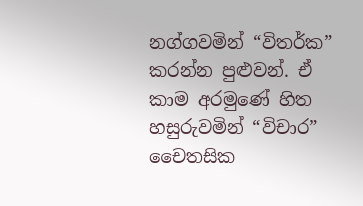නග්ගවමින් “විතර්ක” කරන්න පුළුවන්. ඒ කාම අරමුණේ හිත හසුරුවමින් “විචාර” චෛතසික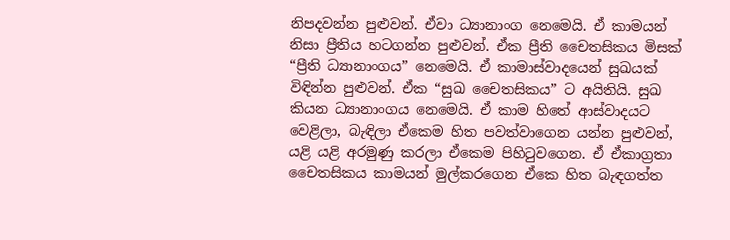නිපදවන්න පුළුවන්. ඒවා ධ්‍යානාංග නෙමෙයි. ඒ කාමයන් නිසා ප්‍රීතිය හටගන්න පුළුවන්. ඒක ප්‍රීති චෛතසිකය මිසක් “ප්‍රීති ධ්‍යානාංගය” නෙමෙයි. ඒ කාමාස්වාදයෙන් සුඛයක් විඳින්න පුළුවන්. ඒක “සුඛ චෛතසිකය” ට අයිතියි. සුඛ කියන ධ්‍යානාංගය නෙමෙයි. ඒ කාම හිතේ ආස්වාදයට වෙළිලා, බැඳිලා ඒකෙම හිත පවත්වාගෙන යන්න පුළුවන්, යළි යළි අරමුණු කරලා ඒකෙම පිහිටුවගෙන. ඒ ඒකාග්‍රතා චෛතසිකය කාමයන් මුල්කරගෙන ඒකෙ හිත බැඳගත්ත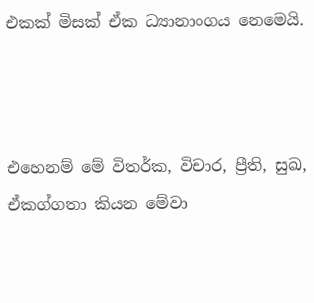එකක් මිසක් ඒක ධ්‍යානාංගය නෙමෙයි.



එහෙනම් මේ විතර්ක, විචාර, ප්‍රීති, සුඛ, ඒකග්ගතා කියන මේවා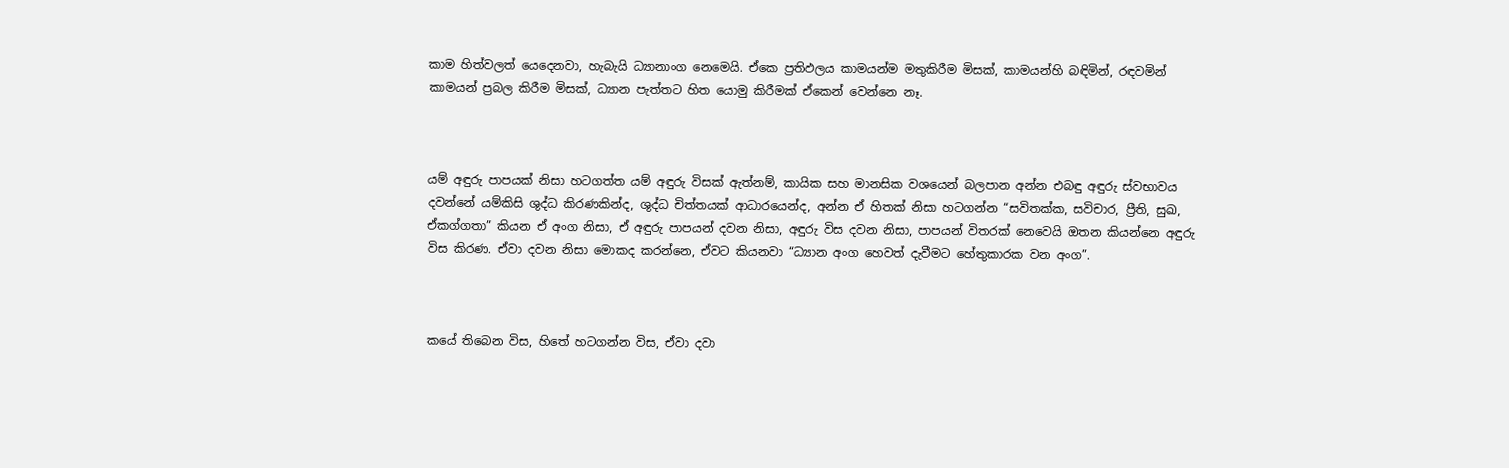කාම හිත්වලත් යෙදෙනවා, හැබැයි ධ්‍යානාංග නෙමෙයි. ඒකෙ ප්‍රතිඵලය කාමයන්ම මතුකිරීම මිසක්, කාමයන්හි බඳිමින්, රඳවමින් කාමයන් ප්‍රබල කිරීම මිසක්, ධ්‍යාන පැත්තට හිත යොමු කිරීමක් ඒකෙන් වෙන්නෙ නෑ.



යම් අඳුරු පාපයක් නිසා හටගත්ත යම් අඳුරු විසක් ඇත්නම්, කායික සහ මානසික වශයෙන් බලපාන අන්න එබඳු අඳුරු ස්වභාවය දවන්නේ යම්කිසි ශුද්ධ කිරණකින්ද, ශුද්ධ චිත්තයක් ආධාරයෙන්ද, අන්න ඒ හිතක් නිසා හටගන්න “සවිතක්ක, සවිචාර, ප්‍රීති, සුඛ, ඒකග්ගතා” කියන ඒ අංග නිසා, ඒ අඳුරු පාපයන් දවන නිසා, අඳුරු විස දවන නිසා, පාපයන් විතරක් නෙවෙයි ඔතන කියන්නෙ අඳුරු විස කිරණ. ඒවා දවන නිසා මොකද කරන්නෙ, ඒවට කියනවා “ධ්‍යාන අංග හෙවත් දැවීමට හේතුකාරක වන අංග”.



කයේ තිබෙන විස, හිතේ හටගන්න විස, ඒවා දවා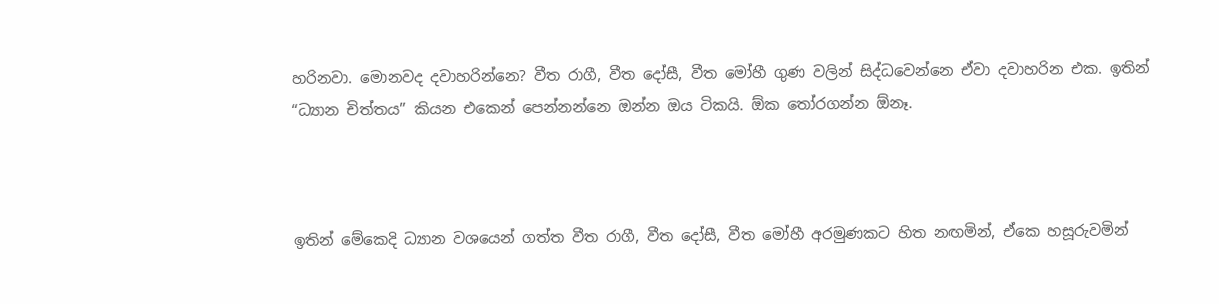හරිනවා. මොනවද දවාහරින්නෙ? වීත රාගී, වීත දෝසී, වීත මෝහී ගුණ වලින් සිද්ධවෙන්නෙ ඒවා දවාහරින එක. ඉතින් “ධ්‍යාන චිත්තය” කියන එකෙන් පෙන්නන්නෙ ඔන්න ඔය ටිකයි. ඕක තෝරගන්න ඕනෑ.



ඉතින් මේකෙදි ධ්‍යාන වශයෙන් ගත්ත වීත රාගී, වීත දෝසී, වීත මෝහී අරමුණකට හිත නඟමින්, ඒකෙ හසූරුවමින්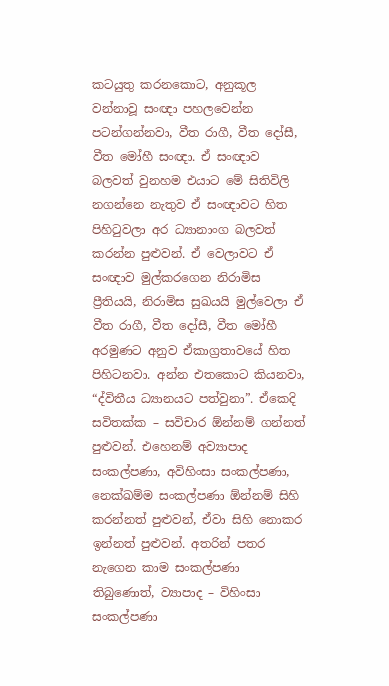කටයුතු කරනකොට, අනුකූල වන්නාවූ සංඥා පහලවෙන්න පටන්ගන්නවා, වීත රාගී, වීත දෝසී, වීත මෝහී සංඥා. ඒ සංඥාව බලවත් වුනහම එයාට මේ සිතිවිලි නගන්නෙ නැතුව ඒ සංඥාවට හිත පිහිටුවලා අර ධ්‍යානාංග බලවත් කරන්න පුළුවන්. ඒ වෙලාවට ඒ සංඥාව මුල්කරගෙන නිරාමිස ප්‍රීතියයි, නිරාමිස සුඛයයි මුල්වෙලා ඒ වීත රාගී, වීත දෝසී, වීත මෝහී අරමුණට අනුව ඒකාග්‍රතාවයේ හිත පිහිටනවා. අන්න එතකොට කියනවා, “ද්විතීය ධ්‍යානයට පත්වුනා”. ඒකෙදි සවිතක්ක – සවිචාර ඕන්නම් ගන්නත් පුළුවන්. එහෙනම් අව්‍යාපාද සංකල්පණා, අවිහිංසා සංකල්පණා, නෙක්ඛම්ම සංකල්පණා ඕන්නම් සිහි කරන්නත් පුළුවන්, ඒවා සිහි නොකර ඉන්නත් පුළුවන්. අතරින් පතර නැගෙන කාම සංකල්පණා තිබුණොත්, ව්‍යාපාද – විහිංසා සංකල්පණා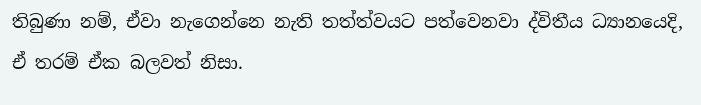තිබුණා නම්, ඒවා නැගෙන්නෙ නැති තත්ත්වයට පත්වෙනවා ද්විතීය ධ්‍යානයෙදි, ඒ තරම් ඒක බලවත් නිසා.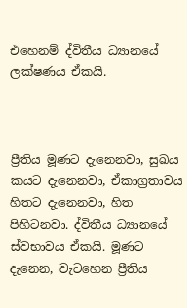එහෙනම් ද්විතීය ධ්‍යානයේ ලක්ෂණය ඒකයි.



ප්‍රීතිය මූණට දැනෙනවා, සුඛය කයට දැනෙනවා, ඒකාග්‍රතාවය හිතට දැනෙනවා, හිත පිහිටනවා. ද්විතීය ධ්‍යානයේ ස්වභාවය ඒකයි. මූණට දැනෙන, වැටහෙන ප්‍රීතිය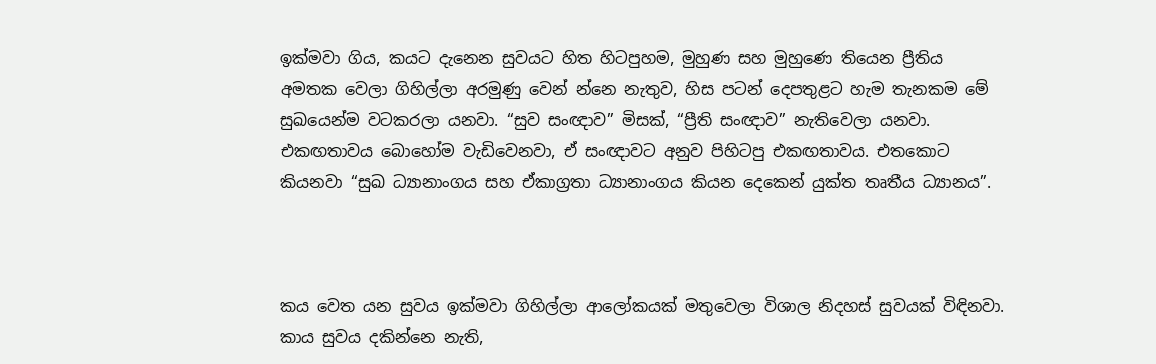ඉක්මවා ගිය, කයට දැනෙන සුවයට හිත හිටපුහම, මුහුණ සහ මුහුණෙ තියෙන ප්‍රීතිය අමතක වෙලා ගිහිල්ලා අරමුණු වෙන් න්නෙ නැතුව, හිස පටන් දෙපතුළට හැම තැනකම මේ සුඛයෙන්ම වටකරලා යනවා. “සුව සංඥාව” මිසක්, “ප්‍රීති සංඥාව” නැතිවෙලා යනවා. එකඟතාවය බොහෝම වැඩිවෙනවා, ඒ සංඥාවට අනුව පිහිටපු එකඟතාවය. එතකොට කියනවා “සුඛ ධ්‍යානාංගය සහ ඒකාග්‍රතා ධ්‍යානාංගය කියන දෙකෙන් යුක්ත තෘතීය ධ්‍යානය”.



කය වෙත යන සුවය ඉක්මවා ගිහිල්ලා ආලෝකයක් මතුවෙලා විශාල නිදහස් සුවයක් විඳිනවා. කාය සුවය දකින්නෙ නැති,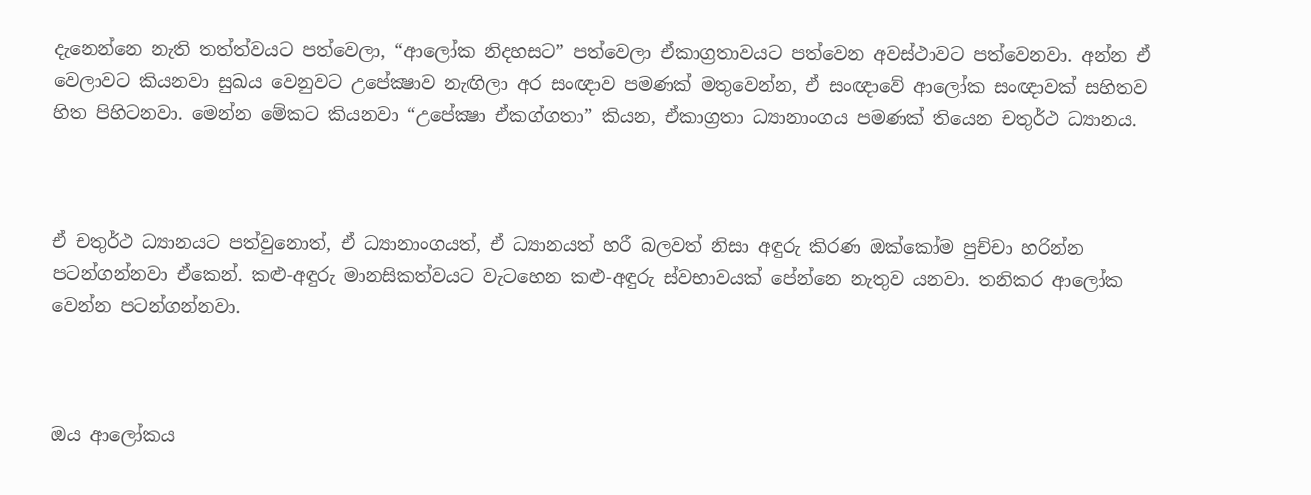දැනෙන්නෙ නැති තත්ත්වයට පත්වෙලා, “ආලෝක නිදහසට” පත්වෙලා ඒකාග්‍රතාවයට පත්වෙන අවස්ථාවට පත්වෙනවා. අන්න ඒ වෙලාවට කියනවා සුඛය වෙනුවට උපේක්‍ෂාව නැඟිලා අර සංඥාව පමණක් මතුවෙන්න, ඒ සංඥාවේ ආලෝක සංඥාවක් සහිතව හිත පිහිටනවා. මෙන්න මේකට කියනවා “උපේක්‍ෂා ඒකග්ගතා” කියන, ඒකාග්‍රතා ධ්‍යානාංගය පමණක් තියෙන චතුර්ථ ධ්‍යානය.



ඒ චතුර්ථ ධ්‍යානයට පත්වුනොත්, ඒ ධ්‍යානාංගයත්, ඒ ධ්‍යානයත් හරී බලවත් නිසා අඳුරු කිරණ ඔක්කෝම පුච්චා හරින්න පටන්ගන්නවා ඒකෙන්. කළු-අඳුරු මානසිකත්වයට වැටහෙන කළු-අඳුරු ස්වභාවයක් පේන්නෙ නැතුව යනවා. තනිකර ආලෝක වෙන්න පටන්ගන්නවා.



ඔය ආලෝකය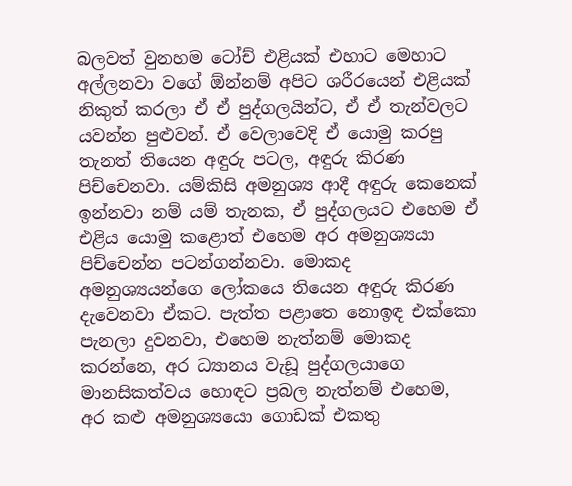බලවත් වුනහම ටෝච් එළියක් එහාට මෙහාට අල්ලනවා වගේ ඕන්නම් අපිට ශරීරයෙන් එළියක් නිකුත් කරලා ඒ ඒ පුද්ගලයින්ට, ඒ ඒ තැන්වලට යවන්න පුළුවන්. ඒ වෙලාවෙදි ඒ යොමු කරපු තැනත් තියෙන අඳුරු පටල, අඳුරු කිරණ පිච්චෙනවා. යම්කිසි අමනුශ්‍ය ආදී අඳුරු කෙනෙක් ඉන්නවා නම් යම් තැනක, ඒ පුද්ගලයට එහෙම ඒ එළිය යොමු කළොත් එහෙම අර අමනුශ්‍යයා පිච්චෙන්න පටන්ගන්නවා. මොකද අමනුශ්‍යයන්ගෙ ලෝකයෙ තියෙන අඳුරු කිරණ දැවෙනවා ඒකට. පැත්ත පළාතෙ නොඉඳ එක්කො පැනලා දුවනවා, එහෙම නැත්නම් මොකද කරන්නෙ, අර ධ්‍යානය වැඩූ පුද්ගලයාගෙ මානසිකත්වය හොඳට ප්‍රබල නැත්නම් එහෙම, අර කළු අමනුශ්‍යයො ගොඩක් එකතු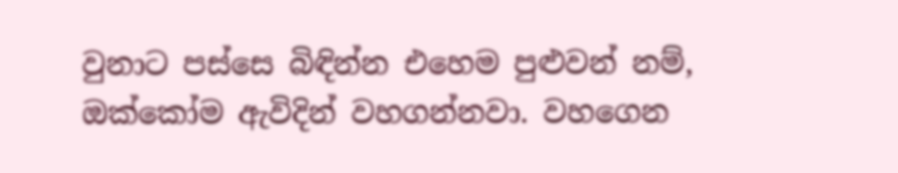වුනාට පස්සෙ බිඳින්න එහෙම පුළුවන් නම්, ඔක්කෝම ඇවිදින් වහගන්නවා. වහගෙන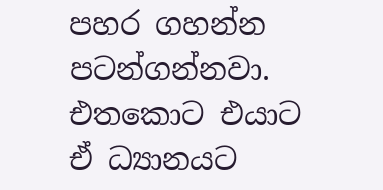පහර ගහන්න පටන්ගන්නවා. එතකොට එයාට ඒ ධ්‍යානයට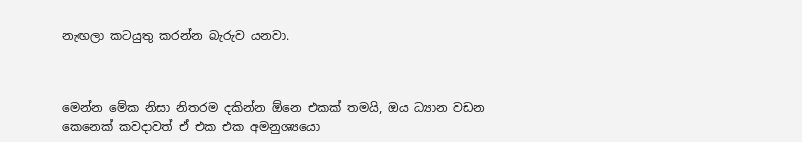නැඟලා කටයුතු කරන්න බැරුව යනවා.



මෙන්න මේක නිසා නිතරම දකින්න ඕනෙ එකක් තමයි, ඔය ධ්‍යාන වඩන කෙනෙක් කවදාවත් ඒ එක එක අමනුශ්‍යයො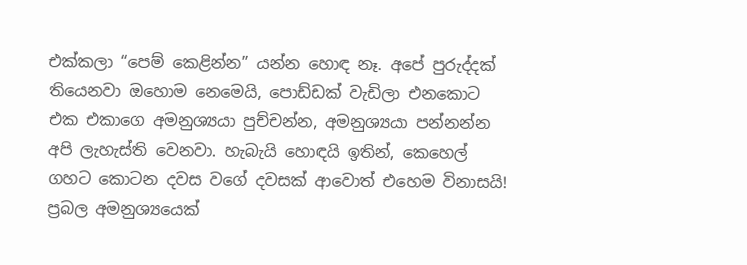එක්කලා “පෙම් කෙළින්න” යන්න හොඳ නෑ. අපේ පුරුද්දක් තියෙනවා ඔහොම නෙමෙයි, පොඩ්ඩක් වැඩිලා එනකොට එක එකාගෙ අමනුශ්‍යයා පුච්චන්න, අමනුශ්‍යයා පන්නන්න අපි ලැහැස්ති වෙනවා. හැබැයි හොඳයි ඉතින්, කෙහෙල් ගහට කොටන දවස වගේ දවසක් ආවොත් එහෙම විනාසයි! ප්‍රබල අමනුශ්‍යයෙක්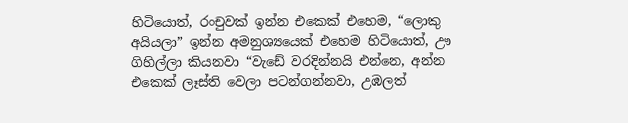හිටියොත්, රංචුවක් ඉන්න එකෙක් එහෙම, “ලොකු අයියලා” ඉන්න අමනුශ්‍යයෙක් එහෙම හිටියොත්, ඌ ගිහිල්ලා කියනවා “වැඩේ වරදින්නයි එන්නෙ, අන්න එකෙක් ලෑස්ති වෙලා පටන්ගන්නවා, උඹලත්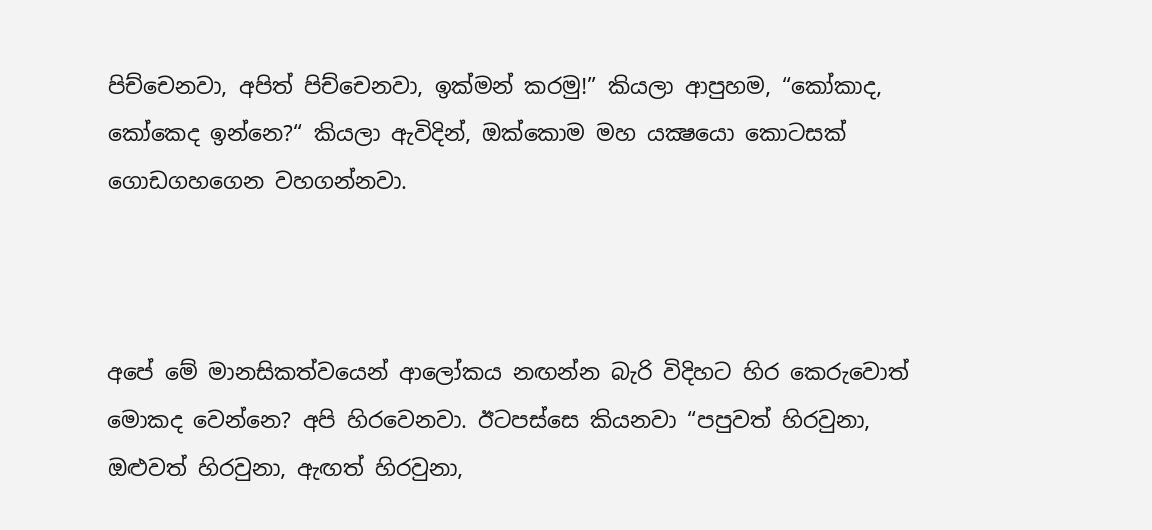පිච්චෙනවා, අපිත් පිච්චෙනවා, ඉක්මන් කරමු!” කියලා ආපුහම, “කෝකාද, කෝකෙද ඉන්නෙ?“ කියලා ඇවිදින්, ඔක්කොම මහ යක්‍ෂයො කොටසක් ගොඩගහගෙන වහගන්නවා.



අපේ මේ මානසිකත්වයෙන් ආලෝකය නඟන්න බැරි විදිහට හිර කෙරුවොත් මොකද වෙන්නෙ? අපි හිරවෙනවා. ඊටපස්සෙ කියනවා “පපුවත් හිරවුනා, ඔළුවත් හිරවුනා, ඇඟත් හිරවුනා,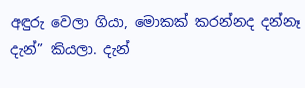අඳුරු වෙලා ගියා, මොකක් කරන්නද දන්නෑ දැන්” කියලා. දැන්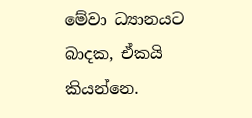මේවා ධ්‍යානයට බාදක, ඒකයි කියන්නෙ.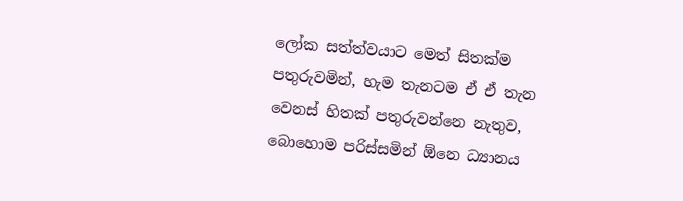ලෝක සත්ත්වයාට මෙත් සිතක්ම පතුරුවමින්, හැම තැනටම ඒ ඒ තැන වෙනස් හිතක් පතුරුවන්නෙ නැතුව, බොහොම පරිස්සමින් ඕනෙ ධ්‍යානය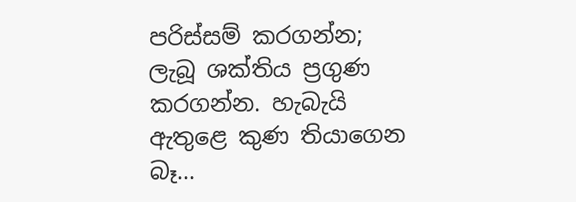පරිස්සම් කරගන්න; ලැබූ ශක්තිය ප්‍රගුණ කරගන්න. හැබැයි ඇතුළෙ කුණ තියාගෙන බෑ…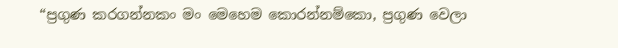“ප්‍රගුණ කරගන්නකං මං මෙහෙම කොරන්නම්කො, ප්‍රගුණ වෙලා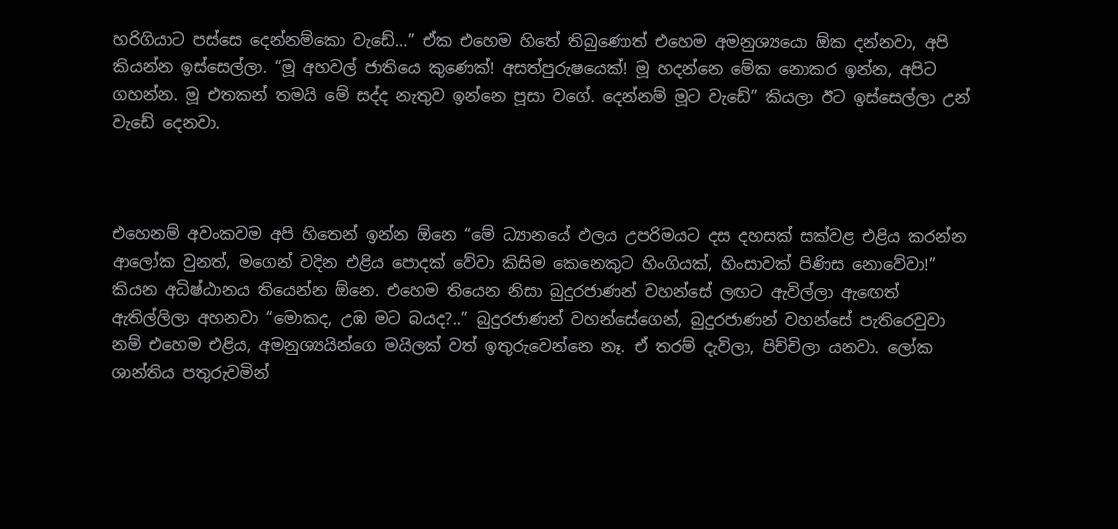හරිගියාට පස්සෙ දෙන්නම්කො වැඩේ…” ඒක එහෙම හිතේ තිබුණොත් එහෙම අමනුශ්‍යයො ඕක දන්නවා, අපි කියන්න ඉස්සෙල්ලා. “මූ අහවල් ජාතියෙ කුණෙක්! අසත්පුරුෂයෙක්! මූ හදන්නෙ මේක නොකර ඉන්න, අපිට ගහන්න. මූ එතකන් තමයි මේ සද්ද නැතුව ඉන්නෙ පූසා වගේ. දෙන්නම් මූට වැඩේ” කියලා ඊට ඉස්සෙල්ලා උන් වැඩේ දෙනවා.



එහෙනම් අවංකවම අපි හිතෙන් ඉන්න ඕනෙ “මේ ධ්‍යානයේ ඵලය උපරිමයට දස දහසක් සක්වළ එළිය කරන්න ආලෝක වුනත්, මගෙන් වදින එළිය පොදක් වේවා කිසිම කෙනෙකුට හිංගියක්, හිංසාවක් පිණිස නොවේවා!” කියන අධිෂ්ඨානය තියෙන්න ඕනෙ. එහෙම තියෙන නිසා බුදුරජාණන් වහන්සේ ලඟට ඇවිල්ලා ඇඟෙත් ඇතිල්ලිලා අහනවා “මොකද, උඹ මට බයද?..” බුදුරජාණන් වහන්සේගෙන්, බුදුරජාණන් වහන්සේ පැතිරෙවුවා නම් එහෙම එළිය, අමනුශ්‍යයින්ගෙ මයිලක් වත් ඉතුරුවෙන්නෙ නෑ. ඒ තරම් දැවිලා, පිච්චිලා යනවා. ලෝක ශාන්තිය පතුරුවමින්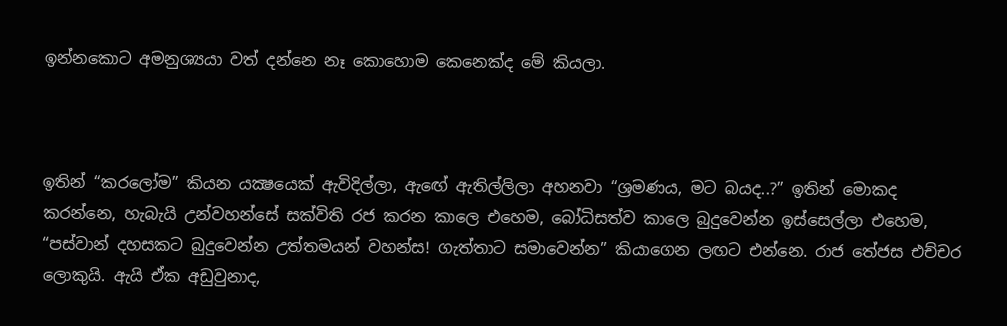ඉන්නකොට අමනුශ්‍යයා වත් දන්නෙ නෑ කොහොම කෙනෙක්ද මේ කියලා.



ඉතින් “කරලෝම” කියන යක්‍ෂයෙක් ඇවිදිල්ලා, ඇඟේ ඇතිල්ලිලා අහනවා “ශ්‍රමණය, මට බයද..?” ඉතින් මොකද කරන්නෙ, හැබැයි උන්වහන්සේ සක්විති රජ කරන කාලෙ එහෙම, බෝධිසත්ව කාලෙ බුදුවෙන්න ඉස්සෙල්ලා එහෙම, “පස්වාන් දහසකට බුදුවෙන්න උත්තමයන් වහන්ස! ගැත්තාට සමාවෙන්න” කියාගෙන ලඟට එන්නෙ. රාජ තේජස එච්චර ලොකුයි. ඇයි ඒක අඩුවුනාද,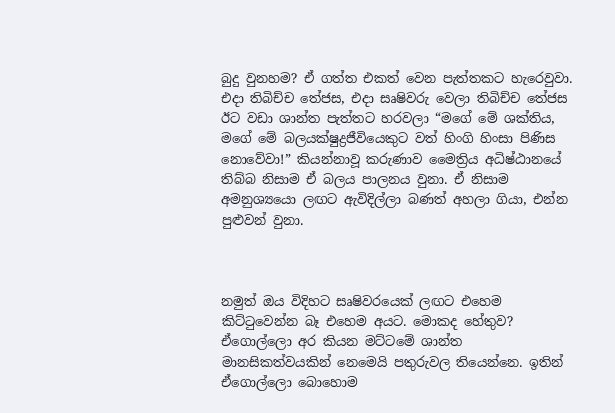බුදු වුනහම? ඒ ගත්ත එකත් වෙන පැත්තකට හැරෙවුවා. එදා තිබිච්ච තේජස, එදා සෘෂිවරු වෙලා තිබිච්ච තේජස ඊට වඩා ශාන්ත පැත්තට හරවලා “මගේ මේ ශක්තිය, මගේ මේ බලයක්ෂුද්‍රජීවියෙකුට වත් හිංගි හිංසා පිණිස නොවේවා!” කියන්නාවූ කරුණාව මෛත්‍රිය අධිෂ්ඨානයේ තිබ්බ නිසාම ඒ බලය පාලනය වුනා. ඒ නිසාම අමනුශ්‍යයො ලඟට ඇවිදිල්ලා බණත් අහලා ගියා, එන්න පුළුවන් වුනා.



නමුත් ඔය විදිහට සෘෂිවරයෙක් ලඟට එහෙම කිට්ටුවෙන්න බෑ එහෙම අයට. මොකද හේතුව? ඒගොල්ලො අර කියන මට්ටමේ ශාන්ත මානසිකත්වයකින් නෙමෙයි පතුරුවල තියෙන්නෙ. ඉතින් ඒගොල්ලො බොහොම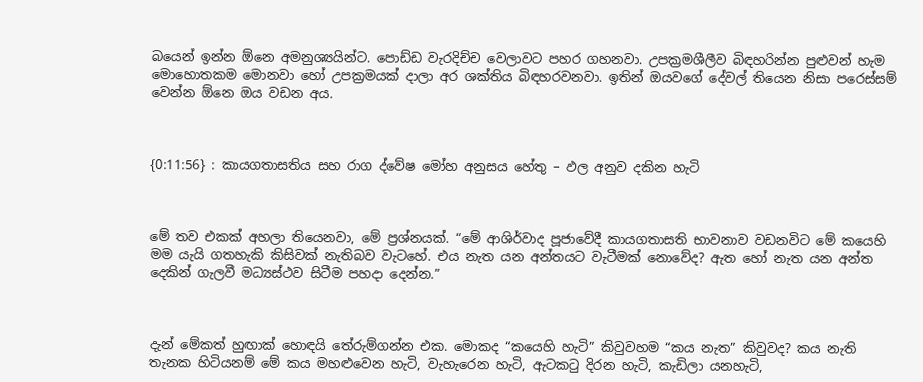බයෙන් ඉන්න ඕනෙ අමනුශ්‍යයින්ට. පොඩ්ඩ වැරදිච්ච වෙලාවට පහර ගහනවා. උපක්‍රමශීලීව බිඳහරින්න පුළුවන් හැම මොහොතකම මොනවා හෝ උපක්‍රමයක් දාලා අර ශක්තිය බිඳහරවනවා. ඉතින් ඔයවගේ දේවල් තියෙන නිසා පරෙස්සම් වෙන්න ඕනෙ ඔය වඩන අය.



{0:11:56} : කායගතාසතිය සහ රාග ද්වේෂ මෝහ අනුසය හේතු – ඵල අනුව දකින හැටි



මේ තව එකක් අහලා තියෙනවා, මේ ප්‍රශ්නයක්. “මේ ආශිර්වාද පූජාවේදී කායගතාසති භාවනාව වඩනවිට මේ කයෙහි මම යැයි ගතහැකි කිසිවක් නැතිබව වැටහේ. එය නැත යන අන්තයට වැටීමක් නොවේද? ඇත හෝ නැත යන අන්ත දෙකින් ගැලවී මධ්‍යස්ථව සිටීම පහදා දෙන්න.”



දැන් මේකත් හුඟාක් හොඳයි තේරුම්ගන්න එක. මොකද “කයෙහි හැටි” කිවුවහම “කය නැත” කිවුවද? කය නැති තැනක හිටියනම් මේ කය මහළුවෙන හැටි, වැහැරෙන හැටි, ඇටකටු දිරන හැටි, කැඩිලා යනහැටි,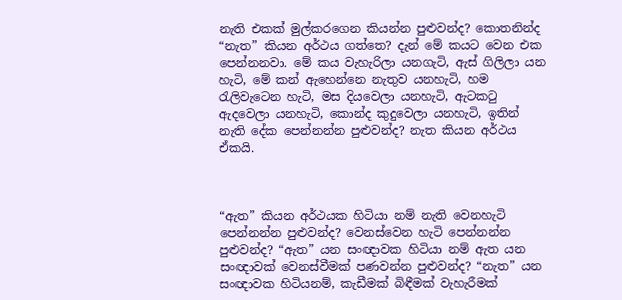නැති එකක් මුල්කරගෙන කියන්න පුළුවන්ද? කොතනින්ද “නැත” කියන අර්ථය ගත්තෙ? දැන් මේ කයට වෙන එක පෙන්නනවා. මේ කය වැහැරිලා යනගැටි, ඇස් ගිලිලා යන හැටි, මේ කන් ඇහෙන්නෙ නැතුව යනහැටි, හම රැලිවැටෙන හැටි, මස දියවෙලා යනහැටි, ඇටකටු ඇදවෙලා යනහැටි, කොන්ද කුදුවෙලා යනහැටි, ඉතින් නැති දේක පෙන්නන්න පුළුවන්ද? නැත කියන අර්ථය ඒකයි.



“ඇත” කියන අර්ථයක හිටියා නම් නැති වෙනහැටි පෙන්නන්න පුළුවන්ද? වෙනස්වෙන හැටි පෙන්නන්න පුළුවන්ද? “ඇත” යන සංඥාවක හිටියා නම් ඇත යන සංඥාවක් වෙනස්වීමක් පණවන්න පුළුවන්ද? “නැත” යන සංඥාවක හිටියනම්, කැඩීමක් බිඳීමක් වැහැරීමක්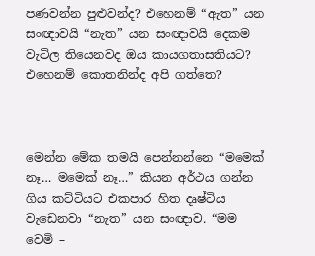පණවන්න පුළුවන්ද? එහෙනම් “ඇත” යන සංඥාවයි “නැත” යන සංඥාවයි දෙකම වැටිල තියෙනවද ඔය කායගතාසතියට? එහෙනම් කොතනින්ද අපි ගත්තෙ?



මෙන්න මේක තමයි පෙන්නන්නෙ “මමෙක් නෑ… මමෙක් නෑ…” කියන අර්ථය ගන්න ගිය කට්ටියට එකපාර හිත දෘෂ්ටිය වැඩෙනවා “නැත” යන සංඥාව. “මම වෙමි –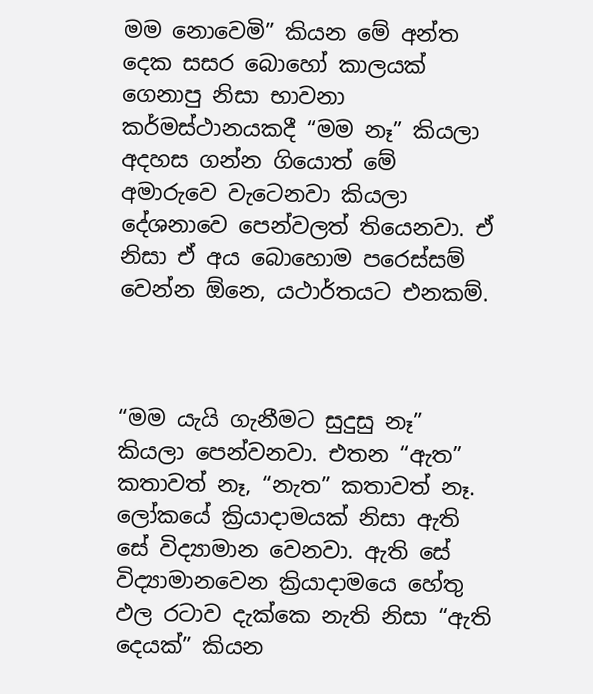මම නොවෙමි” කියන මේ අන්ත දෙක සසර බොහෝ කාලයක් ගෙනාපු නිසා භාවනා කර්මස්ථානයකදී “මම නෑ” කියලා අදහස ගන්න ගියොත් මේ අමාරුවෙ වැටෙනවා කියලා දේශනාවෙ පෙන්වලත් තියෙනවා. ඒ නිසා ඒ අය බොහොම පරෙස්සම් වෙන්න ඕනෙ, යථාර්තයට එනකම්.



“මම යැයි ගැනීමට සුදුසු නෑ” කියලා පෙන්වනවා. එතන “ඇත” කතාවත් නෑ, “නැත” කතාවත් නෑ. ලෝකයේ ක්‍රියාදාමයක් නිසා ඇති සේ විද්‍යාමාන වෙනවා. ඇති සේ විද්‍යාමානවෙන ක්‍රියාදාමයෙ හේතු ඵල රටාව දැක්කෙ නැති නිසා “ඇති දෙයක්” කියන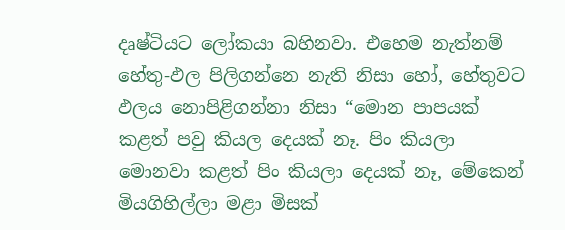දෘෂ්ටියට ලෝකයා බහිනවා. එහෙම නැත්නම් හේතු-ඵල පිලිගන්නෙ නැති නිසා හෝ, හේතුවට ඵලය නොපිළිගන්නා නිසා “මොන පාපයක් කළත් පවු කියල දෙයක් නෑ. පිං කියලා මොනවා කළත් පිං කියලා දෙයක් නෑ, මේකෙන් මියගිහිල්ලා මළා මිසක්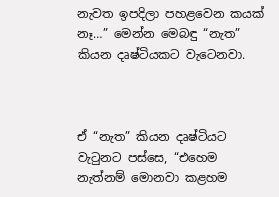නැවත ඉපදිලා පහළවෙන කයක් නෑ…” මෙන්න මෙබඳු “නැත” කියන දෘෂ්ටියකට වැටෙනවා.



ඒ “නැත” කියන දෘෂ්ටියට වැටුනට පස්සෙ, “එහෙම නැත්නම් මොනවා කළහම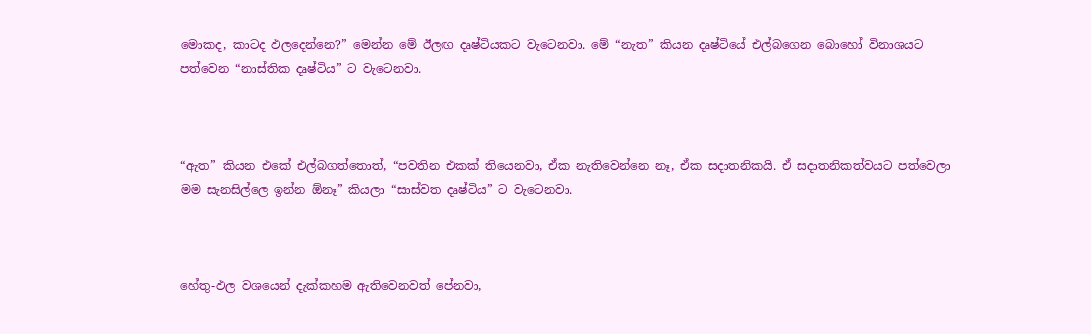මොකද, කාටද ඵලදෙන්නෙ?” මෙන්න මේ ඊලඟ දෘෂ්ටියකට වැටෙනවා. මේ “නැත” කියන දෘෂ්ටියේ එල්බගෙන බොහෝ විනාශයට පත්වෙන “නාස්තික දෘෂ්ටිය” ට වැටෙනවා.



“ඇත” කියන එකේ එල්බගත්තොත්, “පවතින එකක් තියෙනවා, ඒක නැතිවෙන්නෙ නෑ, ඒක සදාතනිකයි. ඒ සදාතනිකත්වයට පත්වෙලා මම සැනසිල්ලෙ ඉන්න ඕනෑ” කියලා “සාස්වත දෘෂ්ටිය” ට වැටෙනවා.



හේතු-ඵල වශයෙන් දැක්කහම ඇතිවෙනවත් පේනවා,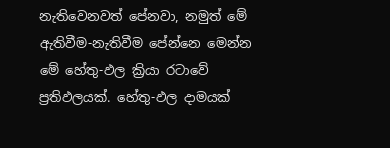නැතිවෙනවත් පේනවා, නමුත් මේ ඇතිවීම-නැතිවීම පේන්නෙ මෙන්න මේ හේතු-ඵල ක්‍රියා රටාවේ ප්‍රතිඵලයක්. හේතු-ඵල දාමයක්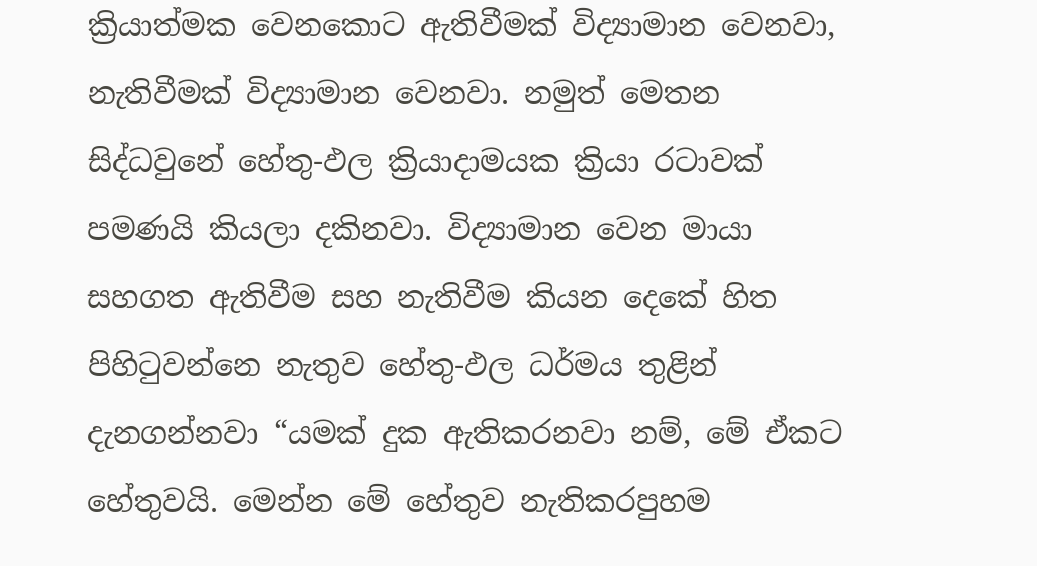ක්‍රියාත්මක වෙනකොට ඇතිවීමක් විද්‍යාමාන වෙනවා, නැතිවීමක් විද්‍යාමාන වෙනවා. නමුත් මෙතන සිද්ධවුනේ හේතු-ඵල ක්‍රියාදාමයක ක්‍රියා රටාවක් පමණයි කියලා දකිනවා. විද්‍යාමාන වෙන මායා සහගත ඇතිවීම සහ නැතිවීම කියන දෙකේ හිත පිහිටුවන්නෙ නැතුව හේතු-ඵල ධර්මය තුළින් දැනගන්නවා “යමක් දුක ඇතිකරනවා නම්, මේ ඒකට හේතුවයි. මෙන්න මේ හේතුව නැතිකරපුහම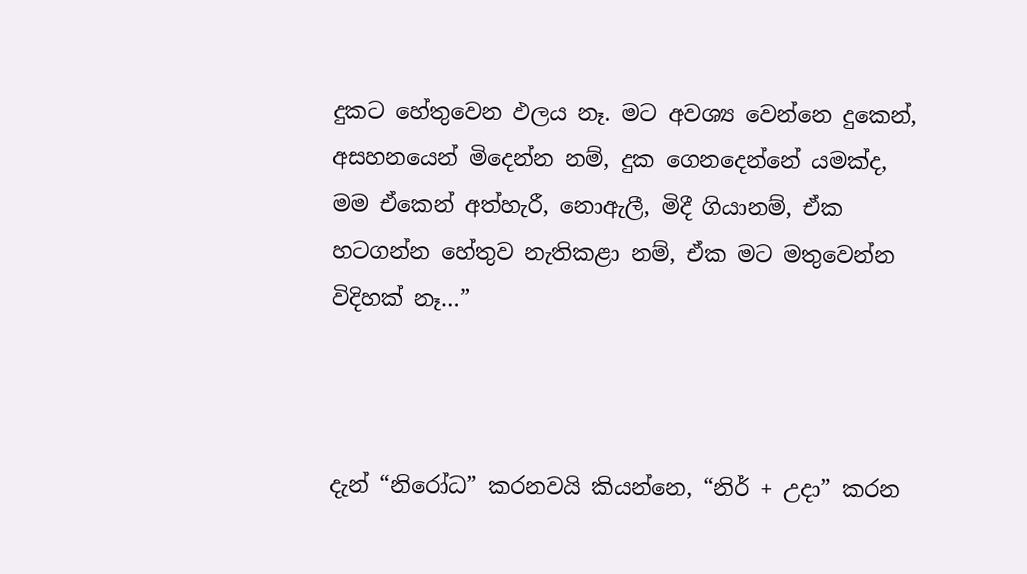දුකට හේතුවෙන ඵලය නෑ. මට අවශ්‍ය වෙන්නෙ දුකෙන්, අසහනයෙන් මිදෙන්න නම්, දුක ගෙනදෙන්නේ යමක්ද, මම ඒකෙන් අත්හැරී, නොඇලී, මිදී ගියානම්, ඒක හටගන්න හේතුව නැතිකළා නම්, ඒක මට මතුවෙන්න විදිහක් නෑ…”



දැන් “නිරෝධ” කරනවයි කියන්නෙ, “නිර් + උදා” කරන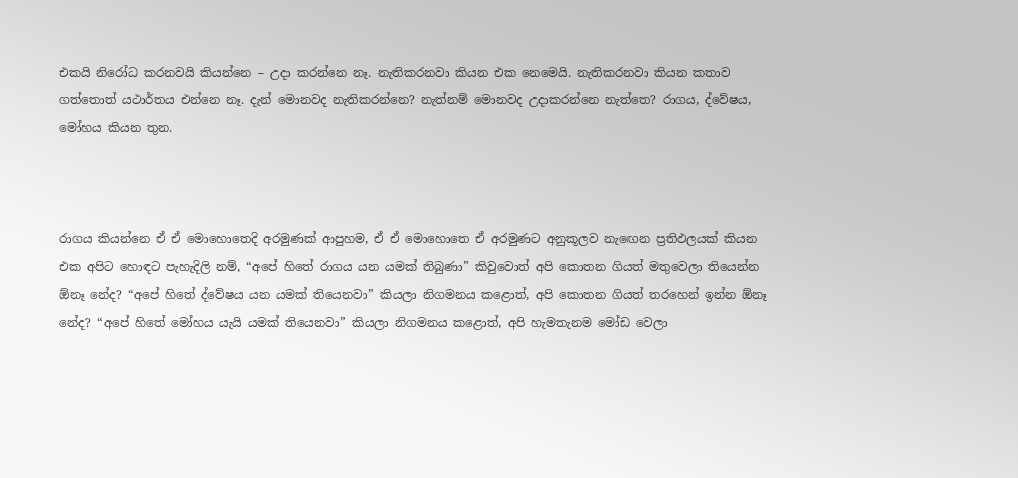එකයි නිරෝධ කරනවයි කියන්නෙ – උදා කරන්නෙ නෑ. නැතිකරනවා කියන එක නෙමෙයි. නැතිකරනවා කියන කතාව ගත්තොත් යථාර්තය එන්නෙ නෑ. දැන් මොනවද නැතිකරන්නෙ? නැත්නම් මොනවද උදාකරන්නෙ නැත්තෙ? රාගය, ද්වේෂය, මෝහය කියන තුන.



රාගය කියන්නෙ ඒ ඒ මොහොතෙදි අරමුණක් ආපුහම, ඒ ඒ මොහොතෙ ඒ අරමුණට අනුකූලව නැඟෙන ප්‍රතිඵලයක් කියන එක අපිට හොඳට පැහැදිලි නම්, “අපේ හිතේ රාගය යන යමක් තිබුණා” කිවුවොත් අපි කොතන ගියත් මතුවෙලා තියෙන්න ඕනෑ නේද? “අපේ හිතේ ද්වේෂය යන යමක් තියෙනවා” කියලා නිගමනය කළොත්, අපි කොතන ගියත් තරහෙන් ඉන්න ඕනෑ නේද? “අපේ හිතේ මෝහය යැයි යමක් තියෙනවා” කියලා නිගමනය කළොත්, අපි හැමතැනම මෝඩ වෙලා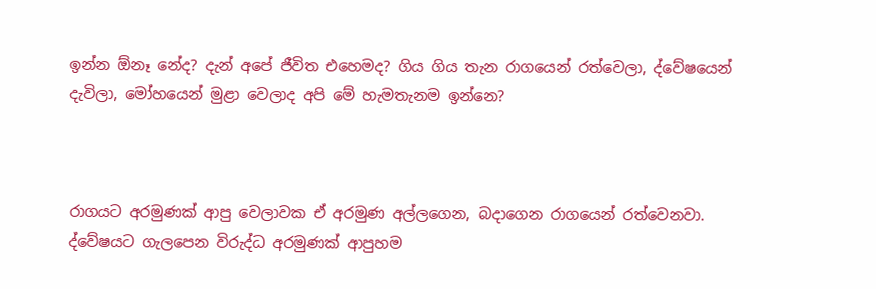ඉන්න ඕනෑ නේද? දැන් අපේ ජීවිත එහෙමද? ගිය ගිය තැන රාගයෙන් රත්වෙලා, ද්වේෂයෙන් දැවිලා, මෝහයෙන් මුළා වෙලාද අපි මේ හැමතැනම ඉන්නෙ?



රාගයට අරමුණක් ආපු වෙලාවක ඒ අරමුණ අල්ලගෙන, බදාගෙන රාගයෙන් රත්වෙනවා. ද්වේෂයට ගැලපෙන විරුද්ධ අරමුණක් ආපුහම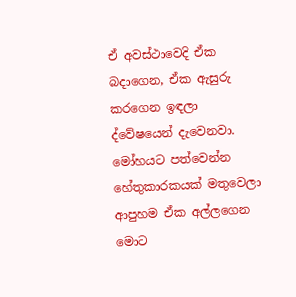ඒ අවස්ථාවෙදි ඒක බදාගෙන, ඒක ඇසුරු කරගෙන ඉඳලා ද්වේෂයෙන් දැවෙනවා. මෝහයට පත්වෙන්න හේතුකාරකයක් මතුවෙලා ආපුහම ඒක අල්ලගෙන මොට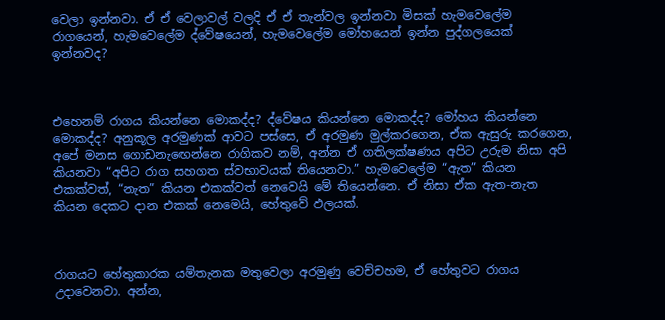වෙලා ඉන්නවා. ඒ ඒ වෙලාවල් වලදි ඒ ඒ තැන්වල ඉන්නවා මිසක් හැමවෙලේම රාගයෙන්, හැමවෙලේම ද්වේෂයෙන්, හැමවෙලේම මෝහයෙන් ඉන්න පුද්ගලයෙක් ඉන්නවද?



එහෙනම් රාගය කියන්නෙ මොකද්ද? ද්වේෂය කියන්නෙ මොකද්ද? මෝහය කියන්නෙ මොකද්ද? අනුකූල අරමුණක් ආවට පස්සෙ, ඒ අරමුණ මුල්කරගෙන, ඒක ඇසුරු කරගෙන, අපේ මනස ගොඩනැඟෙන්නෙ රාගිකව නම්, අන්න ඒ ගතිලක්ෂණය අපිට උරුම නිසා අපි කියනවා “අපිට රාග සහගත ස්වභාවයක් තියෙනවා.” හැමවෙලේම “ඇත” කියන එකක්වත්, “නැත” කියන එකක්වත් නෙවෙයි මේ තියෙන්නෙ. ඒ නිසා ඒක ඇත-නැත කියන දෙකට දාන එකක් නෙමෙයි, හේතුවේ ඵලයක්.



රාගයට හේතුකාරක යම්තැනක මතුවෙලා අරමුණු වෙච්චහම, ඒ හේතුවට රාගය උදාවෙනවා. අන්න,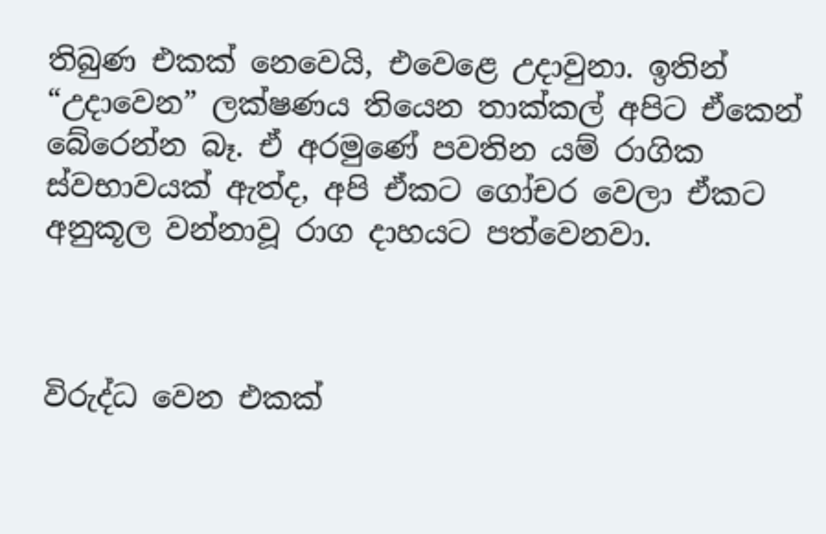තිබුණ එකක් නෙවෙයි, එවෙළෙ උදාවුනා. ඉතින් “උදාවෙන” ලක්ෂණය තියෙන තාක්කල් අපිට ඒකෙන් බේරෙන්න බෑ. ඒ අරමුණේ පවතින යම් රාගික ස්වභාවයක් ඇත්ද, අපි ඒකට ගෝචර වෙලා ඒකට අනුකූල වන්නාවූ රාග දාහයට පත්වෙනවා.



විරුද්ධ වෙන එකක්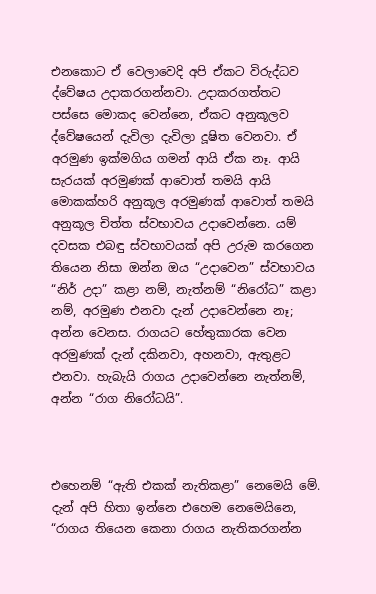එනකොට ඒ වෙලාවෙදි අපි ඒකට විරුද්ධව ද්වේෂය උදාකරගන්නවා. උදාකරගත්තට පස්සෙ මොකද වෙන්නෙ, ඒකට අනුකූලව ද්වේෂයෙන් දැවිලා දැවිලා දූෂිත වෙනවා. ඒ අරමුණ ඉක්මගිය ගමන් ආයි ඒක නෑ. ආයි සැරයක් අරමුණක් ආවොත් තමයි ආයි මොකක්හරි අනුකූල අරමුණක් ආවොත් තමයි අනුකූල චිත්ත ස්වභාවය උදාවෙන්නෙ. යම් දවසක එබඳු ස්වභාවයක් අපි උරුම කරගෙන තියෙන නිසා ඔන්න ඔය “උදාවෙන” ස්වභාවය “නිර් උදා” කළා නම්, නැත්නම් “නිරෝධ” කළා නම්, අරමුණ එනවා දැන් උදාවෙන්නෙ නෑ; අන්න වෙනස. රාගයට හේතුකාරක වෙන අරමුණක් දැන් දකිනවා, අහනවා, ඇතුළට එනවා. හැබැයි රාගය උදාවෙන්නෙ නැත්නම්, අන්න “රාග නිරෝධයි”.



එහෙනම් “ඇති එකක් නැතිකළා” නෙමෙයි මේ. දැන් අපි හිතා ඉන්නෙ එහෙම නෙමෙයිනෙ, “රාගය තියෙන කෙනා රාගය නැතිකරගන්න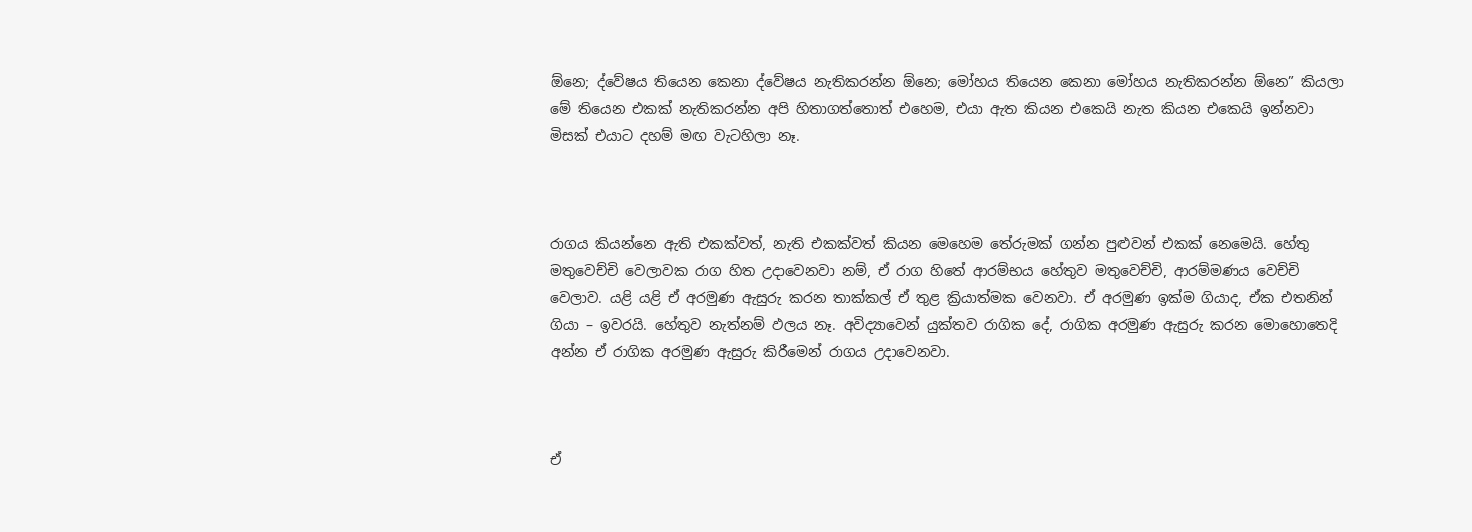ඕනෙ; ද්වේෂය තියෙන කෙනා ද්වේෂය නැතිකරන්න ඕනෙ; මෝහය තියෙන කෙනා මෝහය නැතිකරන්න ඕනෙ” කියලා මේ තියෙන එකක් නැතිකරන්න අපි හිතාගත්තොත් එහෙම, එයා ඇත කියන එකෙයි නැත කියන එකෙයි ඉන්නවා මිසක් එයාට දහම් මඟ වැටහිලා නෑ.



රාගය කියන්නෙ ඇති එකක්වත්, නැති එකක්වත් කියන මෙහෙම තේරුමක් ගන්න පුළුවන් එකක් නෙමෙයි. හේතු මතුවෙච්චි වෙලාවක රාග හිත උදාවෙනවා නම්, ඒ රාග හිතේ ආරම්භය හේතුව මතුවෙච්චි, ආරම්මණය වෙච්චි වෙලාව. යළි යළි ඒ අරමුණ ඇසුරු කරන තාක්කල් ඒ තුළ ක්‍රියාත්මක වෙනවා. ඒ අරමුණ ඉක්ම ගියාද, ඒක එතනින් ගියා – ඉවරයි. හේතුව නැත්නම් ඵලය නෑ. අවිද්‍යාවෙන් යුක්තව රාගික දේ, රාගික අරමුණ ඇසුරු කරන මොහොතෙදි අන්න ඒ රාගික අරමුණ ඇසුරු කිරීමෙන් රාගය උදාවෙනවා.



ඒ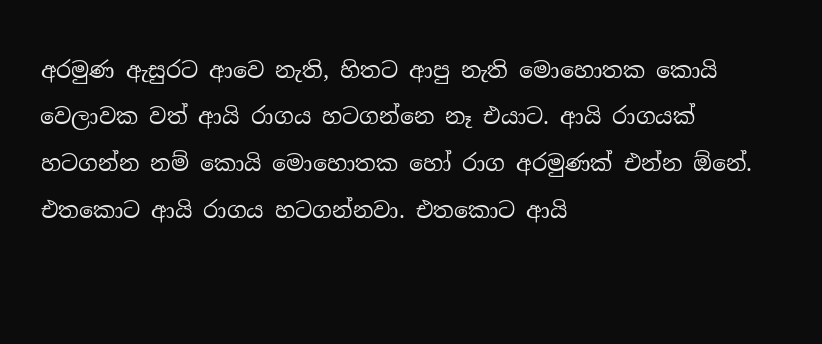අරමුණ ඇසුරට ආවෙ නැති, හිතට ආපු නැති මොහොතක කොයි වෙලාවක වත් ආයි රාගය හටගන්නෙ නෑ එයාට. ආයි රාගයක් හටගන්න නම් කොයි මොහොතක හෝ රාග අරමුණක් එන්න ඕනේ. එතකොට ආයි රාගය හටගන්නවා. එතකොට ආයි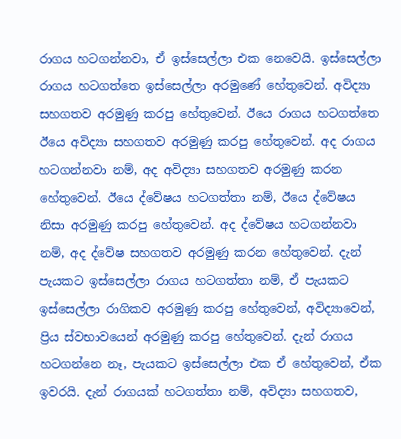රාගය හටගන්නවා, ඒ ඉස්සෙල්ලා එක නෙවෙයි. ඉස්සෙල්ලා රාගය හටගත්තෙ ඉස්සෙල්ලා අරමුණේ හේතුවෙන්. අවිද්‍යා සහගතව අරමුණු කරපු හේතුවෙන්. ඊයෙ රාගය හටගත්තෙ ඊයෙ අවිද්‍යා සහගතව අරමුණු කරපු හේතුවෙන්. අද රාගය හටගන්නවා නම්, අද අවිද්‍යා සහගතව අරමුණු කරන හේතුවෙන්. ඊයෙ ද්වේෂය හටගත්තා නම්, ඊයෙ ද්වේෂය නිසා අරමුණු කරපු හේතුවෙන්. අද ද්වේෂය හටගන්නවා නම්, අද ද්වේෂ සහගතව අරමුණු කරන හේතුවෙන්. දැන් පැයකට ඉස්සෙල්ලා රාගය හටගත්තා නම්, ඒ පැයකට ඉස්සෙල්ලා රාගිකව අරමුණු කරපු හේතුවෙන්, අවිද්‍යාවෙන්, ප්‍රිය ස්වභාවයෙන් අරමුණු කරපු හේතුවෙන්. දැන් රාගය හටගන්නෙ නෑ, පැයකට ඉස්සෙල්ලා එක ඒ හේතුවෙන්, ඒක ඉවරයි. දැන් රාගයක් හටගත්තා නම්, අවිද්‍යා සහගතව,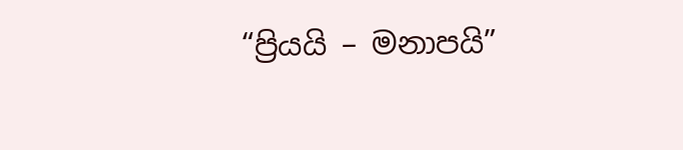“ප්‍රියයි – මනාපයි”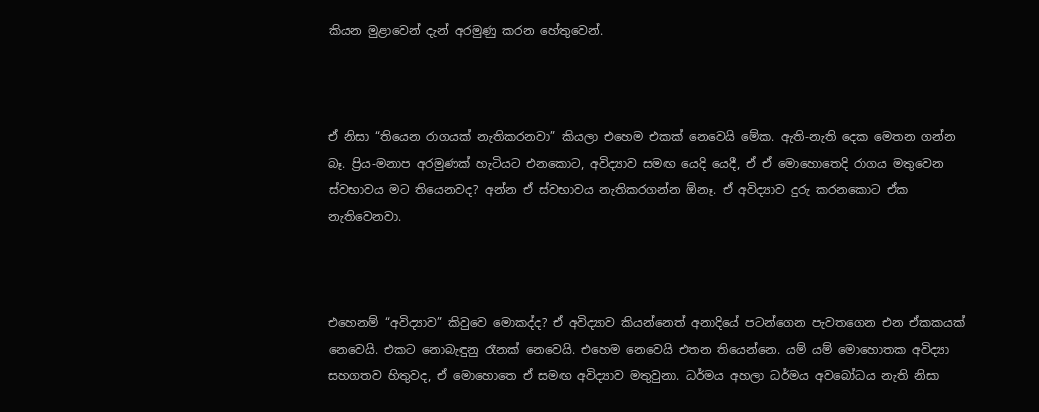කියන මුළාවෙන් දැන් අරමුණු කරන හේතුවෙන්.



ඒ නිසා “තියෙන රාගයක් නැතිකරනවා” කියලා එහෙම එකක් නෙවෙයි මේක. ඇති-නැති දෙක මෙතන ගන්න බෑ. ප්‍රිය-මනාප අරමුණක් හැටියට එනකොට, අවිද්‍යාව සමඟ යෙදි යෙදී, ඒ ඒ මොහොතෙදි රාගය මතුවෙන ස්වභාවය මට තියෙනවද? අන්න ඒ ස්වභාවය නැතිකරගන්න ඕනෑ. ඒ අවිද්‍යාව දුරු කරනකොට ඒක නැතිවෙනවා.



එහෙනම් “අවිද්‍යාව” කිවුවෙ මොකද්ද? ඒ අවිද්‍යාව කියන්නෙත් අනාදියේ පටන්ගෙන පැවතගෙන එන ඒකකයක් නෙවෙයි. එකට නොබැඳුනු රෑනක් නෙවෙයි. එහෙම නෙවෙයි එතන තියෙන්නෙ. යම් යම් මොහොතක අවිද්‍යා සහගතව හිතුවද, ඒ මොහොතෙ ඒ සමඟ අවිද්‍යාව මතුවුනා. ධර්මය අහලා ධර්මය අවබෝධය නැති නිසා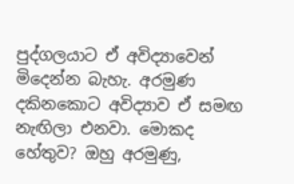පුද්ගලයාට ඒ අවිද්‍යාවෙන් මිදෙන්න බැහැ. අරමුණ දකිනකොට අවිද්‍යාව ඒ සමඟ නැඟිලා එනවා. මොකද හේතුව? ඔහු අරමුණු,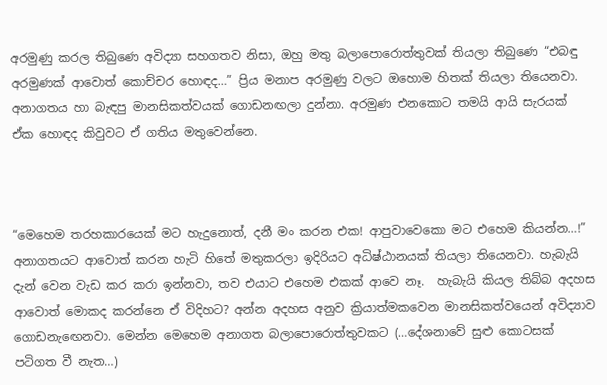අරමුණු කරල තිබුණෙ අවිද්‍යා සහගතව නිසා, ඔහු මතු බලාපොරොත්තුවක් තියලා තිබුණෙ “එබඳු අරමුණක් ආවොත් කොච්චර හොඳද…” ප්‍රිය මනාප අරමුණු වලට ඔහොම හිතක් තියලා තියෙනවා. අනාගතය හා බැඳපු මානසිකත්වයක් ගොඩනඟලා දුන්නා. අරමුණ එනකොට තමයි ආයි සැරයක් ඒක හොඳද කිවුවට ඒ ගතිය මතුවෙන්නෙ.



“මෙහෙම තරහකාරයෙක් මට හැදුනොත්, දනී මං කරන එක! ආපුවාවෙකො මට එහෙම කියන්න…!” අනාගතයට ආවොත් කරන හැටි හිතේ මතුකරලා ඉදිරියට අධිෂ්ඨානයක් තියලා තියෙනවා. හැබැයි දැන් වෙන වැඩ කර කරා ඉන්නවා, තව එයාට එහෙම එකක් ආවෙ නෑ.  හැබැයි කියල තිබ්බ අදහස ආවොත් මොකද කරන්නෙ ඒ විදිහට? අන්න අදහස අනුව ක්‍රියාත්මකවෙන මානසිකත්වයෙන් අවිද්‍යාව ගොඩනැඟෙනවා. මෙන්න මෙහෙම අනාගත බලාපොරොත්තුවකට (…දේශනාවේ සුළු කොටසක් පටිගත වී නැත…)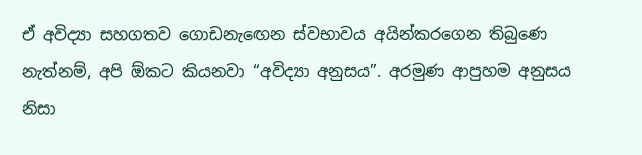ඒ අවිද්‍යා සහගතව ගොඩනැඟෙන ස්වභාවය අයින්කරගෙන තිබුණෙ නැත්නම්, අපි ඕකට කියනවා “අවිද්‍යා අනුසය”. අරමුණ ආපුහම අනුසය නිසා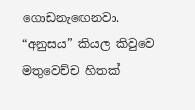ගොඩනැඟෙනවා. “අනුසය” කියල කිවුවෙ මතුවෙච්ච හිතක්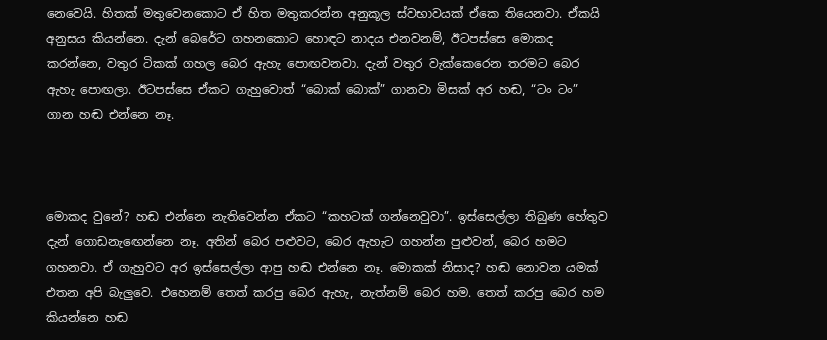නෙවෙයි. හිතක් මතුවෙනකොට ඒ හිත මතුකරන්න අනුකූල ස්වභාවයක් ඒකෙ තියෙනවා. ඒකයි අනුසය කියන්නෙ. දැන් බෙරේට ගහනකොට හොඳට නාදය එනවනම්, ඊටපස්සෙ මොකද කරන්නෙ, වතුර ටිකක් ගහල බෙර ඇහැ පොඟවනවා. දැන් වතුර වැක්කෙරෙන තරමට බෙර ඇහැ පොඟලා. ඊටපස්සෙ ඒකට ගැහුවොත් “බොක් බොක්” ගානවා මිසක් අර හඬ, “ටං ටං” ගාන හඬ එන්නෙ නෑ.



මොකද වුනේ? හඬ එන්නෙ නැතිවෙන්න ඒකට “කහටක් ගන්නෙවුවා”. ඉස්සෙල්ලා තිබුණ හේතුව දැන් ගොඩනැඟෙන්නෙ නෑ. අතින් බෙර පළුවට, බෙර ඇහැට ගහන්න පුළුවන්, බෙර හමට ගහනවා. ඒ ගැහුවට අර ඉස්සෙල්ලා ආපු හඬ එන්නෙ නෑ. මොකක් නිසාද? හඬ නොවන යමක් එතන අපි බැලුවෙ. එහෙනම් තෙත් කරපු බෙර ඇහැ, නැත්නම් බෙර හම. තෙත් කරපු බෙර හම කියන්නෙ හඬ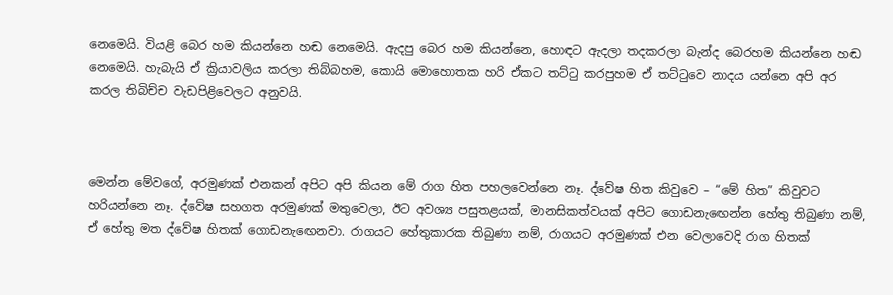නෙමෙයි. වියළි බෙර හම කියන්නෙ හඬ නෙමෙයි. ඇදපු බෙර හම කියන්නෙ, හොඳට ඇදලා තදකරලා බැන්ද බෙරහම කියන්නෙ හඬ නෙමෙයි. හැබැයි ඒ ක්‍රියාවලිය කරලා තිබ්බහම, කොයි මොහොතක හරි ඒකට තට්ටු කරපුහම ඒ තට්ටුවෙ නාදය යන්නෙ අපි අර කරල තිබිච්ච වැඩපිළිවෙලට අනුවයි.



මෙන්න මේවගේ, අරමුණක් එනකන් අපිට අපි කියන මේ රාග හිත පහලවෙන්නෙ නෑ. ද්වේෂ හිත කිවුවෙ – “මේ හිත” කිවුවට හරියන්නෙ නෑ. ද්වේෂ සහගත අරමුණක් මතුවෙලා, ඊට අවශ්‍ය පසුතළයක්, මානසිකත්වයක් අපිට ගොඩනැඟෙන්න හේතු තිබුණා නම්, ඒ හේතු මත ද්වේෂ හිතක් ගොඩනැඟෙනවා. රාගයට හේතුකාරක තිබුණා නම්, රාගයට අරමුණක් එන වෙලාවෙදි රාග හිතක්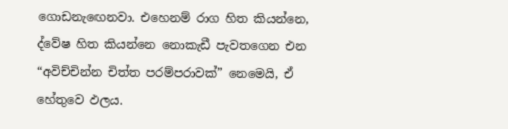ගොඩනැඟෙනවා. එහෙනම් රාග හිත කියන්නෙ, ද්වේෂ හිත කියන්නෙ නොකැඩී පැවතගෙන එන “අවිච්චින්න චිත්ත පරම්පරාවක්” නෙමෙයි, ඒ හේතුවෙ ඵලය.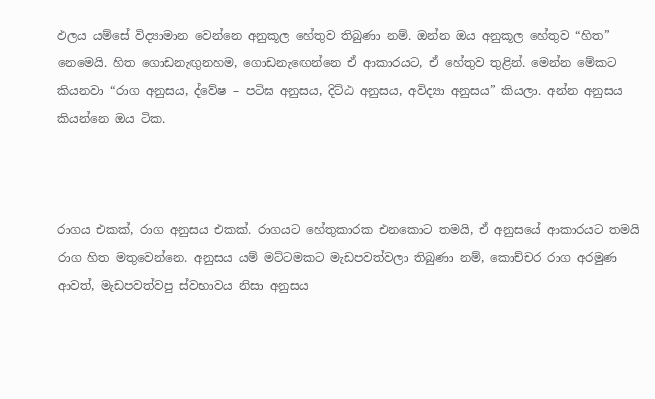ඵලය යම්සේ විද්‍යාමාන වෙන්නෙ අනුකූල හේතුව තිබුණා නම්. ඔන්න ඔය අනුකූල හේතුව “හිත” නෙමෙයි. හිත ගොඩනැඟුනහම, ගොඩනැඟෙන්නෙ ඒ ආකාරයට, ඒ හේතුව තුළින්. මෙන්න මේකට කියනවා “රාග අනුසය, ද්වේෂ – පටිඝ අනුසය, දිට්ඨ අනුසය, අවිද්‍යා අනුසය” කියලා. අන්න අනුසය කියන්නෙ ඔය ටික.



රාගය එකක්, රාග අනුසය එකක්. රාගයට හේතුකාරක එනකොට තමයි, ඒ අනුසයේ ආකාරයට තමයි රාග හිත මතුවෙන්නෙ. අනුසය යම් මට්ටමකට මැඩපවත්වලා තිබුණා නම්, කොච්චර රාග අරමුණ ආවත්, මැඩපවත්වපු ස්වභාවය නිසා අනුසය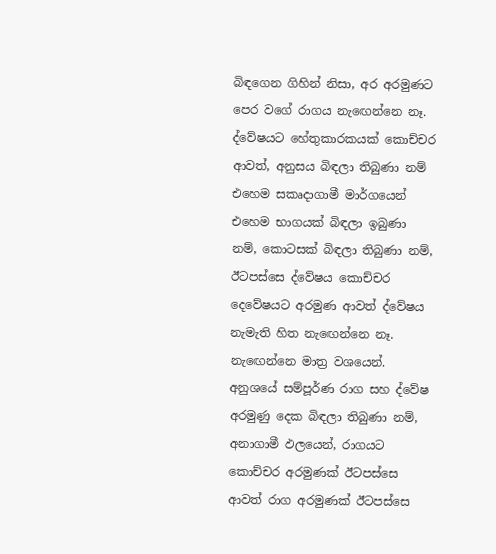බිඳගෙන ගිහින් නිසා, අර අරමුණට පෙර වගේ රාගය නැඟෙන්නෙ නෑ. ද්වේෂයට හේතුකාරකයක් කොච්චර ආවත්, අනුසය බිඳලා තිබුණා නම් එහෙම සකෘදාගාමී මාර්ගයෙන් එහෙම භාගයක් බිඳලා ඉබුණා නම්, කොටසක් බිඳලා තිබුණා නම්, ඊටපස්සෙ ද්වේෂය කොච්චර දෙවේෂයට අරමුණ ආවත් ද්වේෂය නැමැති හිත නැඟෙන්නෙ නෑ. නැඟෙන්නෙ මාත්‍ර වශයෙන්. අනුශයේ සම්පූර්ණ රාග සහ ද්වේෂ අරමුණු දෙක බිඳලා තිබුණා නම්, අනාගාමී ඵලයෙන්, රාගයට කොච්චර අරමුණක් ඊටපස්සෙ ආවත් රාග අරමුණක් ඊටපස්සෙ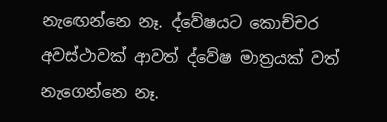නැඟෙන්නෙ නෑ. ද්වේෂයට කොච්චර අවස්ථාවක් ආවත් ද්වේෂ මාත්‍රයක් වත් නැගෙන්නෙ නෑ.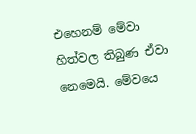එහෙනම් මේවා හිත්වල තිබුණ ඒවා නෙමෙයි. මේවයෙ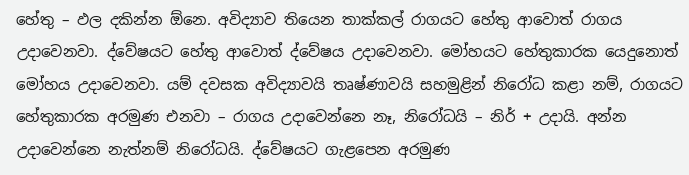හේතු – ඵල දකින්න ඕනෙ. අවිද්‍යාව තියෙන තාක්කල් රාගයට හේතු ආවොත් රාගය උදාවෙනවා. ද්වේෂයට හේතු ආවොත් ද්වේෂය උදාවෙනවා. මෝහයට හේතුකාරක යෙදුනොත් මෝහය උදාවෙනවා. යම් දවසක අවිද්‍යාවයි තෘෂ්ණාවයි සහමුළින් නිරෝධ කළා නම්, රාගයට හේතුකාරක අරමුණ එනවා – රාගය උදාවෙන්නෙ නෑ, නිරෝධයි – නිර් + උදායි. අන්න උදාවෙන්නෙ නැත්නම් නිරෝධයි. ද්වේෂයට ගැළපෙන අරමුණ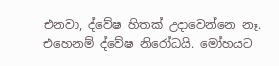එනවා, ද්වේෂ හිතක් උදාවෙන්නෙ නෑ. එහෙනම් ද්වේෂ නිරෝධයි. මෝහයට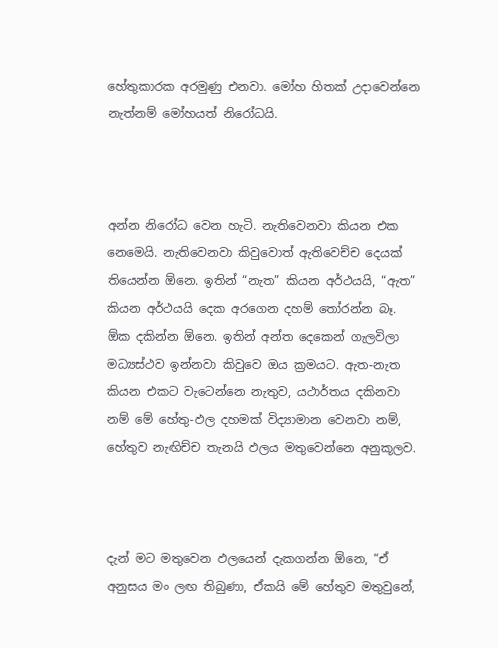හේතුකාරක අරමුණු එනවා. මෝහ හිතක් උදාවෙන්නෙ නැත්නම් මෝහයත් නිරෝධයි.



අන්න නිරෝධ වෙන හැටි. නැතිවෙනවා කියන එක නෙමෙයි. නැතිවෙනවා කිවුවොත් ඇතිවෙච්ච දෙයක් තියෙන්න ඕනෙ. ඉතින් “නැත” කියන අර්ථයයි, “ඇත” කියන අර්ථයයි දෙක අරගෙන දහම් තෝරන්න බෑ. ඕක දකින්න ඕනෙ. ඉතින් අන්ත දෙකෙන් ගැලවිලා මධ්‍යස්ථව ඉන්නවා කිවුවෙ ඔය ක්‍රමයට. ඇත-නැත කියන එකට වැටෙන්නෙ නැතුව, යථාර්තය දකිනවා නම් මේ හේතු-ඵල දහමක් විද්‍යාමාන වෙනවා නම්, හේතුව නැඟිච්ච තැනයි ඵලය මතුවෙන්නෙ අනුකූලව.



දැන් මට මතුවෙන ඵලයෙන් දැකගන්න ඕනෙ, “ඒ අනුසය මං ලඟ තිබුණා, ඒකයි මේ හේතුව මතුවුනේ,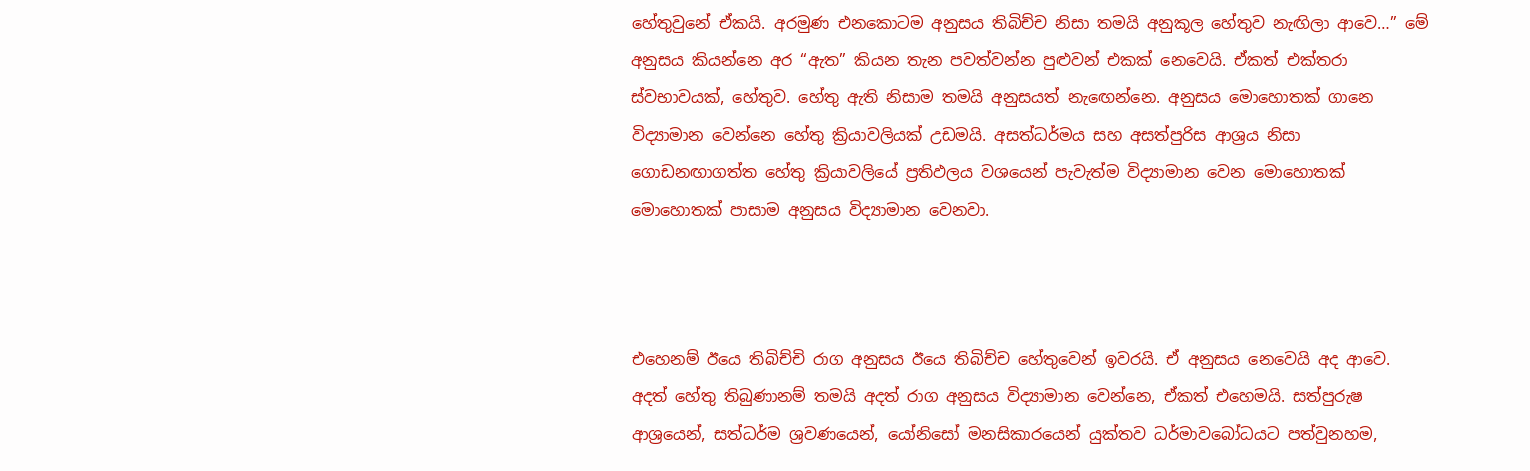හේතුවුනේ ඒකයි. අරමුණ එනකොටම අනුසය තිබිච්ච නිසා තමයි අනුකූල හේතුව නැඟිලා ආවෙ…” මේ අනුසය කියන්නෙ අර “ඇත” කියන තැන පවත්වන්න පුළුවන් එකක් නෙවෙයි. ඒකත් එක්තරා ස්වභාවයක්, හේතුව. හේතු ඇති නිසාම තමයි අනුසයත් නැඟෙන්නෙ. අනුසය මොහොතක් ගානෙ විද්‍යාමාන වෙන්නෙ හේතු ක්‍රියාවලියක් උඩමයි. අසත්ධර්මය සහ අසත්පුරිස ආශ්‍රය නිසා ගොඩනඟාගත්ත හේතු ක්‍රියාවලියේ ප්‍රතිඵලය වශයෙන් පැවැත්ම විද්‍යාමාන වෙන මොහොතක් මොහොතක් පාසාම අනුසය විද්‍යාමාන වෙනවා.



එහෙනම් ඊයෙ තිබිච්චි රාග අනුසය ඊයෙ තිබිච්ච හේතුවෙන් ඉවරයි. ඒ අනුසය නෙවෙයි අද ආවෙ. අදත් හේතු තිබුණානම් තමයි අදත් රාග අනුසය විද්‍යාමාන වෙන්නෙ, ඒකත් එහෙමයි. සත්පුරුෂ ආශ්‍රයෙන්, සත්ධර්ම ශ්‍රවණයෙන්, යෝනිසෝ මනසිකාරයෙන් යුක්තව ධර්මාවබෝධයට පත්වුනහම,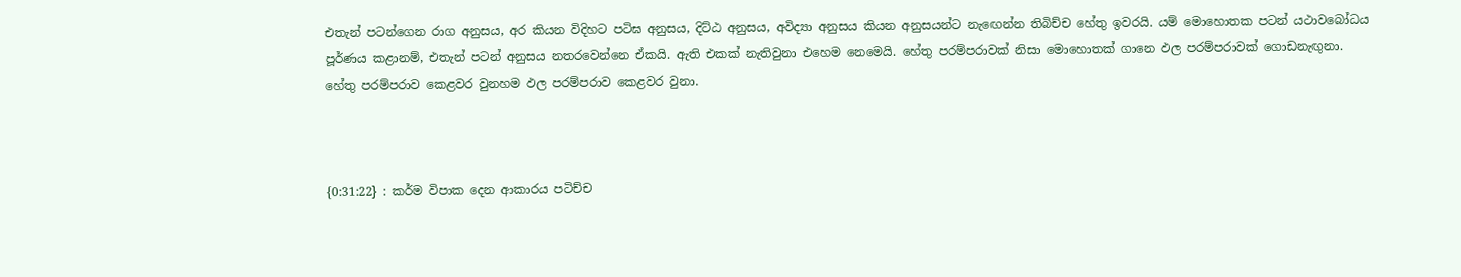එතැන් පටන්ගෙන රාග අනුසය, අර කියන විදිහට පටිඝ අනුසය, දිට්ඨ අනුසය, අවිද්‍යා අනුසය කියන අනුසයන්ට නැඟෙන්න තිබිච්ච හේතු ඉවරයි. යම් මොහොතක පටන් යථාවබෝධය පූර්ණය කළානම්, එතැන් පටන් අනුසය නතරවෙන්නෙ ඒකයි. ඇති එකක් නැතිවුනා එහෙම නෙමෙයි. හේතු පරම්පරාවක් නිසා මොහොතක් ගානෙ ඵල පරම්පරාවක් ගොඩනැඟුනා. හේතු පරම්පරාව කෙළවර වුනහම ඵල පරම්පරාව කෙළවර වුනා.



{0:31:22} : කර්ම විපාක දෙන ආකාරය පටිච්ච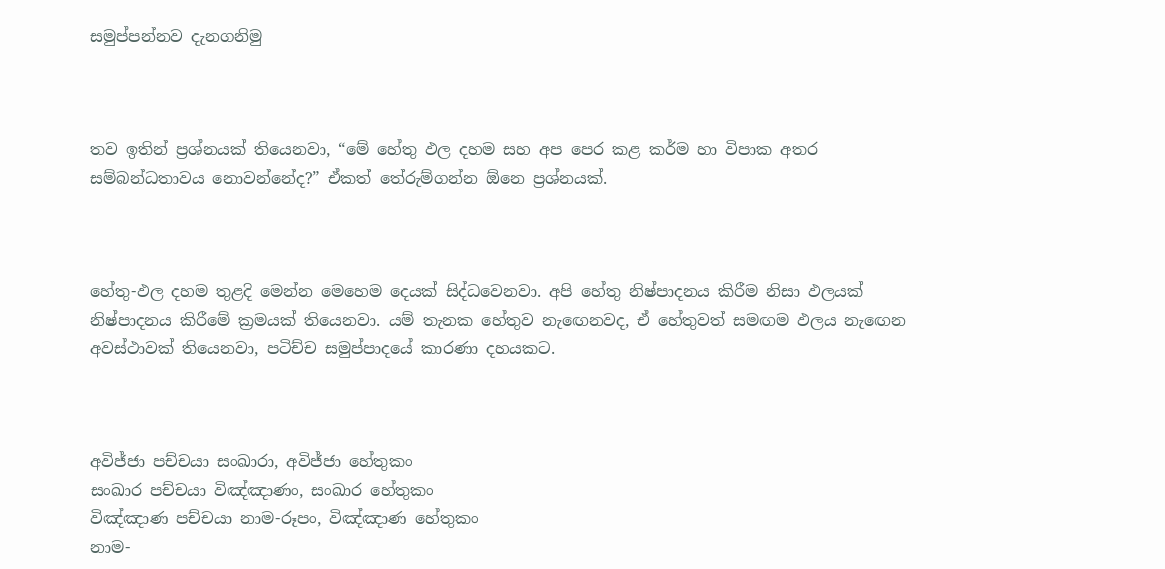සමුප්පන්නව දැනගනිමු



තව ඉතින් ප්‍රශ්නයක් තියෙනවා, “මේ හේතු ඵල දහම සහ අප පෙර කළ කර්ම හා විපාක අතර සම්බන්ධතාවය නොවන්නේද?” ඒකත් තේරුම්ගන්න ඕනෙ ප්‍රශ්නයක්.



හේතු-ඵල දහම තුළදි මෙන්න මෙහෙම දෙයක් සිද්ධවෙනවා. අපි හේතු නිෂ්පාදනය කිරීම නිසා ඵලයක් නිෂ්පාදනය කිරීමේ ක්‍රමයක් තියෙනවා. යම් තැනක හේතුව නැඟෙනවද, ඒ හේතුවත් සමඟම ඵලය නැඟෙන අවස්ථාවක් තියෙනවා, පටිච්ච සමුප්පාදයේ කාරණා දහයකට.



අවිජ්ජා පච්චයා සංඛාරා, අවිජ්ජා හේතුකං
සංඛාර පච්චයා විඤ්ඤාණං, සංඛාර හේතුකං
විඤ්ඤාණ පච්චයා නාම-රූපං, විඤ්ඤාණ හේතුකං
නාම-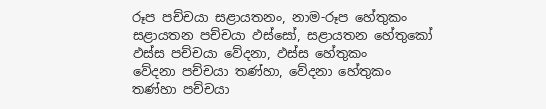රූප පච්චයා සළායතනං, නාම-රූප හේතුකං
සළායතන පච්චයා ඵස්සෝ, සළායතන හේතුකෝ
ඵස්ස පච්චයා වේදනා, ඵස්ස හේතුකං
වේදනා පච්චයා තණ්හා, වේදනා හේතුකං
තණ්හා පච්චයා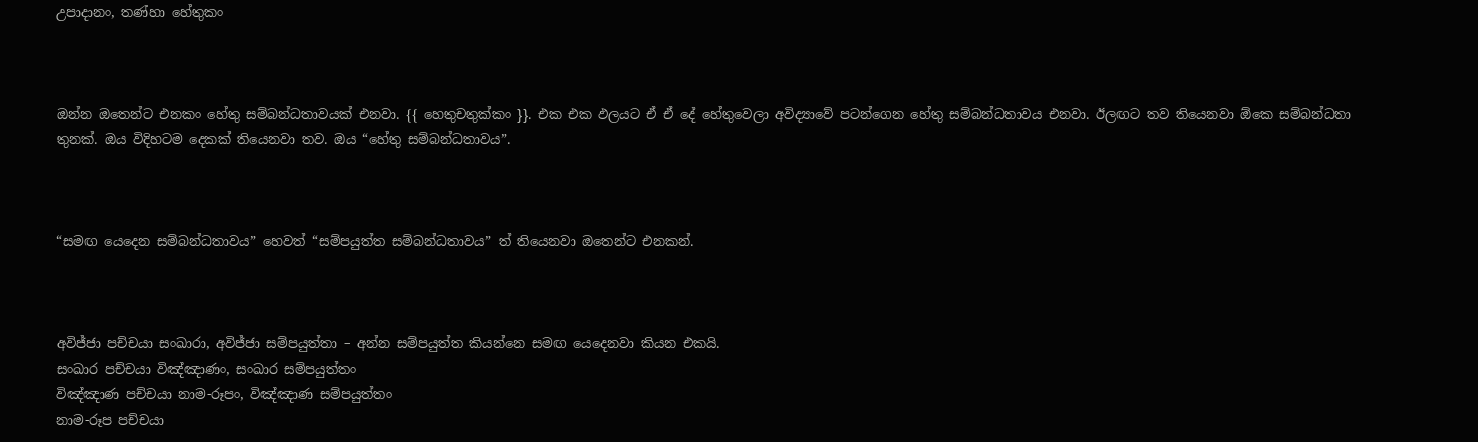උපාදානං, තණ්හා හේතුකං



ඔන්න ඔතෙන්ට එනකං හේතු සම්බන්ධතාවයක් එනවා. {{ හෙතුචතුක්කං }}. එක එක ඵලයට ඒ ඒ දේ හේතුවෙලා අවිද්‍යාවේ පටන්ගෙන හේතු සම්බන්ධතාවය එනවා. ඊලඟට තව තියෙනවා ඕකෙ සම්බන්ධතා තුනක්. ඔය විදිහටම දෙකක් තියෙනවා තව. ඔය “හේතු සම්බන්ධතාවය”.



“සමඟ යෙදෙන සම්බන්ධතාවය” හෙවත් “සම්පයුත්ත සම්බන්ධතාවය” ත් තියෙනවා ඔතෙන්ට එනකන්.



අවිජ්ජා පච්චයා සංඛාරා, අවිජ්ජා සම්පයුත්තා – අන්න සම්පයුත්ත කියන්නෙ සමඟ යෙදෙනවා කියන එකයි.
සංඛාර පච්චයා විඤ්ඤාණං, සංඛාර සම්පයුත්තං
විඤ්ඤාණ පච්චයා නාම-රූපං, විඤ්ඤාණ සම්පයුත්තං
නාම-රූප පච්චයා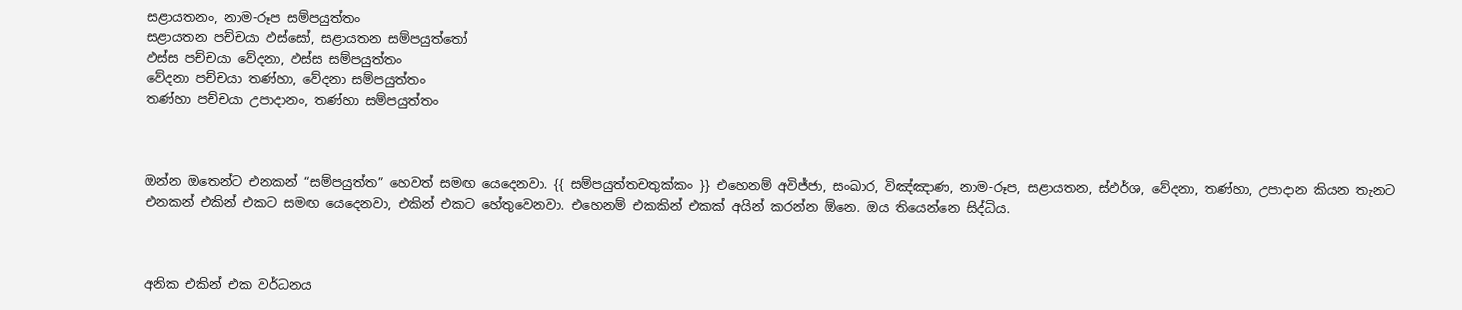සළායතනං, නාම-රූප සම්පයුත්තං
සළායතන පච්චයා ඵස්සෝ, සළායතන සම්පයුත්තෝ
ඵස්ස පච්චයා වේදනා, ඵස්ස සම්පයුත්තං
වේදනා පච්චයා තණ්හා, වේදනා සම්පයුත්තං
තණ්හා පච්චයා උපාදානං, තණ්හා සම්පයුත්තං



ඔන්න ඔතෙන්ට එනකන් “සම්පයුත්ත” හෙවත් සමඟ යෙදෙනවා. {{ සම්පයුත්තචතුක්කං }} එහෙනම් අවිජ්ජා, සංඛාර, විඤ්ඤාණ, නාම-රූප, සළායතන, ස්ඵර්ශ, වේදනා, තණ්හා, උපාදාන කියන තැනට එනකන් එකින් එකට සමඟ යෙදෙනවා, එකින් එකට හේතුවෙනවා. එහෙනම් එකකින් එකක් අයින් කරන්න ඕනෙ. ඔය තියෙන්නෙ සිද්ධිය.



අනික එකින් එක වර්ධනය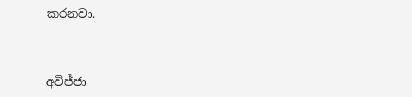කරනවා.



අවිජ්ජා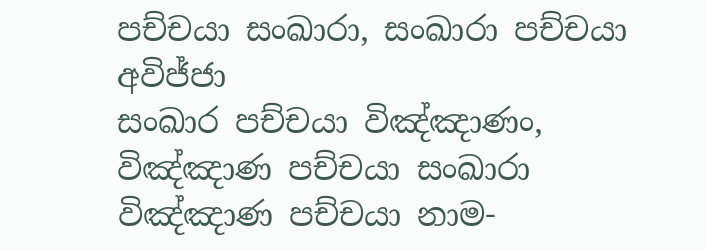පච්චයා සංඛාරා, සංඛාරා පච්චයා අවිජ්ජා
සංඛාර පච්චයා විඤ්ඤාණං, විඤ්ඤාණ පච්චයා සංඛාරා
විඤ්ඤාණ පච්චයා නාම-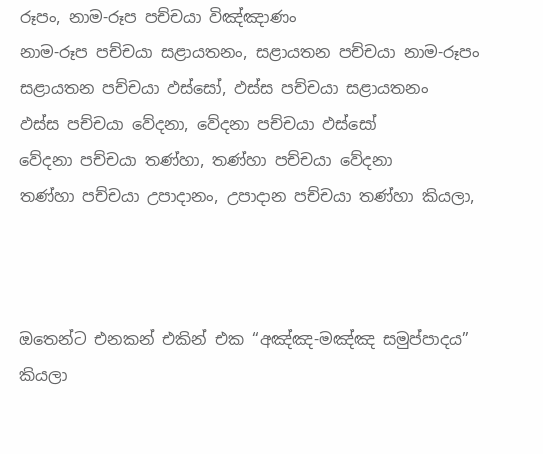රූපං, නාම-රූප පච්චයා විඤ්ඤාණං
නාම-රූප පච්චයා සළායතනං, සළායතන පච්චයා නාම-රූපං
සළායතන පච්චයා ඵස්සෝ, ඵස්ස පච්චයා සළායතනං
ඵස්ස පච්චයා වේදනා, වේදනා පච්චයා ඵස්සෝ
වේදනා පච්චයා තණ්හා, තණ්හා පච්චයා වේදනා
තණ්හා පච්චයා උපාදානං, උපාදාන පච්චයා තණ්හා කියලා,



ඔතෙන්ට එනකන් එකින් එක “අඤ්ඤ-මඤ්ඤ සමුප්පාදය” කියලා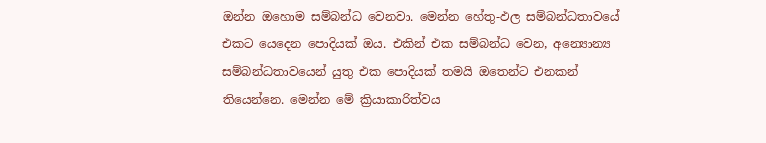ඔන්න ඔහොම සම්බන්ධ වෙනවා. මෙන්න හේතු-ඵල සම්බන්ධතාවයේ එකට යෙදෙන පොදියක් ඔය. එකින් එක සම්බන්ධ වෙන, අන්‍යොන්‍ය සම්බන්ධතාවයෙන් යුතු එක පොදියක් තමයි ඔතෙන්ට එනකන් තියෙන්නෙ. මෙන්න මේ ක්‍රියාකාරිත්වය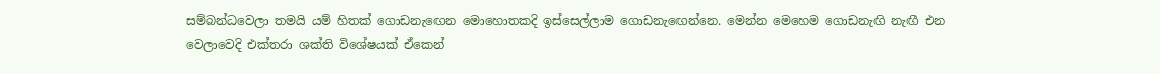සම්බන්ධවෙලා තමයි යම් හිතක් ගොඩනැඟෙන මොහොතකදි ඉස්සෙල්ලාම ගොඩනැඟෙන්නෙ. මෙන්න මෙහෙම ගොඩනැඟි නැඟී එන වෙලාවෙදි එක්තරා ශක්ති විශේෂයක් ඒකෙන්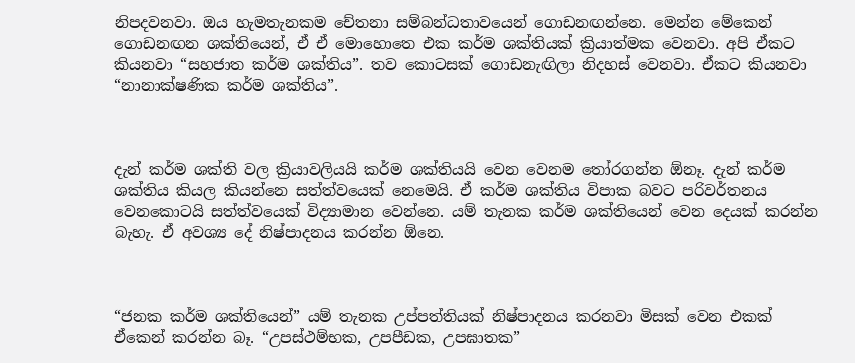නිපදවනවා. ඔය හැමතැනකම චේතනා සම්බන්ධතාවයෙන් ගොඩනඟන්නෙ. මෙන්න මේකෙන් ගොඩනඟන ශක්තියෙන්, ඒ ඒ මොහොතෙ එක කර්ම ශක්තියක් ක්‍රියාත්මක වෙනවා. අපි ඒකට කියනවා “සහජාත කර්ම ශක්තිය”. තව කොටසක් ගොඩනැඟිලා නිදහස් වෙනවා. ඒකට කියනවා “නානාක්ෂණික කර්ම ශක්තිය”.



දැන් කර්ම ශක්ති වල ක්‍රියාවලියයි කර්ම ශක්තියයි වෙන වෙනම තෝරගන්න ඕනෑ. දැන් කර්ම ශක්තිය කියල කියන්නෙ සත්ත්වයෙක් නෙමෙයි. ඒ කර්ම ශක්තිය විපාක බවට පරිවර්තනය වෙනකොටයි සත්ත්වයෙක් විද්‍යාමාන වෙන්නෙ. යම් තැනක කර්ම ශක්තියෙන් වෙන දෙයක් කරන්න බැහැ. ඒ අවශ්‍ය දේ නිෂ්පාදනය කරන්න ඕනෙ.



“ජනක කර්ම ශක්තියෙන්” යම් තැනක උප්පත්තියක් නිෂ්පාදනය කරනවා මිසක් වෙන එකක් ඒකෙන් කරන්න බෑ. “උපස්ථම්භක, උපපීඩක, උපඝාතක”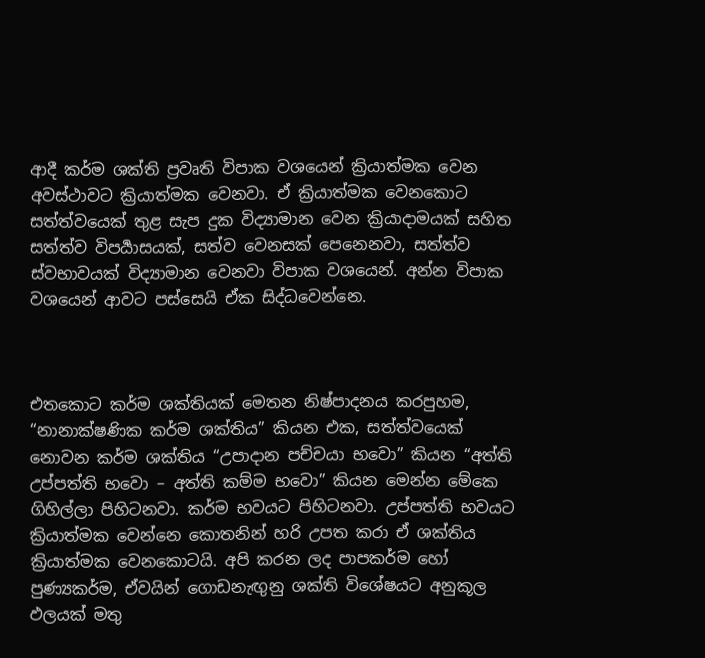ආදී කර්ම ශක්ති ප්‍රවෘති විපාක වශයෙන් ක්‍රියාත්මක වෙන අවස්ථාවට ක්‍රියාත්මක වෙනවා. ඒ ක්‍රියාත්මක වෙනකොට සත්ත්වයෙක් තුළ සැප දුක විද්‍යාමාන වෙන ක්‍රියාදාමයක් සහිත සත්ත්ව විපර්‍යාසයක්, සත්ව වෙනසක් පෙනෙනවා, සත්ත්ව ස්වභාවයක් විද්‍යාමාන වෙනවා විපාක වශයෙන්. අන්න විපාක වශයෙන් ආවට පස්සෙයි ඒක සිද්ධවෙන්නෙ.



එතකොට කර්ම ශක්තියක් මෙතන නිෂ්පාදනය කරපුහම, “නානාක්ෂණික කර්ම ශක්තිය” කියන එක, සත්ත්වයෙක් නොවන කර්ම ශක්තිය “උපාදාන පච්චයා භවො” කියන “අත්ති උප්පත්ති භවො – අත්ති කම්ම භවො” කියන මෙන්න මේකෙ ගිහිල්ලා පිහිටනවා. කර්ම භවයට පිහිටනවා. උප්පත්ති භවයට ක්‍රියාත්මක වෙන්නෙ කොතනින් හරි උපත කරා ඒ ශක්තිය ක්‍රියාත්මක වෙනකොටයි. අපි කරන ලද පාපකර්ම හෝ පුණ්‍යකර්ම, ඒවයින් ගොඩනැඟුනු ශක්ති විශේෂයට අනුකූල ඵලයක් මතු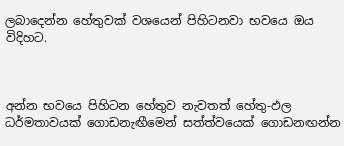ලබාදෙන්න හේතුවක් වශයෙන් පිහිටනවා භවයෙ ඔය විදිහට.



අන්න භවයෙ පිහිටන හේතුව නැවතත් හේතු-ඵල ධර්මතාවයක් ගොඩනැඟීමෙන් සත්ත්වයෙක් ගොඩනඟන්න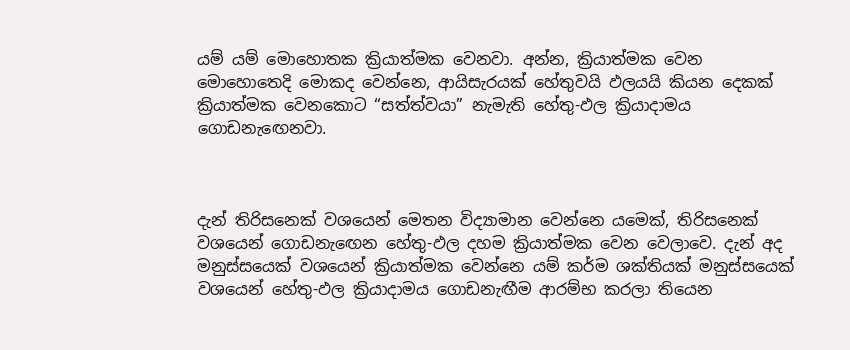යම් යම් මොහොතක ක්‍රියාත්මක වෙනවා. අන්න, ක්‍රියාත්මක වෙන මොහොතෙදි මොකද වෙන්නෙ, ආයිසැරයක් හේතුවයි ඵලයයි කියන දෙකක් ක්‍රියාත්මක වෙනකොට “සත්ත්වයා” නැමැති හේතු-ඵල ක්‍රියාදාමය ගොඩනැඟෙනවා.



දැන් තිරිසනෙක් වශයෙන් මෙතන විද්‍යාමාන වෙන්නෙ යමෙක්, තිරිසනෙක් වශයෙන් ගොඩනැඟෙන හේතු-ඵල දහම ක්‍රියාත්මක වෙන වෙලාවෙ. දැන් අද මනුස්සයෙක් වශයෙන් ක්‍රියාත්මක වෙන්නෙ යම් කර්ම ශක්තියක් මනුස්සයෙක් වශයෙන් හේතු-ඵල ක්‍රියාදාමය ගොඩනැඟීම ආරම්භ කරලා තියෙන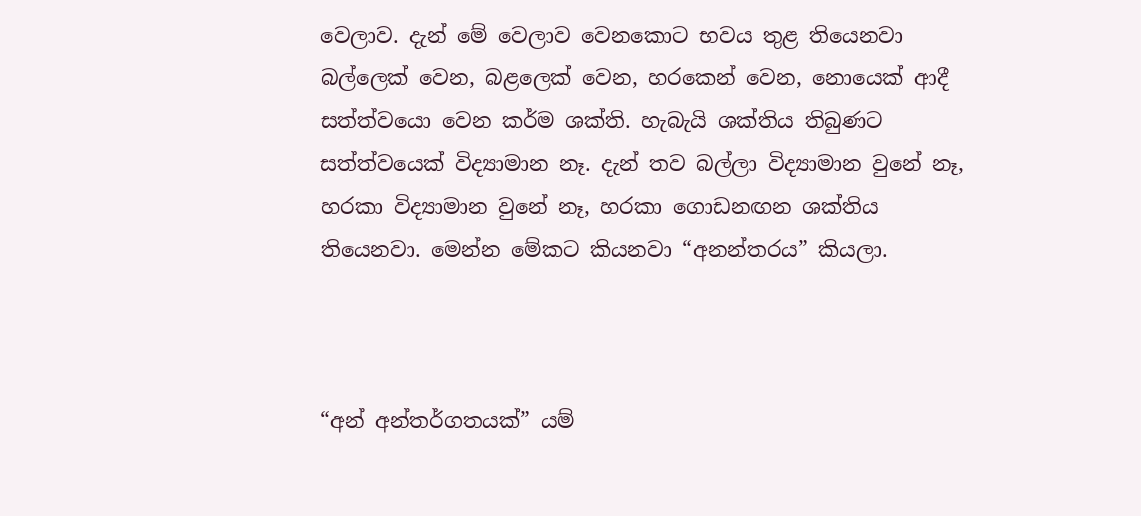වෙලාව. දැන් මේ වෙලාව වෙනකොට භවය තුළ තියෙනවා බල්ලෙක් වෙන, බළලෙක් වෙන, හරකෙන් වෙන, නොයෙක් ආදී සත්ත්වයො වෙන කර්ම ශක්ති. හැබැයි ශක්තිය තිබුණට සත්ත්වයෙක් විද්‍යාමාන නෑ. දැන් තව බල්ලා විද්‍යාමාන වුනේ නෑ, හරකා විද්‍යාමාන වුනේ නෑ, හරකා ගොඩනඟන ශක්තිය තියෙනවා. මෙන්න මේකට කියනවා “අනන්තරය” කියලා.



“අන් අන්තර්ගතයක්” යම්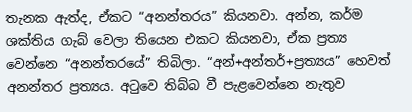තැනක ඇත්ද, ඒකට “අනන්තරය” කියනවා. අන්න, කර්ම ශක්තිය ගැබ් වෙලා තියෙන එකට කියනවා, ඒක ප්‍රත්‍ය වෙන්නෙ “අනන්තරයේ” තිබිලා. “අන්+අන්තර්+ප්‍රත්‍යය” හෙවත් අනන්තර ප්‍රත්‍යය. අටුවෙ තිබ්බ වී පැළවෙන්නෙ නැතුව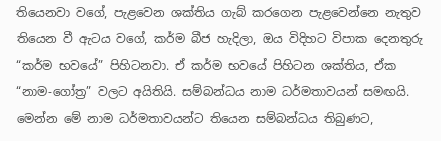තියෙනවා වගේ, පැළවෙන ශක්තිය ගැබ් කරගෙන පැළවෙන්නෙ නැතුව තියෙන වී ඇටය වගේ, කර්ම බීජ හැදිලා, ඔය විදිහට විපාක දෙනතුරු “කර්ම භවයේ” පිහිටනවා. ඒ කර්ම භවයේ පිහිටන ශක්තිය, ඒක “නාම-ගෝත්‍ර” වලට අයිතියි. සම්බන්ධය නාම ධර්මතාවයන් සමඟයි. මෙන්න මේ නාම ධර්මතාවයන්ට තියෙන සම්බන්ධය තිබුණට,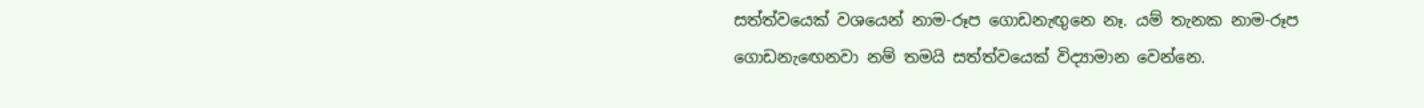සත්ත්වයෙක් වශයෙන් නාම-රූප ගොඩනැඟුනෙ නෑ. යම් තැනක නාම-රූප ගොඩනැඟෙනවා නම් තමයි සත්ත්වයෙක් විද්‍යාමාන වෙන්නෙ.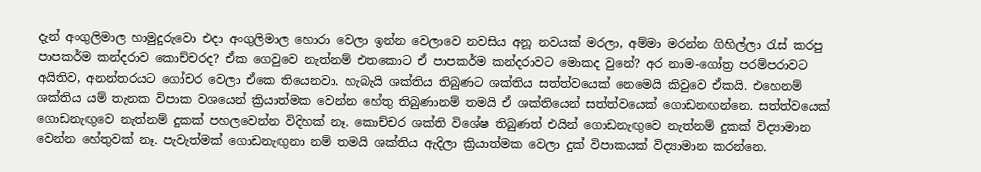දැන් අංගුලිමාල හාමුදුරුවො එදා අංගුලිමාල හොරා වෙලා ඉන්න වෙලාවෙ නවසිය අනූ නවයක් මරලා, අම්මා මරන්න ගිහිල්ලා රැස් කරපු පාපකර්ම කන්දරාව කොච්චරද? ඒක ගෙවුවෙ නැත්නම් එතකොට ඒ පාපකර්ම කන්දරාවට මොකද වුනේ? අර නාම-ගෝත්‍ර පරම්පරාවට අයිතිව, අනන්තරයට ගෝචර වෙලා ඒකෙ තියෙනවා. හැබැයි ශක්තිය තිබුණට ශක්තිය සත්ත්වයෙක් නෙමෙයි කිවුවෙ ඒකයි. එහෙනම් ශක්තිය යම් තැනක විපාක වශයෙන් ක්‍රියාත්මක වෙන්න හේතු තිබුණානම් තමයි ඒ ශක්තියෙන් සත්ත්වයෙක් ගොඩනඟන්නෙ. සත්ත්වයෙක් ගොඩනැඟුවෙ නැත්නම් දුකක් පහලවෙන්න විදිහක් නෑ. කොච්චර ශක්ති විශේෂ තිබුණත් එයින් ගොඩනැඟුවෙ නැත්නම් දුකක් විද්‍යාමාන වෙන්න හේතුවක් නෑ. පැවැත්මක් ගොඩනැඟුනා නම් තමයි ශක්තිය ඇදිලා ක්‍රියාත්මක වෙලා දුක් විපාකයක් විද්‍යාමාන කරන්නෙ.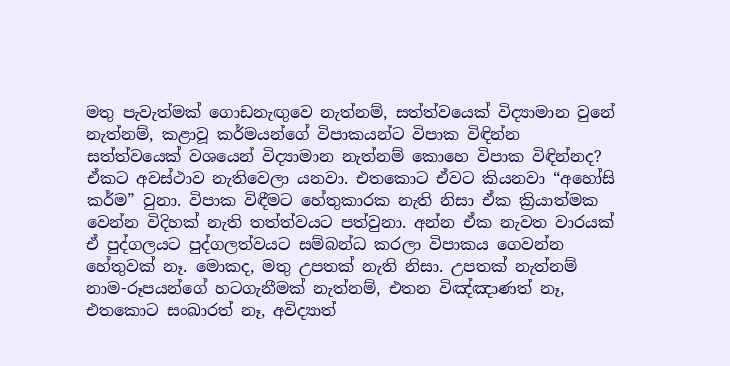මතු පැවැත්මක් ගොඩනැඟුවෙ නැත්නම්, සත්ත්වයෙක් විද්‍යාමාන වුනේ නැත්නම්, කළාවූ කර්මයන්ගේ විපාකයන්ට විපාක විඳින්න සත්ත්වයෙක් වශයෙන් විද්‍යාමාන නැත්නම් කොහෙ විපාක විඳින්නද? ඒකට අවස්ථාව නැතිවෙලා යනවා. එතකොට ඒවට කියනවා “අහෝසි කර්ම” වුනා. විපාක විඳීමට හේතුකාරක නැති නිසා ඒක ක්‍රියාත්මක වෙන්න විදිහක් නැති තත්ත්වයට පත්වුනා. අන්න ඒක නැවත වාරයක් ඒ පුද්ගලයට පුද්ගලත්වයට සම්බන්ධ කරලා විපාකය ගෙවන්න හේතුවක් නෑ. මොකද, මතු උපතක් නැති නිසා. උපතක් නැත්නම් නාම-රූපයන්ගේ හටගැනීමක් නැත්නම්, එතන විඤ්ඤාණත් නෑ, එතකොට සංඛාරත් නෑ, අවිද්‍යාත්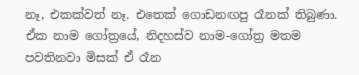නෑ, එකක්වත් නෑ. එතෙක් ගොඩනඟපු රෑනක් තිබුණා. ඒක නාම ගෝත්‍රයේ, නිදහස්ව නාම-ගෝත්‍ර මතම පවතිනවා මිසක් ඒ රෑන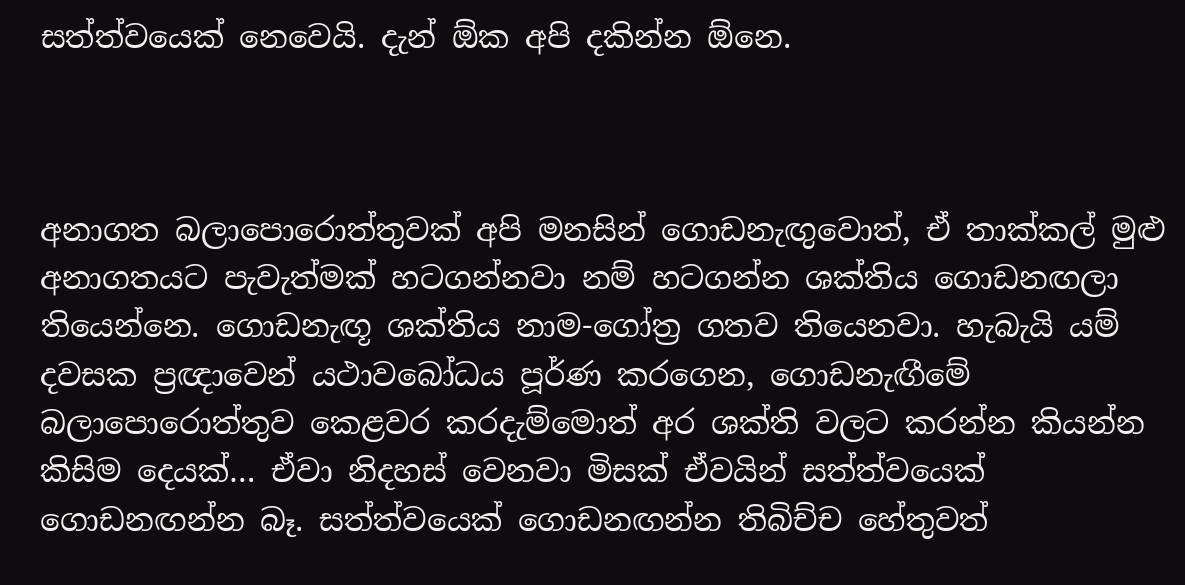සත්ත්වයෙක් නෙවෙයි. දැන් ඕක අපි දකින්න ඕනෙ.



අනාගත බලාපොරොත්තුවක් අපි මනසින් ගොඩනැඟුවොත්, ඒ තාක්කල් මුළු අනාගතයට පැවැත්මක් හටගන්නවා නම් හටගන්න ශක්තිය ගොඩනඟලා තියෙන්නෙ. ගොඩනැඟූ ශක්තිය නාම-ගෝත්‍ර ගතව තියෙනවා. හැබැයි යම් දවසක ප්‍රඥාවෙන් යථාවබෝධය පූර්ණ කරගෙන, ගොඩනැඟීමේ බලාපොරොත්තුව කෙළවර කරදැම්මොත් අර ශක්ති වලට කරන්න කියන්න කිසිම දෙයක්… ඒවා නිදහස් වෙනවා මිසක් ඒවයින් සත්ත්වයෙක් ගොඩනඟන්න බෑ. සත්ත්වයෙක් ගොඩනඟන්න තිබිච්ච හේතුවත්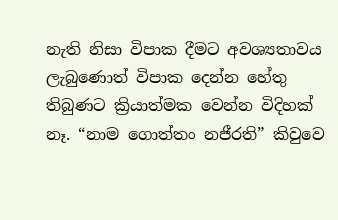නැති නිසා විපාක දීමට අවශ්‍යතාවය ලැබුණොත් විපාක දෙන්න හේතු තිබුණට ක්‍රියාත්මක වෙන්න විදිහක් නෑ. “නාම ගොත්තං නජීරති” කිවුවෙ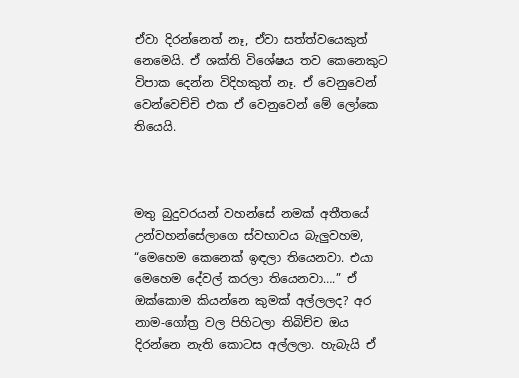ඒවා දිරන්නෙත් නෑ, ඒවා සත්ත්වයෙකුත් නෙමෙයි. ඒ ශක්ති විශේෂය තව කෙනෙකුට විපාක දෙන්න විදිහකුත් නෑ. ඒ වෙනුවෙන් වෙන්වෙච්චි එක ඒ වෙනුවෙන් මේ ලෝකෙ තියෙයි.



මතු බුදුවරයන් වහන්සේ නමක් අතීතයේ උන්වහන්සේලාගෙ ස්වභාවය බැලුවහම, “මෙහෙම කෙනෙක් ඉඳලා තියෙනවා. එයා මෙහෙම දේවල් කරලා තියෙනවා….” ඒ ඔක්කොම කියන්නෙ කුමක් අල්ලලද? අර නාම-ගෝත්‍ර වල පිහිටලා තිබිච්ච ඔය දිරන්නෙ නැති කොටස අල්ලලා. හැබැයි ඒ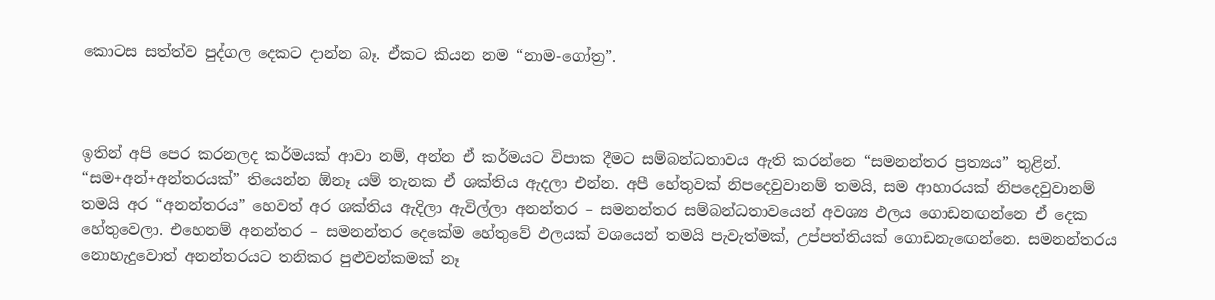කොටස සත්ත්ව පුද්ගල දෙකට දාන්න බෑ. ඒකට කියන නම “නාම-ගෝත්‍ර”.



ඉතින් අපි පෙර කරනලද කර්මයක් ආවා නම්, අන්න ඒ කර්මයට විපාක දීමට සම්බන්ධතාවය ඇති කරන්නෙ “සමනන්තර ප්‍රත්‍යය” තුළින්. “සම+අන්+අන්තරයක්” තියෙන්න ඕනෑ යම් තැනක ඒ ශක්තිය ඇදලා එන්න. අපී හේතුවක් නිපදෙවුවානම් තමයි, සම ආහාරයක් නිපදෙවුවානම් තමයි අර “අනන්තරය” හෙවත් අර ශක්තිය ඇදිලා ඇවිල්ලා අනන්තර – සමනන්තර සම්බන්ධතාවයෙන් අවශ්‍ය ඵලය ගොඩනඟන්නෙ ඒ දෙක හේතුවෙලා. එහෙනම් අනන්තර – සමනන්තර දෙකේම හේතුවේ ඵලයක් වශයෙන් තමයි පැවැත්මක්, උප්පත්තියක් ගොඩනැඟෙන්නෙ. සමනන්තරය නොහැදුවොත් අනන්තරයට තනිකර පුළුවන්කමක් නෑ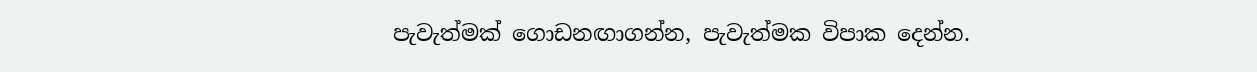පැවැත්මක් ගොඩනඟාගන්න, පැවැත්මක විපාක දෙන්න.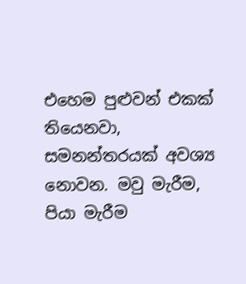එහෙම පුළුවන් එකක් තියෙනවා, සමනන්තරයක් අවශ්‍ය නොවන. මවු මැරීම, පියා මැරීම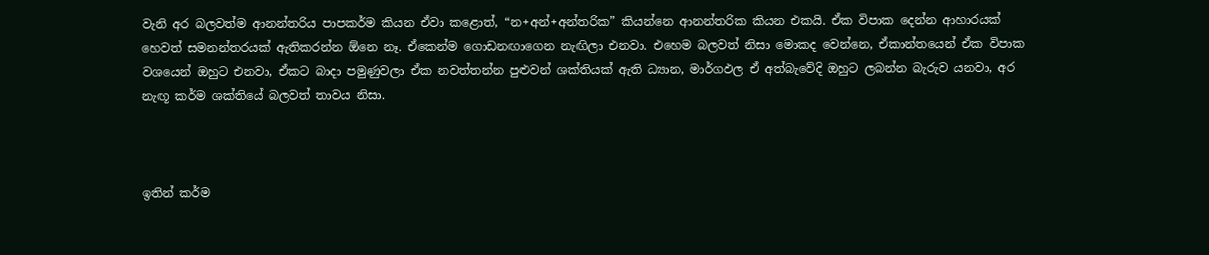වැනි අර බලවත්ම ආනන්තරිය පාපකර්ම කියන ඒවා කළොත්, “න+අන්+අන්තරික” කියන්නෙ ආනන්තරික කියන එකයි. ඒක විපාක දෙන්න ආහාරයක් හෙවත් සමනන්තරයක් ඇතිකරන්න ඕනෙ නෑ. ඒකෙන්ම ගොඩනඟාගෙන නැඟිලා එනවා. එහෙම බලවත් නිසා මොකද වෙන්නෙ, ඒකාන්තයෙන් ඒක විපාක වශයෙන් ඔහුට එනවා, ඒකට බාදා පමුණුවලා ඒක නවත්තන්න පුළුවන් ශක්තියක් ඇති ධ්‍යාන, මාර්ගඵල ඒ අත්බැවේදි ඔහුට ලබන්න බැරුව යනවා, අර නැඟූ කර්ම ශක්තියේ බලවත් තාවය නිසා.



ඉතින් කර්ම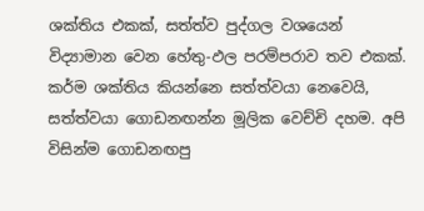ශක්තිය එකක්, සත්ත්ව පුද්ගල වශයෙන් විද්‍යාමාන වෙන හේතු-ඵල පරම්පරාව තව එකක්. කර්ම ශක්තිය කියන්නෙ සත්ත්වයා නෙවෙයි, සත්ත්වයා ගොඩනඟන්න මූලික වෙච්චි දහම. අපි විසින්ම ගොඩනඟපු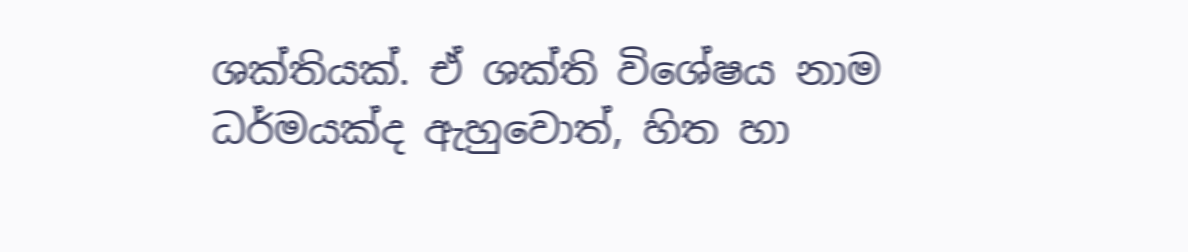ශක්තියක්. ඒ ශක්ති විශේෂය නාම ධර්මයක්ද ඇහුවොත්, හිත හා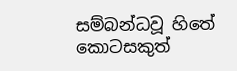සම්බන්ධවූ හිතේ කොටසකුත්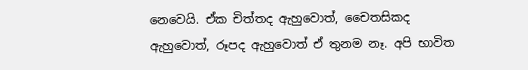නෙවෙයි. ඒක චිත්තද ඇහුවොත්, චෛතසිකද ඇහුවොත්, රූපද ඇහුවොත් ඒ තුනම නෑ. අපි භාවිත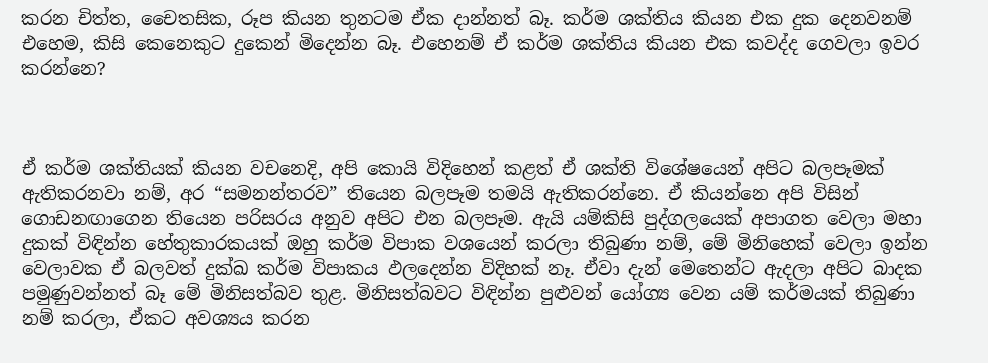කරන චිත්ත, චෛතසික, රූප කියන තුනටම ඒක දාන්නත් බෑ. කර්ම ශක්තිය කියන එක දුක දෙනවනම් එහෙම, කිසි කෙනෙකුට දුකෙන් මිදෙන්න බෑ. එහෙනම් ඒ කර්ම ශක්තිය කියන එක කවද්ද ගෙවලා ඉවර කරන්නෙ?



ඒ කර්ම ශක්තියක් කියන වචනෙදි, අපි කොයි විදිහෙන් කළත් ඒ ශක්ති විශේෂයෙන් අපිට බලපෑමක් ඇතිකරනවා නම්, අර “සමනන්තරව” තියෙන බලපෑම තමයි ඇතිකරන්නෙ. ඒ කියන්නෙ අපි විසින් ගොඩනඟාගෙන තියෙන පරිසරය අනුව අපිට එන බලපෑම. ඇයි යම්කිසි පුද්ගලයෙක් අපාගත වෙලා මහා දුකක් විඳින්න හේතුකාරකයක් ඔහු කර්ම විපාක වශයෙන් කරලා තිබුණා නම්, මේ මිනිහෙක් වෙලා ඉන්න වෙලාවක ඒ බලවත් දුක්ඛ කර්ම විපාකය ඵලදෙන්න විදිහක් නෑ. ඒවා දැන් මෙතෙන්ට ඇදලා අපිට බාදක පමුණුවන්නත් බෑ මේ මිනිසත්බව තුළ. මිනිසත්බවට විඳින්න පුළුවන් යෝග්‍ය වෙන යම් කර්මයක් තිබුණා නම් කරලා, ඒකට අවශ්‍යය කරන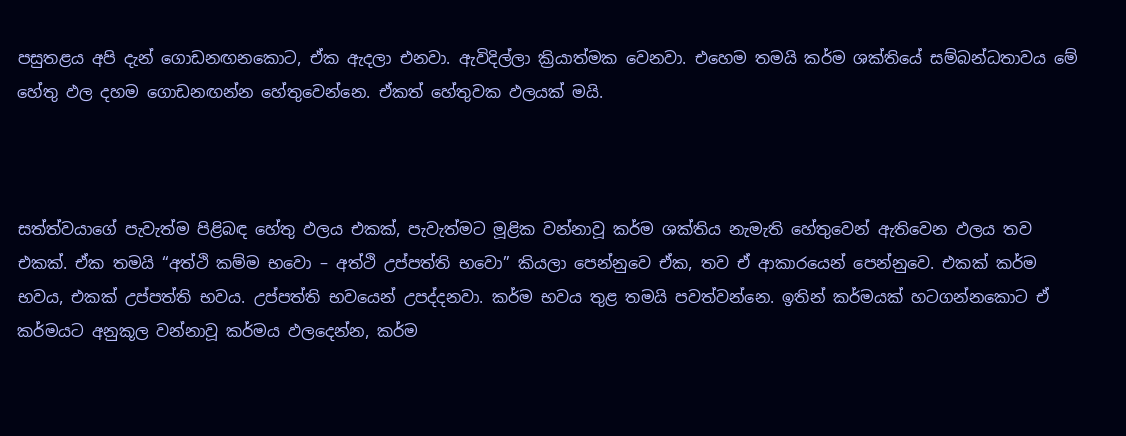පසුතළය අපි දැන් ගොඩනඟනකොට, ඒක ඇදලා එනවා. ඇවිදිල්ලා ක්‍රියාත්මක වෙනවා. එහෙම තමයි කර්ම ශක්තියේ සම්බන්ධතාවය මේ හේතු ඵල දහම ගොඩනඟන්න හේතුවෙන්නෙ. ඒකත් හේතුවක ඵලයක් මයි.



සත්ත්වයාගේ පැවැත්ම පිළිබඳ හේතු ඵලය එකක්, පැවැත්මට මූළික වන්නාවූ කර්ම ශක්තිය නැමැති හේතුවෙන් ඇතිවෙන ඵලය තව එකක්. ඒක තමයි “අත්ථි කම්ම භවො – අත්ථි උප්පත්ති භවො” කියලා පෙන්නුවෙ ඒක, තව ඒ ආකාරයෙන් පෙන්නුවෙ. එකක් කර්ම භවය, එකක් උප්පත්ති භවය. උප්පත්ති භවයෙන් උපද්දනවා. කර්ම භවය තුළ තමයි පවත්වන්නෙ. ඉතින් කර්මයක් හටගන්නකොට ඒ කර්මයට අනුකූල වන්නාවූ කර්මය ඵලදෙන්න, කර්ම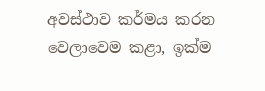අවස්ථාව කර්මය කරන වෙලාවෙම කළා, ඉක්ම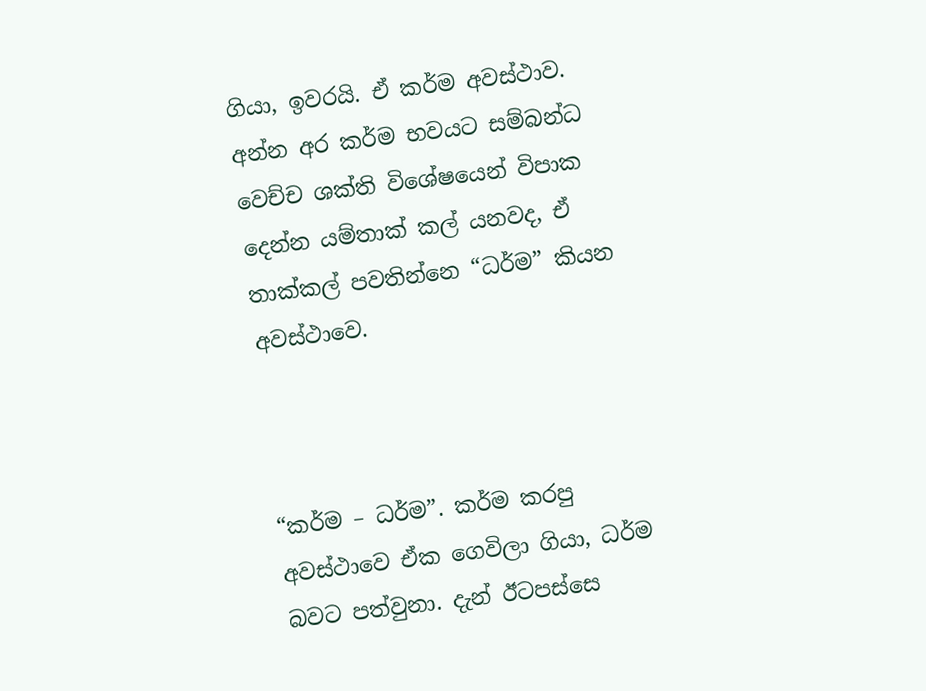ගියා, ඉවරයි. ඒ කර්ම අවස්ථාව. අන්න අර කර්ම භවයට සම්බන්ධ වෙච්ච ශක්ති විශේෂයෙන් විපාක දෙන්න යම්තාක් කල් යනවද, ඒ තාක්කල් පවතින්නෙ “ධර්ම” කියන අවස්ථාවෙ.



“කර්ම – ධර්ම”. කර්ම කරපු අවස්ථාවෙ ඒක ගෙවිලා ගියා, ධර්ම බවට පත්වුනා. දැන් ඊටපස්සෙ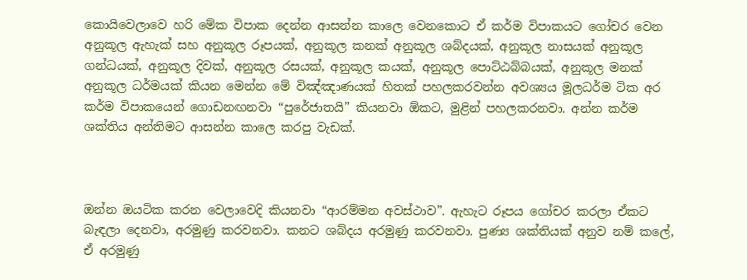කොයිවෙලාවෙ හරි මේක විපාක දෙන්න ආසන්න කාලෙ වෙනකොට ඒ කර්ම විපාකයට ගෝචර වෙන අනුකූල ඇහැක් සහ අනුකූල රූපයක්, අනුකූල කනක් අනුකූල ශබ්දයක්, අනුකූල නාසයක් අනුකූල ගන්ධයක්, අනුකූල දිවක්, අනුකූල රසයක්, අනුකූල කයක්, අනුකූල පොට්ඨබ්බයක්, අනුකූල මනක් අනුකූල ධර්මයක් කියන මෙන්න මේ විඤ්ඤාණයක් හිතක් පහලකරවන්න අවශ්‍යය මූලධර්ම ටික අර කර්ම විපාකයෙන් ගොඩනඟනවා “පුරේජාතයි” කියනවා ඕකට, මුළින් පහලකරනවා. අන්න කර්ම ශක්තිය අන්තිමට ආසන්න කාලෙ කරපු වැඩක්.



ඔන්න ඔයටික කරන වෙලාවෙදි කියනවා “ආරම්මන අවස්ථාව”. ඇහැට රූපය ගෝචර කරලා ඒකට බැඳලා දෙනවා, අරමුණු කරවනවා. කනට ශබ්දය අරමුණු කරවනවා. පුණ්‍ය ශක්තියක් අනුව නම් කලේ, ඒ අරමුණු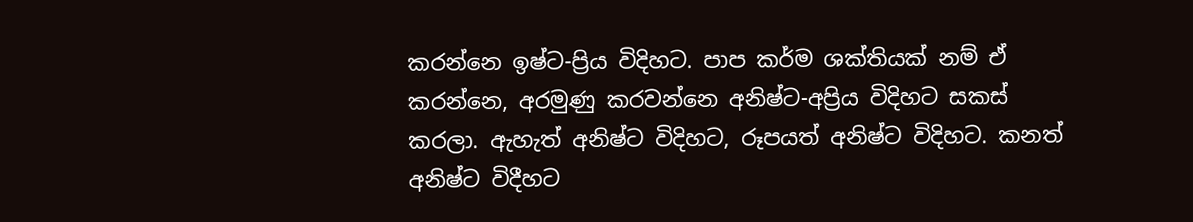කරන්නෙ ඉෂ්ට-ප්‍රිය විදිහට. පාප කර්ම ශක්තියක් නම් ඒ කරන්නෙ, අරමුණු කරවන්නෙ අනිෂ්ට-අප්‍රිය විදිහට සකස් කරලා. ඇහැත් අනිෂ්ට විදිහට, රූපයත් අනිෂ්ට විදිහට. කනත් අනිෂ්ට විදීහට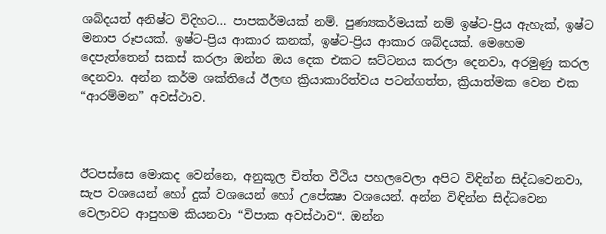ශබ්දයත් අනිෂ්ට විදිහට… පාපකර්මයක් නම්. පුණ්‍යකර්මයක් නම් ඉෂ්ට-ප්‍රිය ඇහැක්, ඉෂ්ට මනාප රූපයක්. ඉෂ්ට-ප්‍රිය ආකාර කනක්, ඉෂ්ට-ප්‍රිය ආකාර ශබ්දයක්. මෙහෙම දෙපැත්තෙන් සකස් කරලා ඔන්න ඔය දෙක එකට ඝට්ටනය කරලා දෙනවා, අරමුණු කරල දෙනවා. අන්න කර්ම ශක්තියේ ඊලඟ ක්‍රියාකාරිත්වය පටන්ගත්ත, ක්‍රියාත්මක වෙන එක “ආරම්මන” අවස්ථාව.



ඊටපස්සෙ මොකද වෙන්නෙ, අනුකූල චිත්ත වීථිය පහලවෙලා අපිට විඳින්න සිද්ධවෙනවා, සැප වශයෙන් හෝ දුක් වශයෙන් හෝ උපේක්‍ෂා වශයෙන්. අන්න විඳින්න සිද්ධවෙන වෙලාවට ආපුහම කියනවා “විපාක අවස්ථාව“. ඔන්න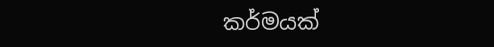කර්මයක්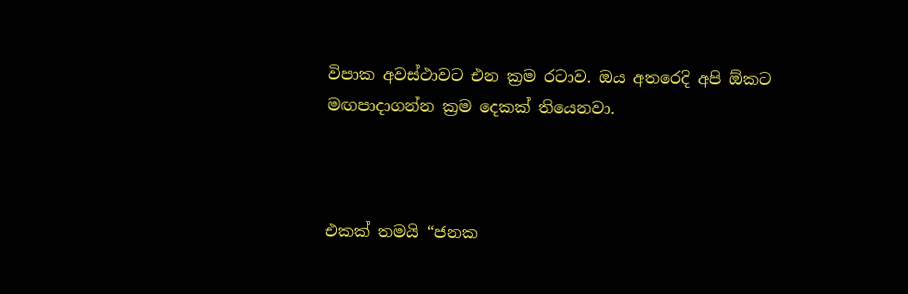විපාක අවස්ථාවට එන ක්‍රම රටාව. ඔය අතරෙදි අපි ඕකට මඟපාදාගන්න ක්‍රම දෙකක් තියෙනවා.



එකක් තමයි “ජනක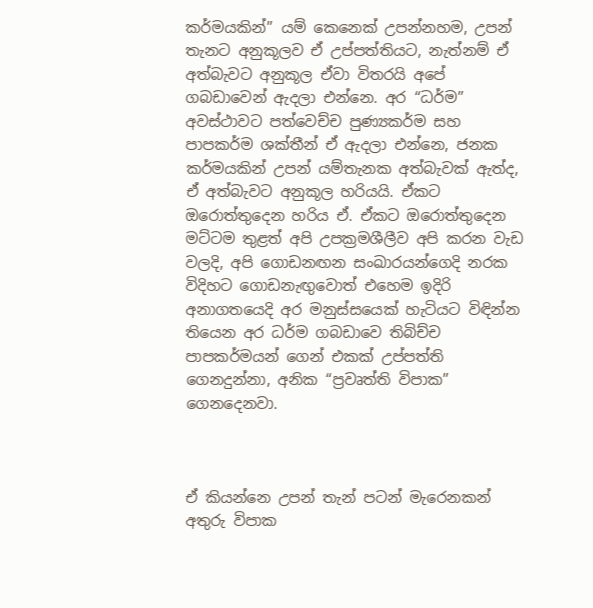කර්මයකින්” යම් කෙනෙක් උපන්නහම, උපන් තැනට අනුකූලව ඒ උප්පත්තියට, නැත්නම් ඒ අත්බැවට අනුකූල ඒවා විතරයි අපේ ගබඩාවෙන් ඇදලා එන්නෙ. අර “ධර්ම” අවස්ථාවට පත්වෙච්ච පුණ්‍යකර්ම සහ පාපකර්ම ශක්තීන් ඒ ඇදලා එන්නෙ, ජනක කර්මයකින් උපන් යම්තැනක අත්බැවක් ඇත්ද, ඒ අත්බැවට අනුකූල හරියයි. ඒකට ඔරොත්තුදෙන හරිය ඒ. ඒකට ඔරොත්තුදෙන මට්ටම තුළත් අපි උපක්‍රමශීලීව අපි කරන වැඩ වලදි, අපි ගොඩනඟන සංඛාරයන්ගෙදි නරක විදිහට ගොඩනැඟුවොත් එහෙම ඉදිරි අනාගතයෙදි අර මනුස්සයෙක් හැටියට විඳින්න තියෙන අර ධර්ම ගබඩාවෙ තිබිච්ච පාපකර්මයන් ගෙන් එකක් උප්පත්ති ගෙනදුන්නා, අනික “ප්‍රවෘත්ති විපාක” ගෙනදෙනවා.



ඒ කියන්නෙ උපන් තැන් පටන් මැරෙනකන් අතුරු විපාක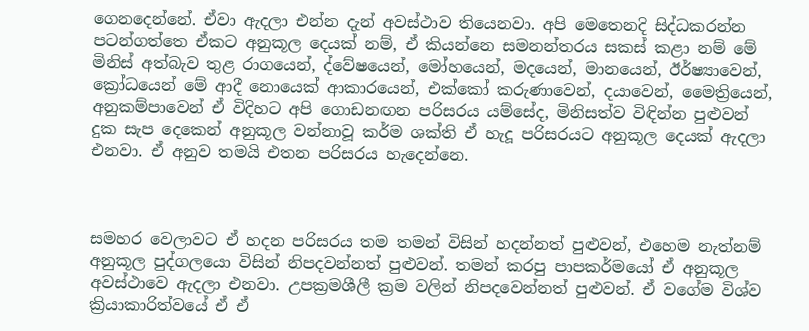ගෙනදෙන්නේ. ඒවා ඇදලා එන්න දැන් අවස්ථාව තියෙනවා. අපි මෙතෙනදි සිද්ධකරන්න පටන්ගත්තෙ ඒකට අනුකූල දෙයක් නම්, ඒ කියන්නෙ සමනන්තරය සකස් කළා නම් මේ මිනිස් අත්බැව තුළ රාගයෙන්, ද්වේෂයෙන්, මෝහයෙන්, මදයෙන්, මානයෙන්, ඊර්ෂ්‍යාවෙන්, ක්‍රෝධයෙන් මේ ආදී නොයෙක් ආකාරයෙන්, එක්කෝ කරුණාවෙන්, දයාවෙන්, මෛත්‍රියෙන්, අනුකම්පාවෙන් ඒ විදිහට අපි ගොඩනඟන පරිසරය යම්සේද, මිනිසත්ව විඳින්න පුළුවන් දුක සැප දෙකෙන් අනුකූල වන්නාවූ කර්ම ශක්ති ඒ හැදූ පරිසරයට අනුකූල දෙයක් ඇදලා එනවා. ඒ අනුව තමයි එතන පරිසරය හැදෙන්නෙ.



සමහර වෙලාවට ඒ හදන පරිසරය තම තමන් විසින් හදන්නත් පුළුවන්, එහෙම නැත්නම් අනුකූල පුද්ගලයො විසින් නිපදවන්නත් පුළුවන්. තමන් කරපු පාපකර්මයෝ ඒ අනුකූල අවස්ථාවෙ ඇදලා එනවා. උපක්‍රමශීලී ක්‍රම වලින් නිපදවෙන්නත් පුළුවන්. ඒ වගේම විශ්ව ක්‍රියාකාරිත්වයේ ඒ ඒ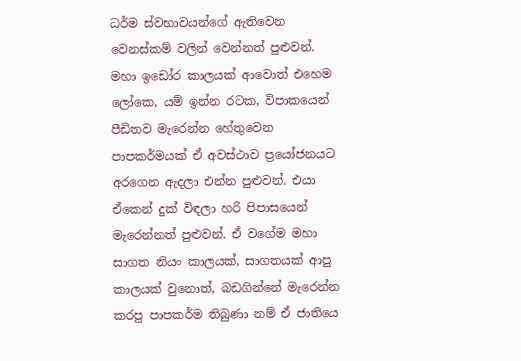ධර්ම ස්වභාවයන්ගේ ඇතිවෙන වෙනස්කම් වලින් වෙන්නත් පුළුවන්. මහා ඉඩෝර කාලයක් ආවොත් එහෙම ලෝකෙ, යම් ඉන්න රටක, විපාකයෙන් පීඩිතව මැරෙන්න හේතුවෙන පාපකර්මයක් ඒ අවස්ථාව ප්‍රයෝජනයට අරගෙන ඇදලා එන්න පුළුවන්. එයා ඒකෙන් දුක් විඳලා හරි පිපාසයෙන් මැරෙන්නත් පුළුවන්. ඒ වගේම මහා සාගත නියං කාලයක්, සාගතයක් ආපු කාලයක් වුනොත්, බඩගින්නේ මැරෙන්න කරපු පාපකර්ම තිබුණා නම් ඒ ජාතියෙ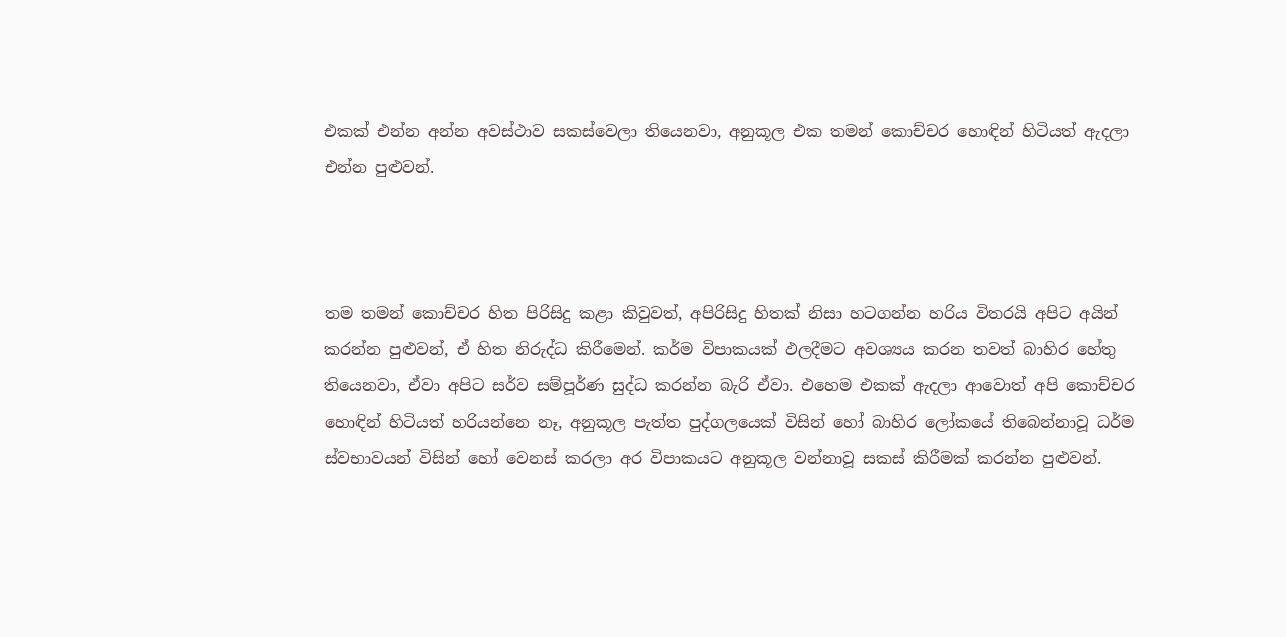එකක් එන්න අන්න අවස්ථාව සකස්වෙලා තියෙනවා, අනුකූල එක තමන් කොච්චර හොඳින් හිටියත් ඇදලා එන්න පුළුවන්.



තම තමන් කොච්චර හිත පිරිසිදු කළා කිවුවත්, අපිරිසිදු හිතක් නිසා හටගන්න හරිය විතරයි අපිට අයින් කරන්න පුළුවන්, ඒ හිත නිරුද්ධ කිරීමෙන්. කර්ම විපාකයක් ඵලදීමට අවශ්‍යය කරන තවත් බාහිර හේතු තියෙනවා, ඒවා අපිට සර්ව සම්පූර්ණ සුද්ධ කරන්න බැරි ඒවා. එහෙම එකක් ඇදලා ආවොත් අපි කොච්චර හොඳින් හිටියත් හරියන්නෙ නෑ, අනුකූල පැත්ත පුද්ගලයෙක් විසින් හෝ බාහිර ලෝකයේ තිබෙන්නාවූ ධර්ම ස්වභාවයන් විසින් හෝ වෙනස් කරලා අර විපාකයට අනුකූල වන්නාවූ සකස් කිරීමක් කරන්න පුළුවන්.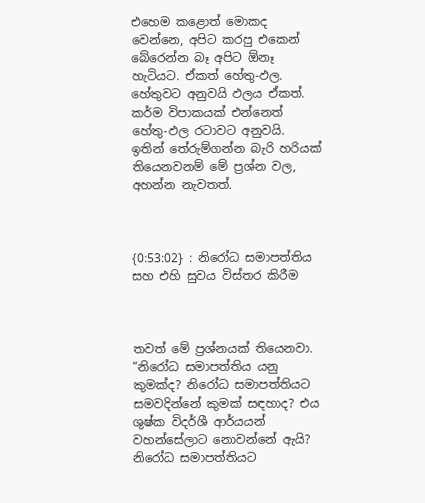එහෙම කළොත් මොකද වෙන්නෙ, අපිට කරපු එකෙන් බේරෙන්න බෑ අපිට ඕනෑ හැටියට. ඒකත් හේතු-ඵල. හේතුවට අනුවයි ඵලය ඒකත්. කර්ම විපාකයක් එන්නෙත් හේතු-ඵල රටාවට අනුවයි. ඉතින් තේරුම්ගන්න බැරි හරියක් තියෙනවනම් මේ ප්‍රශ්න වල, අහන්න නැවතත්.



{0:53:02} : නිරෝධ සමාපත්තිය සහ එහි සුවය විස්තර කිරීම



තවත් මේ ප්‍රශ්නයක් තියෙනවා. “නිරෝධ සමාපත්තිය යනු කුමක්ද? නිරෝධ සමාපත්තියට සමවදින්නේ කුමක් සඳහාද? එය ශුෂ්ක විදර්ශී ආර්යයන් වහන්සේලාට නොවන්නේ ඇයි? නිරෝධ සමාපත්තියට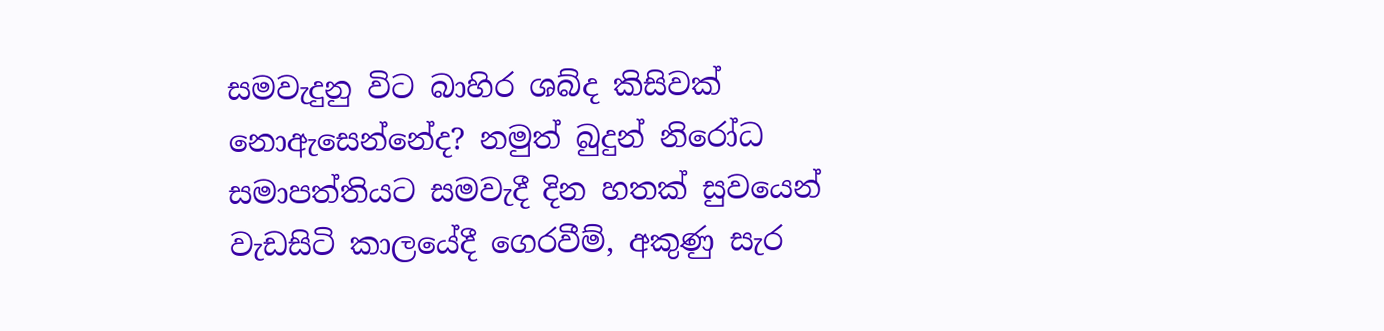සමවැදුනු විට බාහිර ශබ්ද කිසිවක් නොඇසෙන්නේද? නමුත් බුදුන් නිරෝධ සමාපත්තියට සමවැදී දින හතක් සුවයෙන් වැඩසිටි කාලයේදී ගෙරවීම්, අකුණු සැර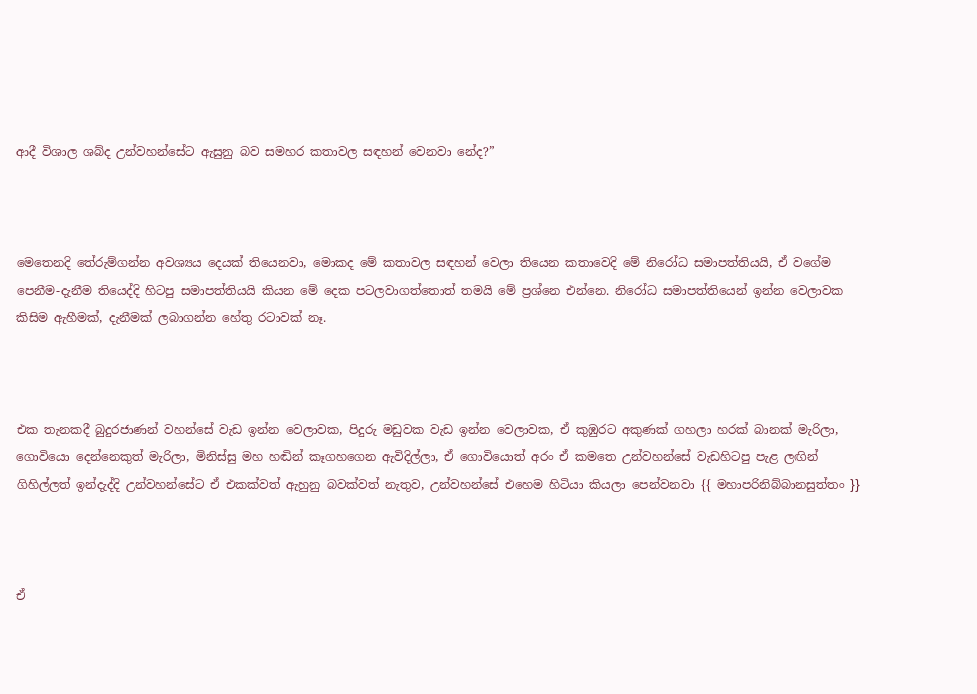ආදී විශාල ශබ්ද උන්වහන්සේට ඇසුනු බව සමහර කතාවල සඳහන් වෙනවා නේද?”



මෙතෙනදි තේරුම්ගන්න අවශ්‍යය දෙයක් තියෙනවා, මොකද මේ කතාවල සඳහන් වෙලා තියෙන කතාවෙදි මේ නිරෝධ සමාපත්තියයි, ඒ වගේම පෙනීම-දැනීම තියෙද්දි හිටපු සමාපත්තියයි කියන මේ දෙක පටලවාගත්තොත් තමයි මේ ප්‍රශ්නෙ එන්නෙ. නිරෝධ සමාපත්තියෙන් ඉන්න වෙලාවක කිසිම ඇහීමක්, දැනීමක් ලබාගන්න හේතු රටාවක් නෑ.



එක තැනකදී බුදුරජාණන් වහන්සේ වැඩ ඉන්න වෙලාවක, පිදුරු මඩුවක වැඩ ඉන්න වෙලාවක, ඒ කුඹුරට අකුණක් ගහලා හරක් බානක් මැරිලා, ගොවියො දෙන්නෙකුත් මැරිලා, මිනිස්සු මහ හඬින් කෑගහගෙන ඇවිදිල්ලා, ඒ ගොවියොත් අරං ඒ කමතෙ උන්වහන්සේ වැඩහිටපු පැළ ලඟින් ගිහිල්ලත් ඉන්දැද්දි උන්වහන්සේට ඒ එකක්වත් ඇහුනු බවක්වත් නැතුව, උන්වහන්සේ එහෙම හිටියා කියලා පෙන්වනවා {{ මහාපරිනිබ්බානසුත්තං }}



ඒ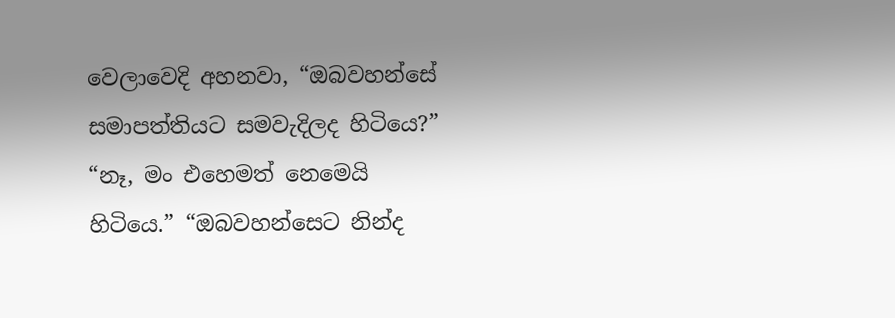වෙලාවෙදි අහනවා, “ඔබවහන්සේ සමාපත්තියට සමවැදිලද හිටියෙ?” “නෑ, මං එහෙමත් නෙමෙයි හිටියෙ.” “ඔබවහන්සෙට නින්ද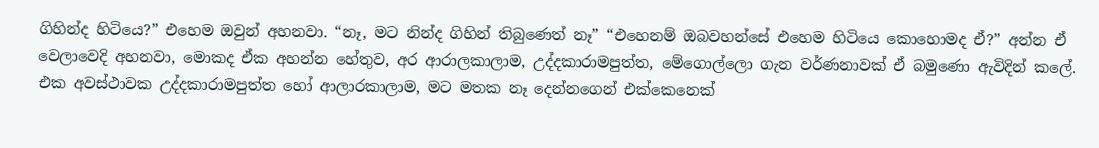ගිහින්ද හිටියෙ?” එහෙම ඔවුන් අහනවා. “නෑ, මට නින්ද ගිහින් තිබුණෙත් නෑ” “එහෙනම් ඔබවහන්සේ එහෙම හිටියෙ කොහොමද ඒ?” අන්න ඒ වෙලාවෙදි අහනවා, මොකද ඒක අහන්න හේතුව, අර ආරාලකාලාම, උද්දකාරාමපුත්ත, මේගොල්ලො ගැන වර්ණනාවක් ඒ බමුණො ඇවිදින් කලේ. එක අවස්ථාවක උද්දකාරාමපුත්ත හෝ ආලාරකාලාම, මට මතක නෑ දෙන්නගෙන් එක්කෙනෙක්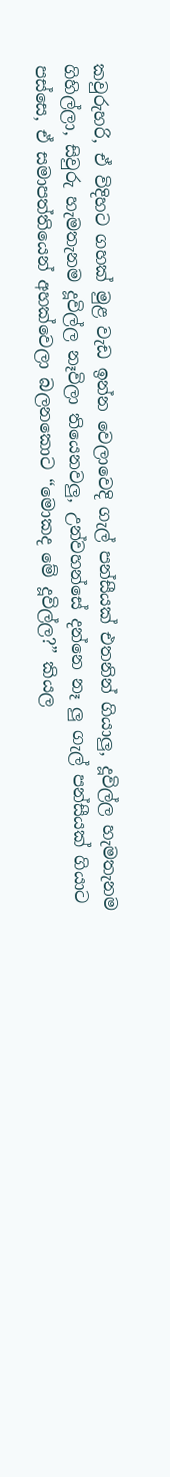කවුරුහරි, ඒ විදිහට ගහක් මුළ වැඩ ඉන්න වෙලාවෙදි ගැල් පන්සීයක් එතනින් ගියාලු, දූවිල්ල හැමතැනම ගිහිල්ලා, සිවුරු හැමතැනම දූවිල්ල නෑවිලා තියෙනවලු, උන්වහන්සේ දන්නෙ නෑ ලු ගැල් පන්සීයක් ගියාට පස්සෙ, ඒ සමාපත්තියෙන් අහක්වෙලා බලනකොට “මොකද මේ දූවිල්ල?” කියල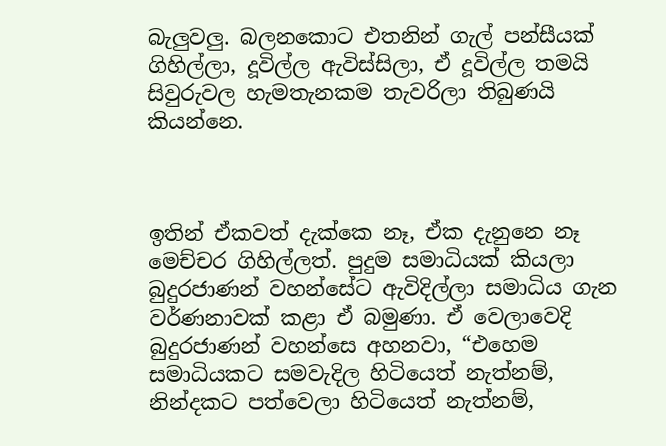බැලුවලු. බලනකොට එතනින් ගැල් පන්සීයක් ගිහිල්ලා, දූවිල්ල ඇවිස්සිලා, ඒ දූවිල්ල තමයි සිවුරුවල හැමතැනකම තැවරිලා තිබුණයි කියන්නෙ.



ඉතින් ඒකවත් දැක්කෙ නෑ, ඒක දැනුනෙ නෑ මෙච්චර ගිහිල්ලත්. පුදුම සමාධියක් කියලා බුදුරජාණන් වහන්සේට ඇවිදිල්ලා සමාධිය ගැන වර්ණනාවක් කළා ඒ බමුණා. ඒ වෙලාවෙදි බුදුරජාණන් වහන්සෙ අහනවා, “එහෙම සමාධියකට සමවැදිල හිටියෙත් නැත්නම්, නින්දකට පත්වෙලා හිටියෙත් නැත්නම්,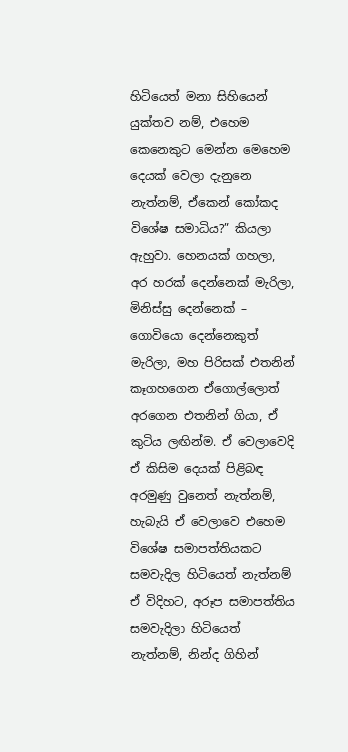හිටියෙත් මනා සිහියෙන් යුක්තව නම්, එහෙම කෙනෙකුට මෙන්න මෙහෙම දෙයක් වෙලා දැනුනෙ නැත්නම්, ඒකෙන් කෝකද විශේෂ සමාධිය?” කියලා ඇහුවා. හෙනයක් ගහලා, අර හරක් දෙන්නෙක් මැරිලා, මිනිස්සු දෙන්නෙක් – ගොවියො දෙන්නෙකුත් මැරිලා, මහ පිරිසක් එතනින් කෑගහගෙන ඒගොල්ලොත් අරගෙන එතනින් ගියා, ඒ කුටිය ලඟින්ම. ඒ වෙලාවෙදි ඒ කිසිම දෙයක් පිළිබඳ අරමුණු වුනෙත් නැත්නම්, හැබැයි ඒ වෙලාවෙ එහෙම විශේෂ සමාපත්තියකට සමවැදිල හිටියෙත් නැත්නම් ඒ විදිහට, අරූප සමාපත්තිය සමවැදිලා හිටියෙත් නැත්නම්, නින්ද ගිහින්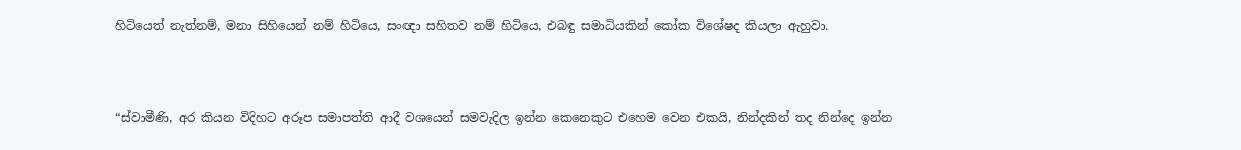හිටියෙත් නැත්නම්, මනා සිහියෙන් නම් හිටියෙ, සංඥා සහිතව නම් හිටියෙ, එබඳු සමාධියකින් කෝක විශේෂද කියලා ඇහුවා.



“ස්වාමීණි, අර කියන විදිහට අරූප සමාපත්ති ආදී වශයෙන් සමවැදිල ඉන්න කෙනෙකුට එහෙම වෙන එකයි, නින්දකින් තද නින්දෙ ඉන්න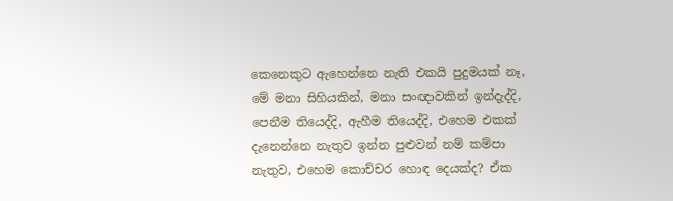කෙනෙකුට ඇහෙන්නෙ නැති එකයි පුදුමයක් නෑ, මේ මනා සිහියකින්, මනා සංඥාවකින් ඉන්දැද්දි, පෙනීම තියෙද්දි, ඇහීම තියෙද්දි, එහෙම එකක් දැනෙන්නෙ නැතුව ඉන්න පුළුවන් නම් කම්පා නැතුව, එහෙම කොච්චර හොඳ දෙයක්ද? ඒක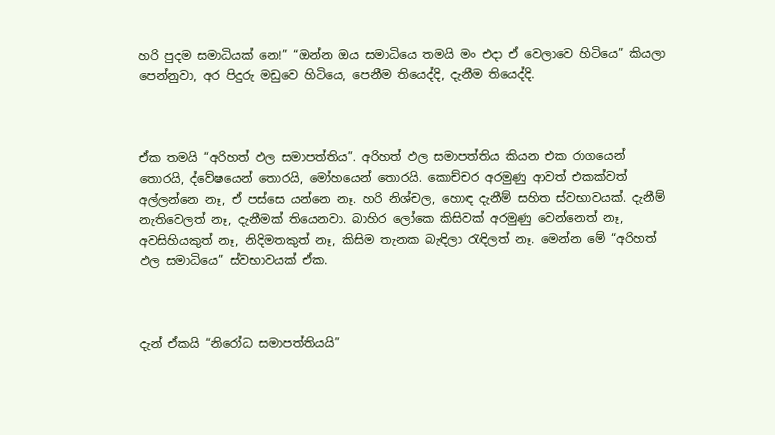හරි පුදම සමාධියක් නෙ!” “ඔන්න ඔය සමාධියෙ තමයි මං එදා ඒ වෙලාවෙ හිටියෙ” කියලා පෙන්නුවා, අර පිදුරු මඩුවෙ හිටියෙ, පෙනීම තියෙද්දි, දැනීම තියෙද්දි.



ඒක තමයි “අරිහත් ඵල සමාපත්තිය”. අරිහත් ඵල සමාපත්තිය කියන එක රාගයෙන් තොරයි, ද්වේෂයෙන් තොරයි, මෝහයෙන් තොරයි. කොච්චර අරමුණු ආවත් එකක්වත් අල්ලන්නෙ නෑ, ඒ පස්සෙ යන්නෙ නෑ. හරි නිශ්චල, හොඳ දැනීම් සහිත ස්වභාවයක්. දැනීම් නැතිවෙලත් නෑ, දැනීමක් තියෙනවා. බාහිර ලෝකෙ කිසිවක් අරමුණු වෙන්නෙත් නෑ, අවසිහියකුත් නෑ, නිදිමතකුත් නෑ, කිසිම තැනක බැඳිලා රැඳිලත් නෑ. මෙන්න මේ “අරිහත් ඵල සමාධියෙ” ස්වභාවයක් ඒක.



දැන් ඒකයි “නිරෝධ සමාපත්තියයි”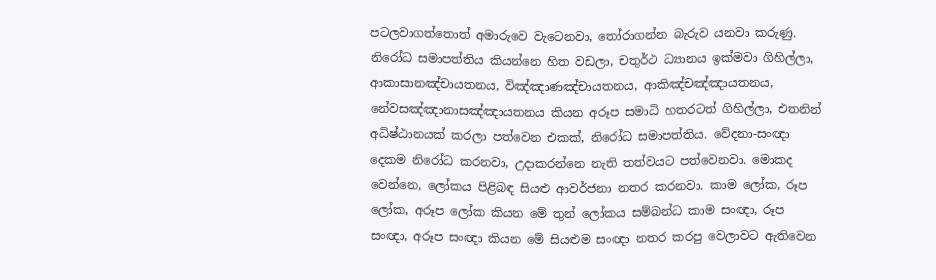පටලවාගත්තොත් අමාරුවෙ වැටෙනවා, තෝරාගන්න බැරුව යනවා කරුණු. නිරෝධ සමාපත්තිය කියන්නෙ හිත වඩලා, චතුර්ථ ධ්‍යානය ඉක්මවා ගිහිල්ලා, ආකාසානඤ්චායතනය, විඤ්ඤාණඤ්චායතනය, ආකිඤ්චඤ්ඤායතනය, නේවසඤ්ඤානාසඤ්ඤායතනය කියන අරූප සමාධි හතරටත් ගිහිල්ලා, එතනින් අධිෂ්ඨානයක් කරලා පත්වෙන එකක්, නිරෝධ සමාපත්තිය. වේදනා-සංඥා දෙකම නිරෝධ කරනවා, උදාකරන්නෙ නැති තත්වයට පත්වෙනවා. මොකද වෙන්නෙ, ලෝකය පිළිබඳ සියළු ආවර්ජනා නතර කරනවා. කාම ලෝක, රූප ලෝක, අරූප ලෝක කියන මේ තුන් ලෝකය සම්බන්ධ කාම සංඥා, රූප සංඥා, අරූප සංඥා කියන මේ සියළුම සංඥා නතර කරපු වෙලාවට ඇතිවෙන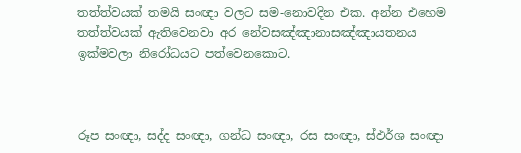තත්ත්වයක් තමයි සංඥා වලට සම-නොවදින එක. අන්න එහෙම තත්ත්වයක් ඇතිවෙනවා අර නේවසඤ්ඤානාසඤ්ඤායතනය ඉක්මවලා නිරෝධයට පත්වෙනකොට.



රූප සංඥා, සද්ද සංඥා, ගන්ධ සංඥා, රස සංඥා, ස්ඵර්ශ සංඥා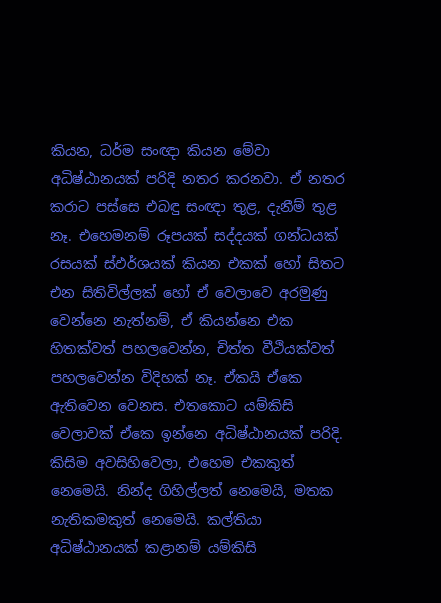කියන, ධර්ම සංඥා කියන මේවා අධිෂ්ඨානයක් පරිදි නතර කරනවා. ඒ නතර කරාට පස්සෙ එබඳු සංඥා තුළ, දැනීම් තුළ නෑ. එහෙමනම් රූපයක් සද්දයක් ගන්ධයක් රසයක් ස්ඵර්ශයක් කියන එකක් හෝ සිතට එන සිතිවිල්ලක් හෝ ඒ වෙලාවෙ අරමුණු වෙන්නෙ නැත්නම්, ඒ කියන්නෙ එක හිතක්වත් පහලවෙන්න, චිත්ත වීථියක්වත් පහලවෙන්න විදිහක් නෑ. ඒකයි ඒකෙ ඇතිවෙන වෙනස. එතකොට යම්කිසි වෙලාවක් ඒකෙ ඉන්නෙ අධිෂ්ඨානයක් පරිදි. කිසිම අවසිහිවෙලා, එහෙම එකකුත් නෙමෙයි. නින්ද ගිහිල්ලත් නෙමෙයි, මතක නැතිකමකුත් නෙමෙයි. කල්තියා අධිෂ්ඨානයක් කළානම් යම්කිසි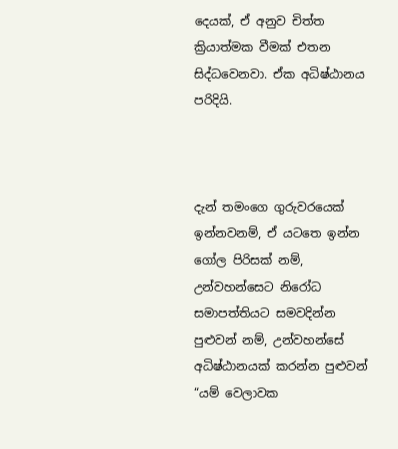දෙයක්, ඒ අනුව චිත්ත ක්‍රියාත්මක වීමක් එතන සිද්ධවෙනවා. ඒක අධිෂ්ඨානය පරිදියි.



දැන් තමංගෙ ගුරුවරයෙක් ඉන්නවනම්, ඒ යටතෙ ඉන්න ගෝල පිරිසක් නම්, උන්වහන්සෙට නිරෝධ සමාපත්තියට සමවදින්න පුළුවන් නම්, උන්වහන්සේ අධිෂ්ඨානයක් කරන්න පුළුවන් “යම් වෙලාවක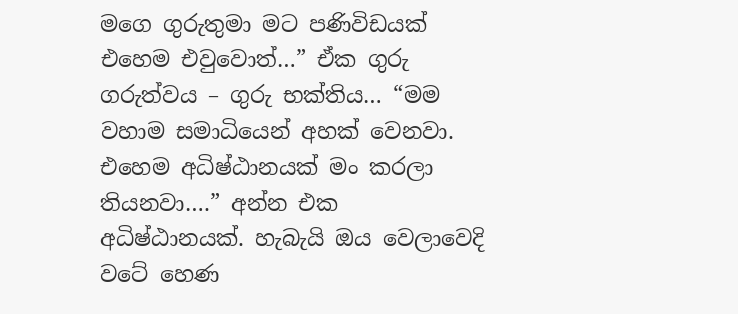මගෙ ගුරුතුමා මට පණිවිඩයක් එහෙම එවුවොත්…” ඒක ගුරු ගරුත්වය – ගුරු භක්තිය… “මම වහාම සමාධියෙන් අහක් වෙනවා. එහෙම අධිෂ්ඨානයක් මං කරලා තියනවා….” අන්න එක අධිෂ්ඨානයක්. හැබැයි ඔය වෙලාවෙදි වටේ හෙණ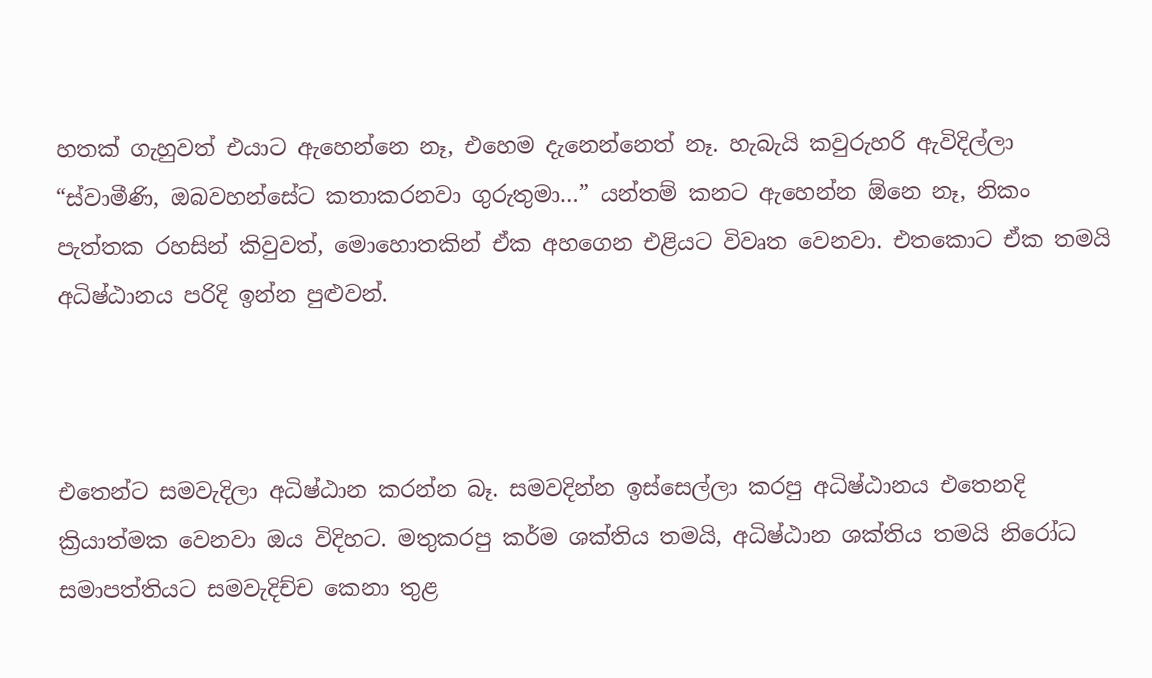හතක් ගැහුවත් එයාට ඇහෙන්නෙ නෑ, එහෙම දැනෙන්නෙත් නෑ. හැබැයි කවුරුහරි ඇවිදිල්ලා “ස්වාමීණි, ඔබවහන්සේට කතාකරනවා ගුරුතුමා…” යන්තම් කනට ඇහෙන්න ඕනෙ නෑ, නිකං පැත්තක රහසින් කිවුවත්, මොහොතකින් ඒක අහගෙන එළියට විවෘත වෙනවා. එතකොට ඒක තමයි අධිෂ්ඨානය පරිදි ඉන්න පුළුවන්.



එතෙන්ට සමවැදිලා අධිෂ්ඨාන කරන්න බෑ. සමවදින්න ඉස්සෙල්ලා කරපු අධිෂ්ඨානය එතෙනදි ක්‍රියාත්මක වෙනවා ඔය විදිහට. මතුකරපු කර්ම ශක්තිය තමයි, අධිෂ්ඨාන ශක්තිය තමයි නිරෝධ සමාපත්තියට සමවැදිච්ච කෙනා තුළ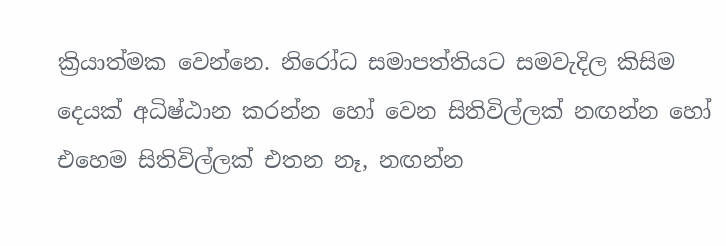ක්‍රියාත්මක වෙන්නෙ. නිරෝධ සමාපත්තියට සමවැදිල කිසිම දෙයක් අධිෂ්ඨාන කරන්න හෝ වෙන සිතිවිල්ලක් නඟන්න හෝ එහෙම සිතිවිල්ලක් එතන නෑ, නඟන්න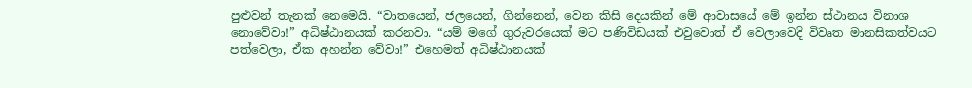පුළුවන් තැනක් නෙමෙයි. “වාතයෙන්, ජලයෙන්, ගින්නෙන්, වෙන කිසි දෙයකින් මේ ආවාසයේ මේ ඉන්න ස්ථානය විනාශ නොවේවා!” අධිෂ්ඨානයක් කරනවා. “යම් මගේ ගුරුවරයෙක් මට පණිවිඩයක් එවුවොත් ඒ වෙලාවෙදි විවෘත මානසිකත්වයට පත්වෙලා, ඒක අහන්න වේවා!” එහෙමත් අධිෂ්ඨානයක්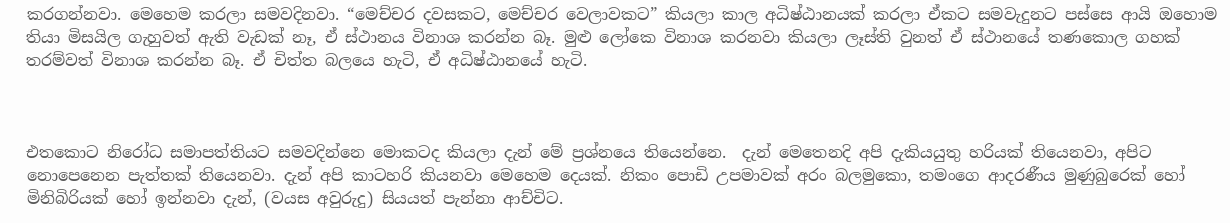කරගන්නවා. මෙහෙම කරලා සමවදිනවා. “මෙච්චර දවසකට, මෙච්චර වෙලාවකට” කියලා කාල අධිෂ්ඨානයක් කරලා ඒකට සමවැදුනට පස්සෙ ආයි ඔහොම තියා මිසයිල ගැහුවත් ඇති වැඩක් නෑ, ඒ ස්ථානය විනාශ කරන්න බෑ. මුළු ලෝකෙ විනාශ කරනවා කියලා ලෑස්ති වුනත් ඒ ස්ථානයේ තණකොල ගහක් තරම්වත් විනාශ කරන්න බෑ. ඒ චිත්ත බලයෙ හැටි, ඒ අධිෂ්ඨානයේ හැටි.



එතකොට නිරෝධ සමාපත්තියට සමවදින්නෙ මොකටද කියලා දැන් මේ ප්‍රශ්නයෙ තියෙන්නෙ.  දැන් මෙතෙනදි අපි දැකියයුතු හරියක් තියෙනවා, අපිට නොපෙනෙන පැත්තක් තියෙනවා. දැන් අපි කාටහරි කියනවා මෙහෙම දෙයක්. නිකං පොඩි උපමාවක් අරං බලමුකො, තමංගෙ ආදරණීය මුණුබුරෙක් හෝ මිනිබිරියක් හෝ ඉන්නවා දැන්, (වයස අවුරුදු) සියයත් පැන්නා ආච්චිට.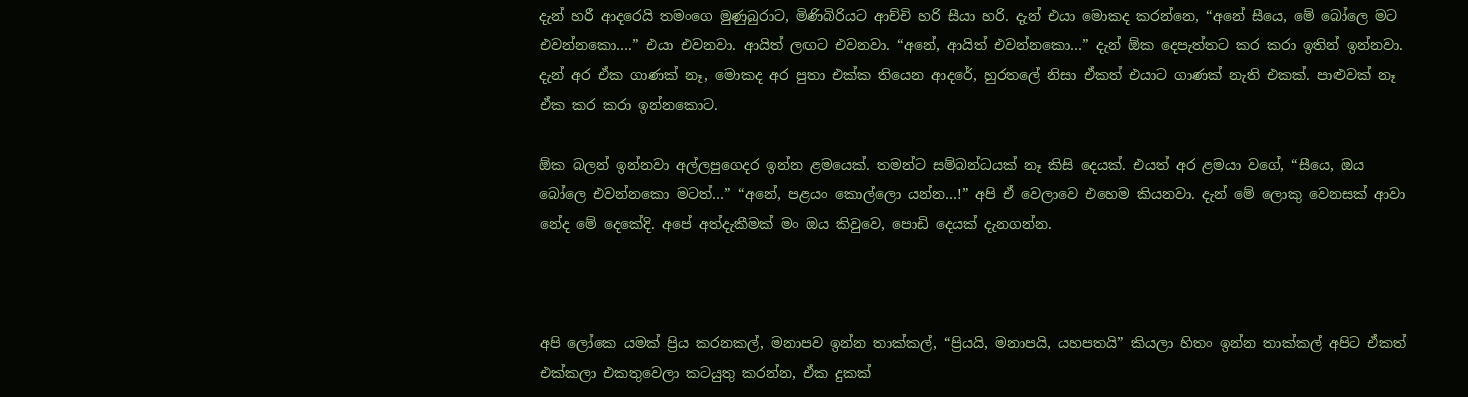දැන් හරී ආදරෙයි තමංගෙ මුණුබුරාට, මිණිබිරියට ආච්චි හරි සීයා හරි. දැන් එයා මොකද කරන්නෙ, “අනේ සීයෙ, මේ බෝලෙ මට එවන්නකො….” එයා එවනවා. ආයිත් ලඟට එවනවා. “අනේ, ආයිත් එවන්නකො…” දැන් ඕක දෙපැත්තට කර කරා ඉතින් ඉන්නවා. දැන් අර ඒක ගාණක් නෑ, මොකද අර පුතා එක්ක තියෙන ආදරේ, හුරතලේ නිසා ඒකත් එයාට ගාණක් නැති එකක්. පාළුවක් නෑ ඒක කර කරා ඉන්නකොට.

ඕක බලන් ඉන්නවා අල්ලපුගෙදර ඉන්න ළමයෙක්. තමන්ට සම්බන්ධයක් නෑ කිසි දෙයක්. එයත් අර ළමයා වගේ, “සීයෙ, ඔය බෝලෙ එවන්නකො මටත්…” “අනේ, පළයං කොල්ලො යන්න…!” අපි ඒ වෙලාවෙ එහෙම කියනවා. දැන් මේ ලොකු වෙනසක් ආවා නේද මේ දෙකේදි. අපේ අත්දැකීමක් මං ඔය කිවුවෙ, පොඩි දෙයක් දැනගන්න.



අපි ලෝකෙ යමක් ප්‍රිය කරනකල්, මනාපව ඉන්න තාක්කල්, “ප්‍රියයි, මනාපයි, යහපතයි” කියලා හිතං ඉන්න තාක්කල් අපිට ඒකත් එක්කලා එකතුවෙලා කටයුතු කරන්න, ඒක දුකක්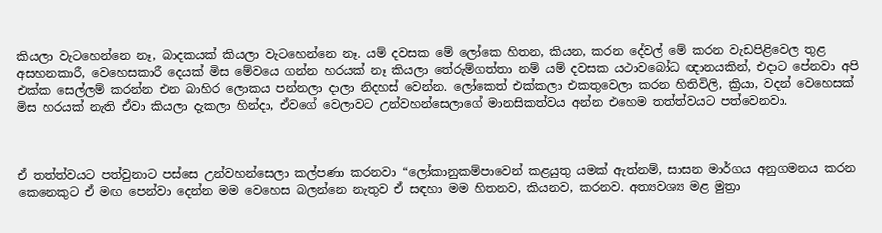කියලා වැටහෙන්නෙ නෑ, බාදකයක් කියලා වැටහෙන්නෙ නෑ. යම් දවසක මේ ලෝකෙ හිතන, කියන, කරන දේවල් මේ කරන වැඩපිළිවෙල තුළ අසහනකාරී, වෙහෙසකාරී දෙයක් මිස මේවයෙ ගන්න හරයක් නෑ කියලා තේරුම්ගත්තා නම් යම් දවසක යථාවබෝධ ඥානයකින්, එදාට පේනවා අපි එක්ක සෙල්ලම් කරන්න එන බාහිර ලොකය පන්නලා දාලා නිදහස් වෙන්න. ලෝකෙත් එක්කලා එකතුවෙලා කරන හිතිවිලි, ක්‍රියා, වදන් වෙහෙසක් මිස හරයක් නැති ඒවා කියලා දැකලා හින්දා, ඒවගේ වෙලාවට උන්වහන්සෙලාගේ මානසිකත්වය අන්න එහෙම තත්ත්වයට පත්වෙනවා.



ඒ තත්ත්වයට පත්වුනාට පස්සෙ උන්වහන්සෙලා කල්පණා කරනවා “ලෝකානුකම්පාවෙන් කළයුතු යමක් ඇත්නම්, සාසන මාර්ගය අනුගමනය කරන කෙනෙකුට ඒ මඟ පෙන්වා දෙන්න මම වෙහෙස බලන්නෙ නැතුව ඒ සඳහා මම හිතනව, කියනව, කරනව. අත්‍යවශ්‍ය මළ මුත්‍රා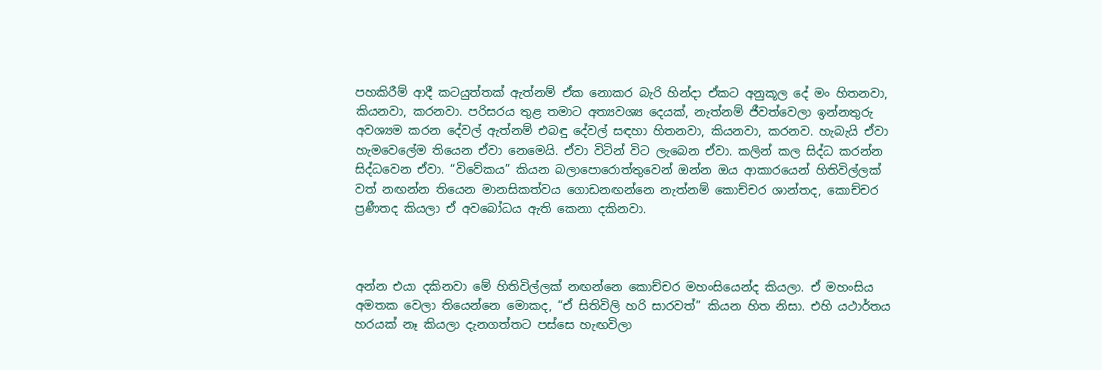පහකිරීම් ආදී කටයුත්තක් ඇත්නම් ඒක නොකර බැරි හින්දා ඒකට අනුකූල දේ මං හිතනවා, කියනවා, කරනවා. පරිසරය තුළ තමාට අත්‍යවශ්‍ය දෙයක්, නැත්නම් ජීවත්වෙලා ඉන්නතුරු අවශ්‍යම කරන දේවල් ඇත්නම් එබඳු දේවල් සඳහා හිතනවා, කියනවා, කරනව. හැබැයි ඒවා හැමවෙලේම තියෙන ඒවා නෙමෙයි. ඒවා විටින් විට ලැබෙන ඒවා. කලින් කල සිද්ධ කරන්න සිද්ධවෙන ඒවා. “විවේකය” කියන බලාපොරොත්තුවෙන් ඔන්න ඔය ආකාරයෙන් හිතිවිල්ලක් වත් නඟන්න තියෙන මානසිකත්වය ගොඩනඟන්නෙ නැත්නම් කොච්චර ශාන්තද, කොච්චර ප්‍රණීතද කියලා ඒ අවබෝධය ඇති කෙනා දකිනවා.



අන්න එයා දකිනවා මේ හිතිවිල්ලක් නඟන්නෙ කොච්චර මහංසියෙන්ද කියලා. ඒ මහංසිය අමතක වෙලා තියෙන්නෙ මොකද, “ඒ සිතිවිලි හරි සාරවත්” කියන හිත නිසා. එහි යථාර්තය හරයක් නෑ කියලා දැනගත්තට පස්සෙ හැඟවිලා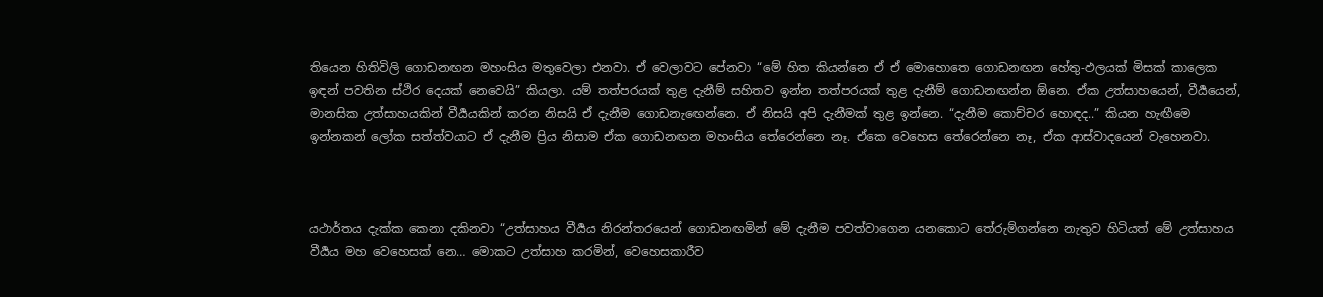තියෙන හිතිවිලි ගොඩනඟන මහංසිය මතුවෙලා එනවා. ඒ වෙලාවට පේනවා “මේ හිත කියන්නෙ ඒ ඒ මොහොතෙ ගොඩනඟන හේතු-ඵලයක් මිසක් කාලෙක ඉඳන් පවතින ස්ථිර දෙයක් නෙවෙයි” කියලා. යම් තත්පරයක් තුළ දැනීම් සහිතව ඉන්න තත්පරයක් තුළ දැනීම් ගොඩනඟන්න ඕනෙ. ඒක උත්සාහයෙන්, වීර්‍යයෙන්, මානසික උත්සාහයකින් වීර්‍යයකින් කරන නිසයි ඒ දැනීම ගොඩනැඟෙන්නෙ. ඒ නිසයි අපි දැනීමක් තුළ ඉන්නෙ. “දැනීම කොච්චර හොඳද..” කියන හැඟීමෙ ඉන්නකන් ලෝක සත්ත්වයාට ඒ දැනීම ප්‍රිය නිසාම ඒක ගොඩනඟන මහංසිය තේරෙන්නෙ නෑ. ඒකෙ වෙහෙස තේරෙන්නෙ නෑ, ඒක ආස්වාදයෙන් වැහෙනවා.



යථාර්තය දැක්ක කෙනා දකිනවා “උත්සාහය වීර්‍යය නිරන්තරයෙන් ගොඩනඟමින් මේ දැනීම පවත්වාගෙන යනකොට තේරුම්ගන්නෙ නැතුව හිටියත් මේ උත්සාහය වීර්‍යය මහ වෙහෙසක් නෙ… මොකට උත්සාහ කරමින්, වෙහෙසකාරීව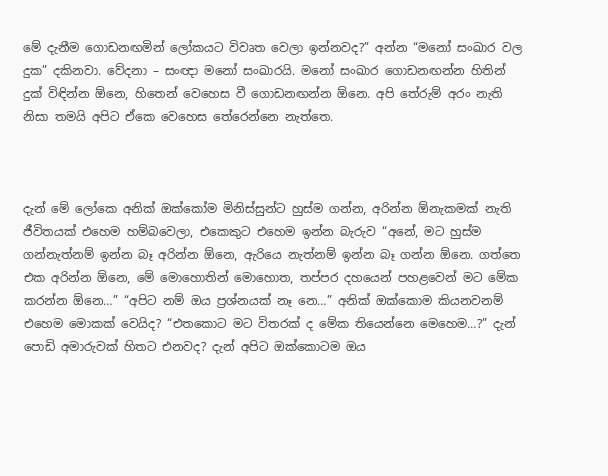මේ දැනීම ගොඩනඟමින් ලෝකයට විවෘත වෙලා ඉන්නවද?” අන්න “මනෝ සංඛාර වල දුක” දකිනවා. වේදනා – සංඥා මනෝ සංඛාරයි. මනෝ සංඛාර ගොඩනඟන්න හිතින් දුක් විඳින්න ඕනෙ, හිතෙන් වෙහෙස වී ගොඩනඟන්න ඕනෙ. අපි තේරුම් අරං නැති නිසා තමයි අපිට ඒකෙ වෙහෙස තේරෙන්නෙ නැත්තෙ.



දැන් මේ ලෝකෙ අනික් ඔක්කෝම මිනිස්සුන්ට හුස්ම ගන්න, අරින්න ඕනැකමක් නැති ජීවිතයක් එහෙම හම්බවෙලා, එකෙකුට එහෙම ඉන්න බැරුව “අනේ, මට හුස්ම ගන්නැත්නම් ඉන්න බෑ අරින්න ඕනෙ, ඇරියෙ නැත්නම් ඉන්න බෑ ගන්න ඕනෙ. ගත්තෙ එක අරින්න ඕනෙ, මේ මොහොතින් මොහොත, තප්පර දහයෙන් පහළවෙන් මට මේක කරන්න ඕනෙ…” “අපිට නම් ඔය ප්‍රශ්නයක් නෑ නෙ…” අනික් ඔක්කොම කියනවනම් එහෙම මොකක් වෙයිද? “එතකොට මට විතරක් ද මේක තියෙන්නෙ මෙහෙම…?” දැන් පොඩි අමාරුවක් හිතට එනවද? දැන් අපිට ඔක්කොටම ඔය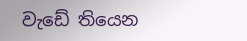වැඩේ තියෙන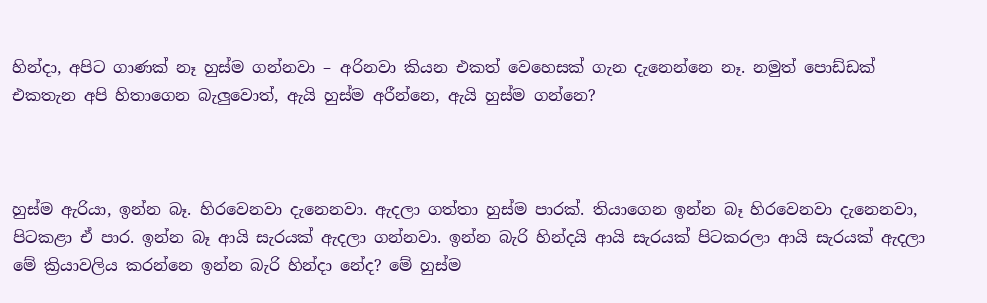හින්දා, අපිට ගාණක් නෑ හුස්ම ගන්නවා – අරිනවා කියන එකත් වෙහෙසක් ගැන දැනෙන්නෙ නෑ. නමුත් පොඩ්ඩක් එකතැන අපි හිතාගෙන බැලුවොත්, ඇයි හුස්ම අරීන්නෙ, ඇයි හුස්ම ගන්නෙ?



හුස්ම ඇරියා, ඉන්න බෑ. හිරවෙනවා දැනෙනවා. ඇදලා ගත්තා හුස්ම පාරක්. තියාගෙන ඉන්න බෑ හිරවෙනවා දැනෙනවා, පිටකළා ඒ පාර. ඉන්න බෑ ආයි සැරයක් ඇදලා ගන්නවා. ඉන්න බැරි හින්දයි ආයි සැරයක් පිටකරලා ආයි සැරයක් ඇදලා මේ ක්‍රියාවලිය කරන්නෙ ඉන්න බැරි හින්දා නේද? මේ හුස්ම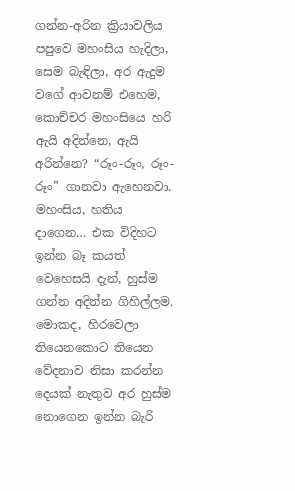ගන්න-අරින ක්‍රියාවලිය පපුවෙ මහංසිය හැදිලා, සෙම බැඳිලා, අර ඇදුම වගේ ආවනම් එහෙම, කොච්චර මහංසියෙ හරි ඇයි අදින්නෙ, ඇයි අරින්නෙ? “රූං-රූං, රූං-රූං” ගානවා ඇහෙනවා. මහංසිය, හතිය දාගෙන… එක විදිහට ඉන්න බෑ කයත් වෙහෙසයි දැන්, හුස්ම ගන්න අදින්න ගිහිල්ලම. මොකද, හිරවෙලා තියෙනකොට තියෙන වේදනාව නිසා කරන්න දෙයක් නැතුව අර හුස්ම නොගෙන ඉන්න බැරි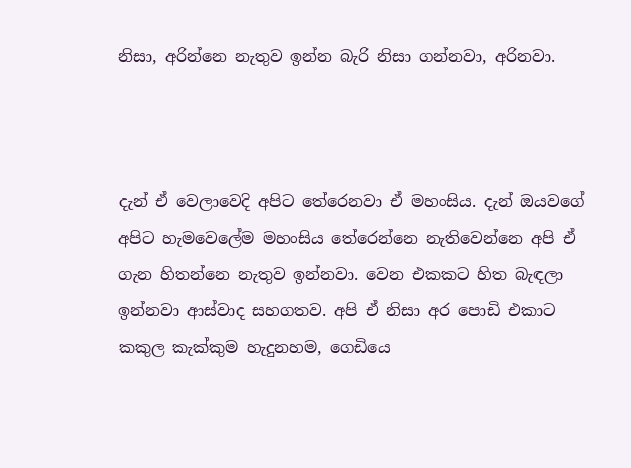නිසා, අරින්නෙ නැතුව ඉන්න බැරි නිසා ගන්නවා, අරිනවා.



දැන් ඒ වෙලාවෙදි අපිට තේරෙනවා ඒ මහංසිය. දැන් ඔයවගේ අපිට හැමවෙලේම මහංසිය තේරෙන්නෙ නැතිවෙන්නෙ අපි ඒ ගැන හිතන්නෙ නැතුව ඉන්නවා. වෙන එකකට හිත බැඳලා ඉන්නවා ආස්වාද සහගතව. අපි ඒ නිසා අර පොඩි එකාට කකුල කැක්කුම හැදුනහම, ගෙඩියෙ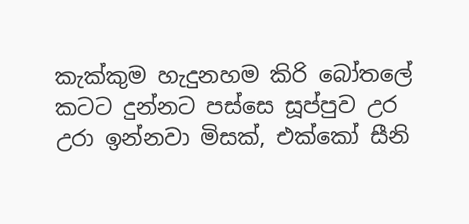කැක්කුම හැදුනහම කිරි බෝතලේ කටට දුන්නට පස්සෙ සූප්පුව උර උරා ඉන්නවා මිසක්, එක්කෝ සීනි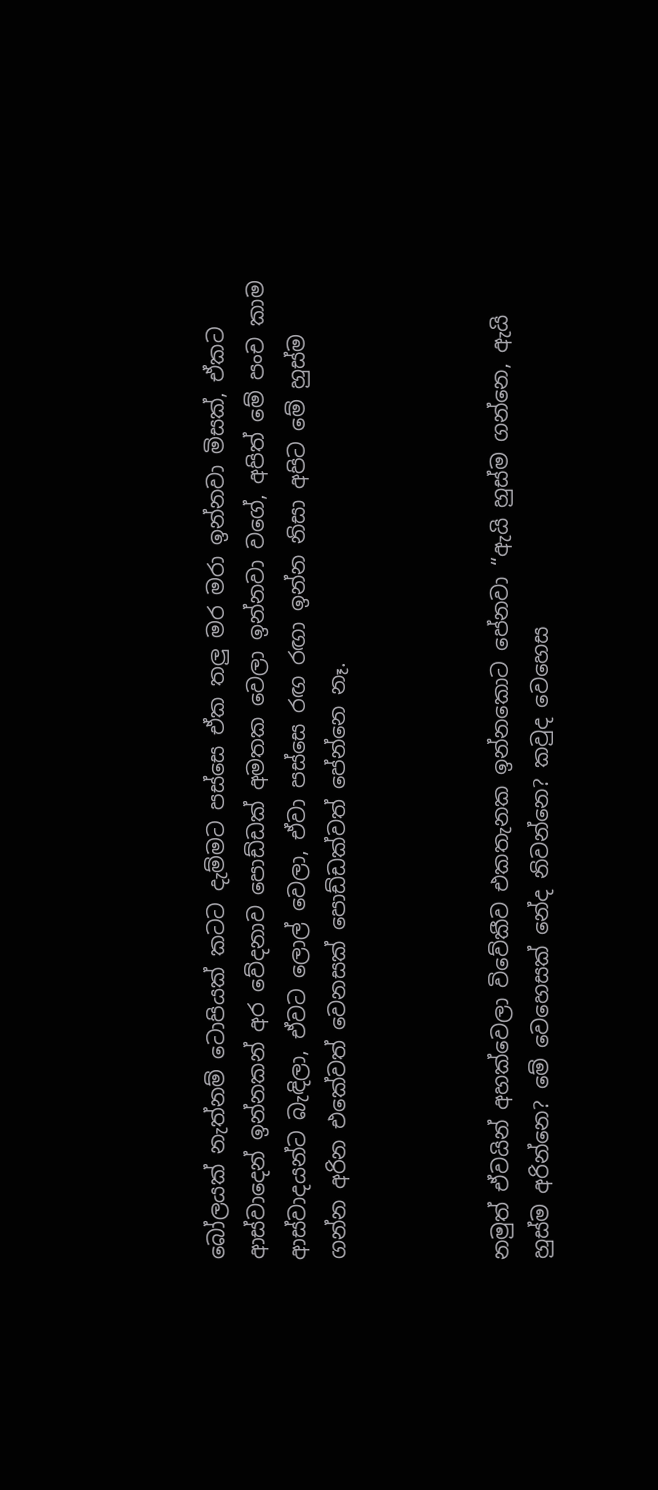බෝලයක් නැත්නම් ටොපියක් කටට දැම්මට පස්සෙ ඒක තලු මර මරා ඉන්නවා මිසක්, ඒකට ආස්වාදෙන් ඉන්නකන් අර වේදනාව පොඩ්ඩක් අමතක වෙලා ඉන්නවා වගේ, අපිත් මේ පංච කාම ආස්වාදයන්ට බැඳිලා, ඒවට ලොල් වෙලා, ඒවා පස්සෙ රඟ රඟා ඉන්න නිසා අපිට මේ හුස්ම ගන්න අරින එකේවත් වෙනසක් පොඩ්ඩක්වත් පේන්නෙ නෑ.



නමුත් ඒවයින් අහක්වෙලා විවේකීව එකතැනක ඉන්නකොට පේනවා “ඇයි හුස්ම ගන්නෙ, ඇයි හුස්ම අරින්නෙ? මේ වෙහෙසක් නේද නිවන්නෙ? කවුද වෙහෙස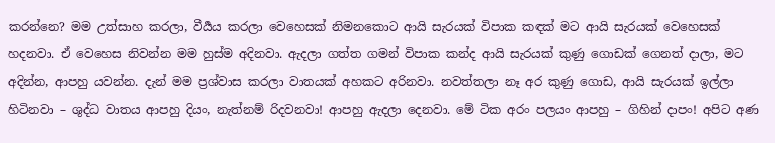කරන්නෙ? මම උත්සාහ කරලා, වීර්‍යය කරලා වෙහෙසක් නිමනකොට ආයි සැරයක් විපාක කඳක් මට ආයි සැරයක් වෙහෙසක් හදනවා. ඒ වෙහෙස නිවන්න මම හුස්ම අදිනවා. ඇදලා ගත්ත ගමන් විපාක කන්ද ආයි සැරයක් කුණු ගොඩක් ගෙනත් දාලා, මට අදින්න, ආපහු යවන්න. දැන් මම ප්‍රශ්වාස කරලා වාතයක් අහකට අරිනවා. නවත්තලා නෑ අර කුණු ගොඩ, ආයි සැරයක් ඉල්ලා හිටිනවා – ශුද්ධ වාතය ආපහු දියං, නැත්නම් රිදවනවා! ආපහු ඇදලා දෙනවා. මේ ටික අරං පලයං ආපහු – ගිහින් දාපං! අපිට අණ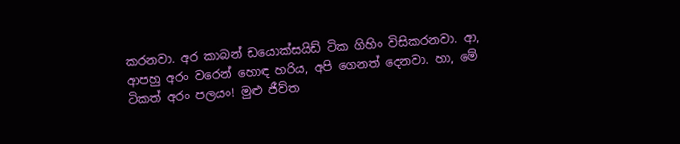කරනවා. අර කාබන් ඩයොක්සයිඩ් ටික ගිහිං විසිකරනවා. ආ, ආපහු අරං වරෙන් හොඳ හරිය, අපි ගෙනත් දෙනවා. හා, මේ ටිකත් අරං පලයං! මුළු ජීව්ත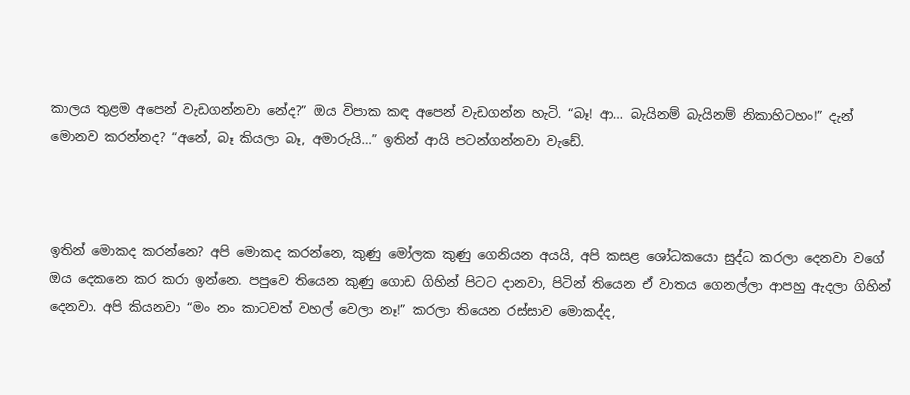කාලය තුළම අපෙන් වැඩගන්නවා නේද?” ඔය විපාක කඳ අපෙන් වැඩගන්න හැටි. “බෑ! ආ… බැයිනම් බැයිනම් නිකාහිටහං!” දැන් මොනව කරන්නද? “අනේ, බෑ කියලා බෑ, අමාරුයි…” ඉතින් ආයි පටන්ගන්නවා වැඩේ.



ඉතින් මොකද කරන්නෙ? අපි මොකද කරන්නෙ, කුණු මෝලක කුණු ගෙනියන අයයි, අපි කසළ ශෝධකයො සුද්ධ කරලා දෙනවා වගේ ඔය දෙකනෙ කර කරා ඉන්නෙ. පපුවෙ තියෙන කුණු ගොඩ ගිහින් පිටට දානවා, පිටින් තියෙන ඒ වාතය ගෙනල්ලා ආපහු ඇදලා ගිහින් දෙනවා. අපි කියනවා “මං නං කාටවත් වහල් වෙලා නෑ!” කරලා තියෙන රස්සාව මොකද්ද,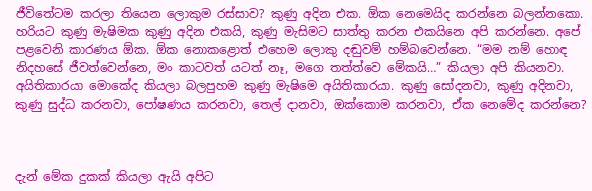ජීවිතේටම කරලා තියෙන ලොකුම රස්සාව? කුණු අදින එක. ඕක නෙමෙයිද කරන්නෙ බලන්නකො. හරියට කුණු මැෂිමක කුණු අදින එකයි, කුණු මැසිමට සාත්තු කරන එකයිනෙ අපි කරන්නෙ. අපේ පළවෙනි කාරණය ඕක. ඕක නොකළොත් එහෙම ලොකු දඬුවම් හම්බවෙන්නෙ. “මම නම් හොඳ නිදහසේ ජීවත්වෙන්නෙ, මං කාටවත් යටත් නෑ, මගෙ තත්ත්වෙ මේකයි…” කියලා අපි කියනවා. අයිතිකාරයා මොකේද කියලා බලපුහම කුණු මැෂිමෙ අයිතිකාරයා. කුණු සෝදනවා, කුණු අදිනවා, කුණු සුද්ධ කරනවා, පෝෂණය කරනවා, තෙල් දානවා, ඔක්කොම කරනවා, ඒක නෙමේද කරන්නෙ?



දැන් මේක දුකක් කියලා ඇයි අපිට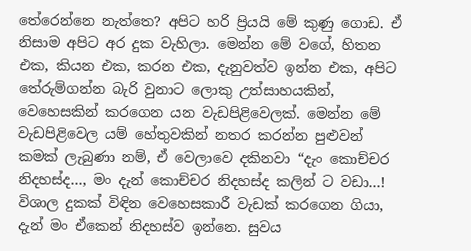තේරෙන්නෙ නැත්තෙ? අපිට හරි ප්‍රියයි මේ කුණු ගොඩ. ඒ නිසාම අපිට අර දුක වැහිලා. මෙන්න මේ වගේ, හිතන එක, කියන එක, කරන එක, දැනුවත්ව ඉන්න එක, අපිට තේරුම්ගන්න බැරි වුනාට ලොකු උත්සාහයකින්, වෙහෙසකින් කරගෙන යන වැඩපිළිවෙලක්. මෙන්න මේ වැඩපිළිවෙල යම් හේතුවකින් නතර කරන්න පුළුවන් කමක් ලැබුණා නම්, ඒ වෙලාවෙ දකිනවා “දැං කොච්චර නිදහස්ද…, මං දැන් කොච්චර නිදහස්ද කලින් ට වඩා…! විශාල දුකක් විඳින වෙහෙසකාරී වැඩක් කරගෙන ගියා, දැන් මං ඒකෙන් නිදහස්ව ඉන්නෙ. සුවය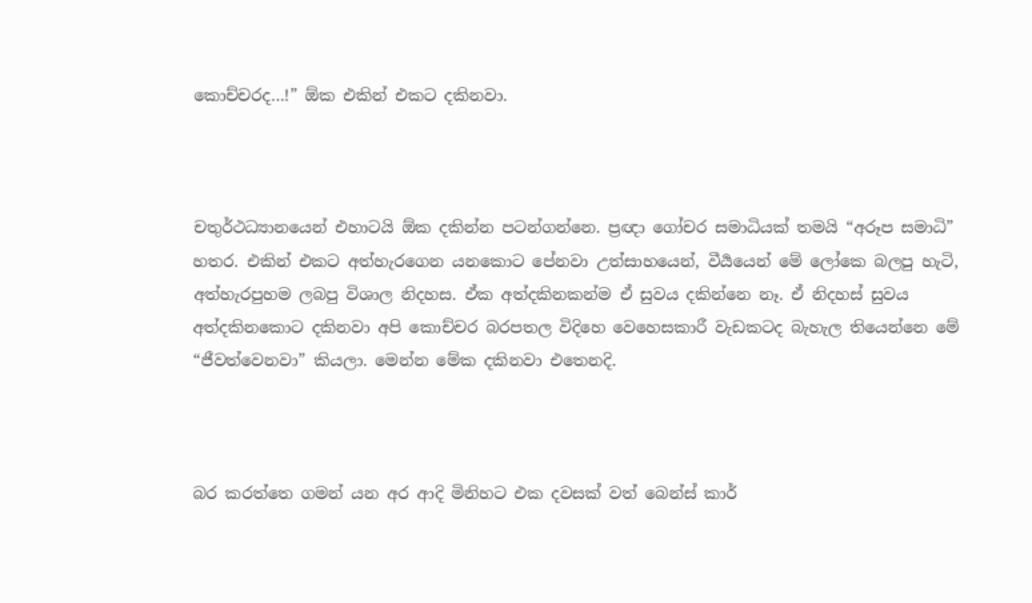කොච්චරද…!” ඕක එකින් එකට දකිනවා.



චතුර්ථධ්‍යානයෙන් එහාටයි ඕක දකින්න පටන්ගන්නෙ. ප්‍රඥා ගෝචර සමාධියක් තමයි “අරූප සමාධි” හතර. එකින් එකට අත්හැරගෙන යනකොට පේනවා උත්සාහයෙන්, වීර්‍යයෙන් මේ ලෝකෙ බලපු හැටි, අත්හැරපුහම ලබපු විශාල නිදහස. ඒක අත්දකිනකන්ම ඒ සුවය දකින්නෙ නෑ. ඒ නිදහස් සුවය අත්දකිනකොට දකිනවා අපි කොච්චර බරපතල විදිහෙ වෙහෙසකාරී වැඩකටද බැහැල තියෙන්නෙ මේ “ජීවත්වෙනවා” කියලා. මෙන්න මේක දකිනවා එතෙනදි.



බර කරත්තෙ ගමන් යන අර ආදි මිනිහට එක දවසක් වත් බෙන්ස් කාර්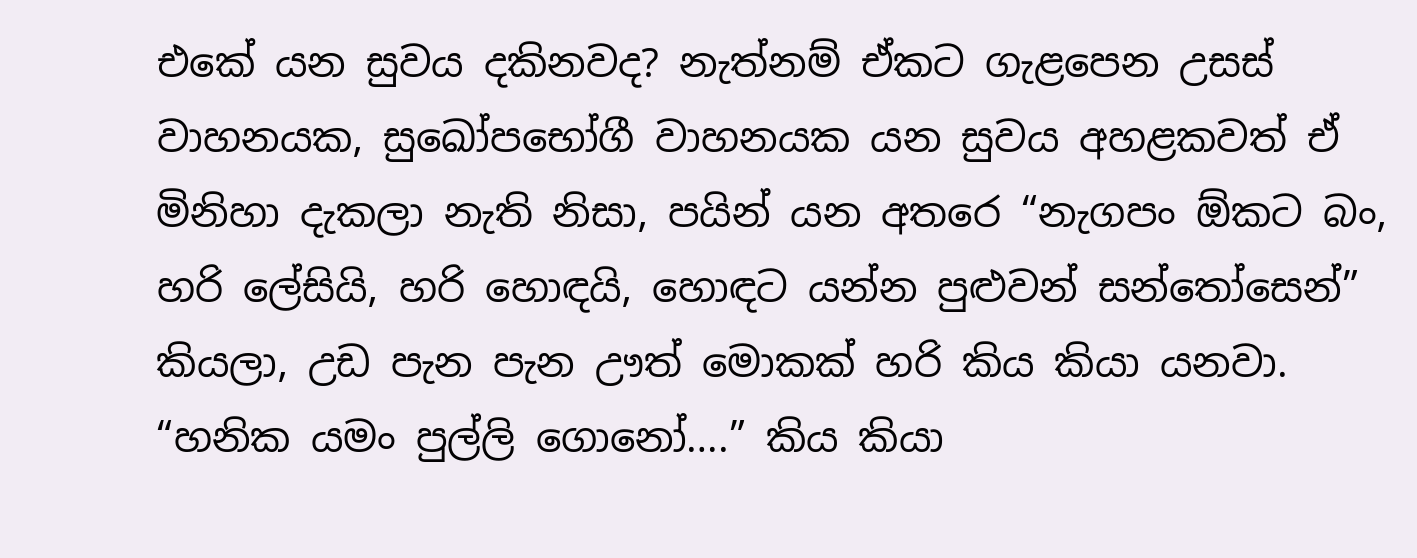එකේ යන සුවය දකිනවද? නැත්නම් ඒකට ගැළපෙන උසස් වාහනයක, සුඛෝපභෝගී වාහනයක යන සුවය අහළකවත් ඒ මිනිහා දැකලා නැති නිසා, පයින් යන අතරෙ “නැගපං ඕකට බං, හරි ලේසියි, හරි හොඳයි, හොඳට යන්න පුළුවන් සන්තෝසෙන්” කියලා, උඩ පැන පැන ඌත් මොකක් හරි කිය කියා යනවා. “හනික යමං පුල්ලි ගොනෝ….” කිය කියා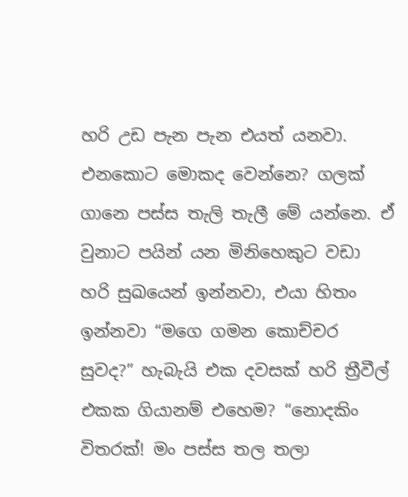හරි උඩ පැන පැන එයත් යනවා. එනකොට මොකද වෙන්නෙ? ගලක් ගානෙ පස්ස තැලි තැලී මේ යන්නෙ. ඒ වුනාට පයින් යන මිනිහෙකුට වඩා හරි සුඛයෙන් ඉන්නවා, එයා හිතං ඉන්නවා “මගෙ ගමන කොච්චර සුවද?” හැබැයි එක දවසක් හරි ත්‍රීවීල් එකක ගියානම් එහෙම? “නොදකිං විතරක්! මං පස්ස තල තලා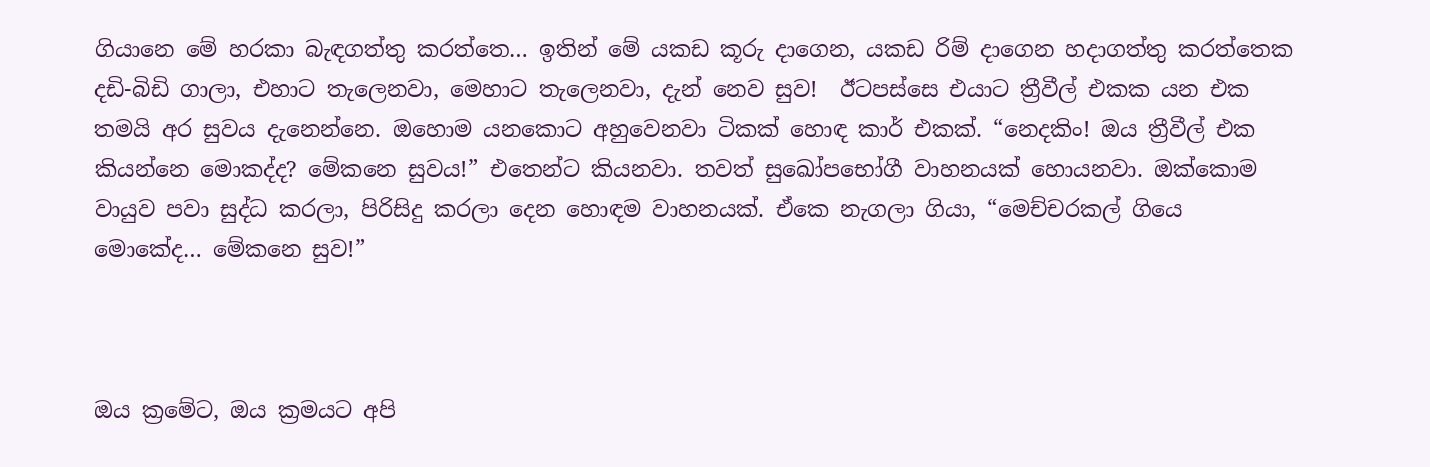ගියානෙ මේ හරකා බැඳගත්තු කරත්තෙ… ඉතින් මේ යකඩ කූරු දාගෙන, යකඩ රිම් දාගෙන හදාගත්තු කරත්තෙක දඩි-බිඩි ගාලා, එහාට තැලෙනවා, මෙහාට තැලෙනවා, දැන් නෙව සුව!  ඊටපස්සෙ එයාට ත්‍රීවීල් එකක යන එක තමයි අර සුවය දැනෙන්නෙ. ඔහොම යනකොට අහුවෙනවා ටිකක් හොඳ කාර් එකක්. “නෙදකිං! ඔය ත්‍රීවීල් එක කියන්නෙ මොකද්ද? මේකනෙ සුවය!” එතෙන්ට කියනවා. තවත් සුඛෝපභෝගී වාහනයක් හොයනවා. ඔක්කොම වායුව පවා සුද්ධ කරලා, පිරිසිදු කරලා දෙන හොඳම වාහනයක්. ඒකෙ නැගලා ගියා, “මෙච්චරකල් ගියෙ මොකේද… මේකනෙ සුව!”



ඔය ක්‍රමේට, ඔය ක්‍රමයට අපි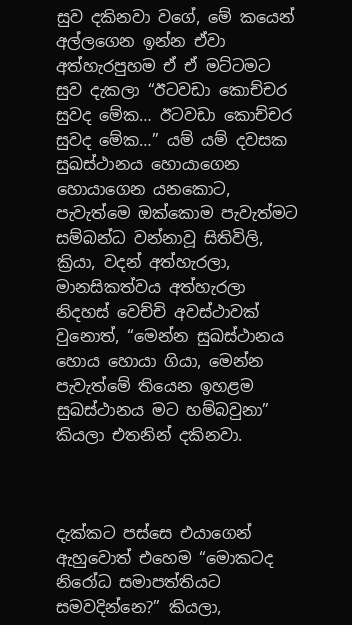සුව දකිනවා වගේ, මේ කයෙන් අල්ලගෙන ඉන්න ඒවා අත්හැරපුහම ඒ ඒ මට්ටමට සුව දැකලා “ඊටවඩා කොච්චර සුවද මේක… ඊටවඩා කොච්චර සුවද මේක…” යම් යම් දවසක සුඛස්ථානය හොයාගෙන හොයාගෙන යනකොට, පැවැත්මෙ ඔක්කොම පැවැත්මට සම්බන්ධ වන්නාවූ සිතිවිලි, ක්‍රියා, වදන් අත්හැරලා, මානසිකත්වය අත්හැරලා නිදහස් වෙච්චි අවස්ථාවක් වුනොත්, “මෙන්න සුඛස්ථානය හොය හොයා ගියා, මෙන්න පැවැත්මේ තියෙන ඉහළම සුඛස්ථානය මට හම්බවුනා” කියලා එතනින් දකිනවා.



දැක්කට පස්සෙ එයාගෙන් ඇහුවොත් එහෙම “මොකටද නිරෝධ සමාපත්තියට සමවදින්නෙ?” කියලා,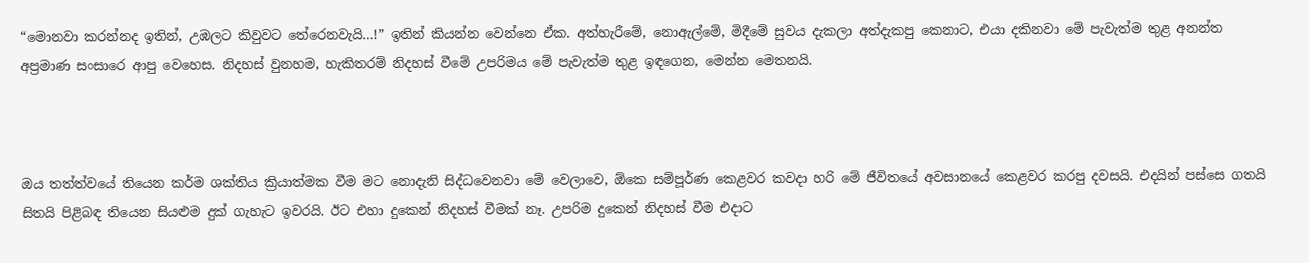“මොනවා කරන්නද ඉතින්, උඹලට කිවුවට තේරෙනවැයි…!” ඉතින් කියන්න වෙන්නෙ ඒක. අත්හැරීමේ, නොඇල්මේ, මිදීමේ සුවය දැකලා අත්දැකපු කෙනාට, එයා දකිනවා මේ පැවැත්ම තුළ අනන්ත අප්‍රමාණ සංසාරෙ ආපු වෙහෙස. නිදහස් වුනහම, හැකිතරම් නිදහස් වීමේ උපරිමය මේ පැවැත්ම තුළ ඉඳගෙන, මෙන්න මෙතනයි.



ඔය තත්ත්වයේ තියෙන කර්ම ශක්තිය ක්‍රියාත්මක වීම මට නොදැනි සිද්ධවෙනවා මේ වෙලාවෙ, ඕකෙ සම්පූර්ණ කෙළවර කවදා හරි මේ ජීවිතයේ අවසානයේ කෙළවර කරපු දවසයි. එදයින් පස්සෙ ගතයි සිතයි පිළිබඳ තියෙන සියළුම දුක් ගැහැට ඉවරයි. ඊට එහා දුකෙන් නිදහස් වීමක් නෑ. උපරිම දුකෙන් නිදහස් වීම එදාට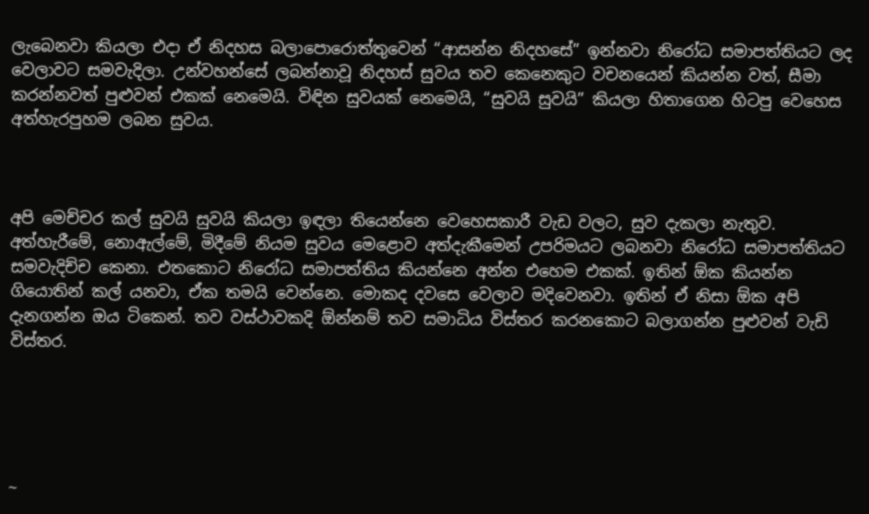ලැබෙනවා කියලා එදා ඒ නිදහස බලාපොරොත්තුවෙන් “ආසන්න නිදහසේ” ඉන්නවා නිරෝධ සමාපත්තියට ලද වෙලාවට සමවැදිලා. උන්වහන්සේ ලබන්නාවූ නිදහස් සුවය තව කෙනෙකුට වචනයෙන් කියන්න වත්, සීමා කරන්නවත් පුළුවන් එකක් නෙමෙයි. විඳින සුවයක් නෙමෙයි, “සුවයි සුවයි” කියලා හිතාගෙන හිටපු වෙහෙස අත්හැරපුහම ලබන සුවය.



අපි මෙච්චර කල් සුවයි සුවයි කියලා ඉඳලා තියෙන්නෙ වෙහෙසකාරී වැඩ වලට, සුව දැකලා නැතුව. අත්හැරීමේ, නොඇල්මේ, මිදීමේ නියම සුවය මෙළොව අත්දැකීමෙන් උපරිමයට ලබනවා නිරෝධ සමාපත්තියට සමවැදිච්ච කෙනා. එතකොට නිරෝධ සමාපත්තිය කියන්නෙ අන්න එහෙම එකක්. ඉතින් ඕක කියන්න ගියොතින් කල් යනවා, ඒක තමයි වෙන්නෙ. මොකද දවසෙ වෙලාව මදිවෙනවා. ඉතින් ඒ නිසා ඕක අපි දැනගන්න ඔය ටිකෙන්. තව වස්ථාවකදි ඕන්නම් තව සමාධිය විස්තර කරනකොට බලාගන්න පුළුවන් වැඩි විස්තර.





~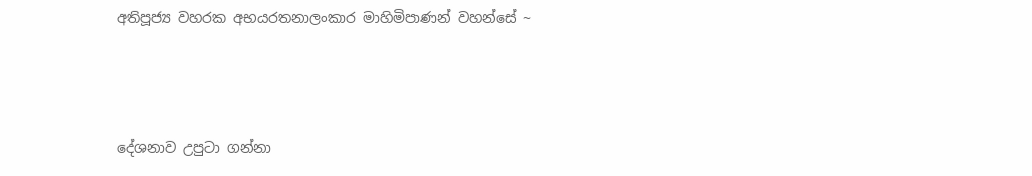අතිපූජ්‍ය වහරක අභයරතනාලංකාර මාහිමිපාණන් වහන්සේ ~



දේශනාව උපුටා ගන්නා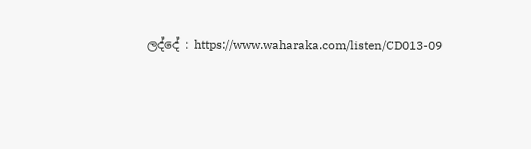ලද්දේ : https://www.waharaka.com/listen/CD013-09